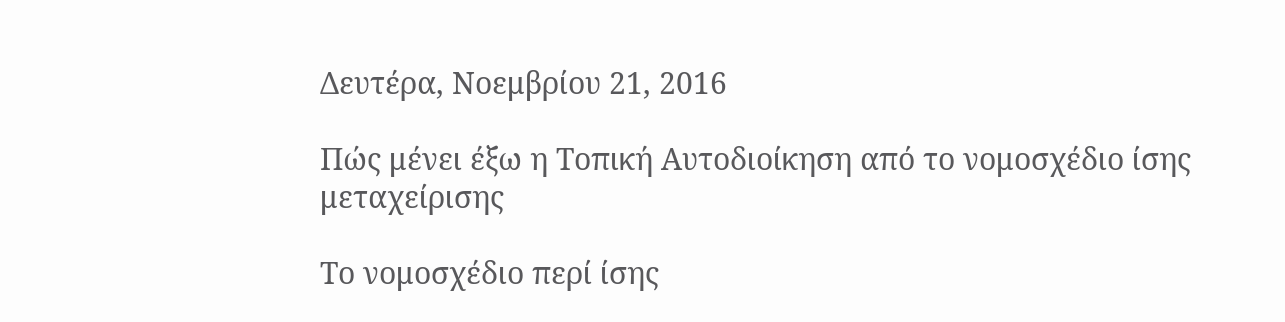Δευτέρα, Νοεμβρίου 21, 2016

Πώς μένει έξω η Τοπική Αυτοδιοίκηση από το νομοσχέδιο ίσης μεταχείρισης

Το νομοσχέδιο περί ίσης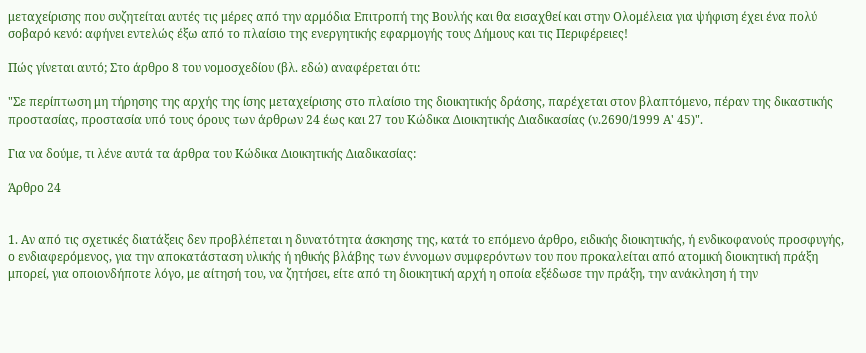μεταχείρισης που συζητείται αυτές τις μέρες από την αρμόδια Επιτροπή της Βουλής και θα εισαχθεί και στην Ολομέλεια για ψήφιση έχει ένα πολύ σοβαρό κενό: αφήνει εντελώς έξω από το πλαίσιο της ενεργητικής εφαρμογής τους Δήμους και τις Περιφέρειες!

Πώς γίνεται αυτό; Στο άρθρο 8 του νομοσχεδίου (βλ. εδώ) αναφέρεται ότι:

"Σε περίπτωση μη τήρησης της αρχής της ίσης μεταχείρισης στο πλαίσιο της διοικητικής δράσης, παρέχεται στον βλαπτόμενο, πέραν της δικαστικής προστασίας, προστασία υπό τους όρους των άρθρων 24 έως και 27 του Κώδικα Διοικητικής Διαδικασίας (ν.2690/1999 Α' 45)".

Για να δούμε, τι λένε αυτά τα άρθρα του Κώδικα Διοικητικής Διαδικασίας:

Άρθρο 24


1. Αν από τις σχετικές διατάξεις δεν προβλέπεται η δυνατότητα άσκησης της, κατά το επόμενο άρθρο, ειδικής διοικητικής, ή ενδικοφανούς προσφυγής, ο ενδιαφερόμενος, για την αποκατάσταση υλικής ή ηθικής βλάβης των έννομων συμφερόντων του που προκαλείται από ατομική διοικητική πράξη μπορεί, για οποιονδήποτε λόγο, με αίτησή του, να ζητήσει, είτε από τη διοικητική αρχή η οποία εξέδωσε την πράξη, την ανάκληση ή την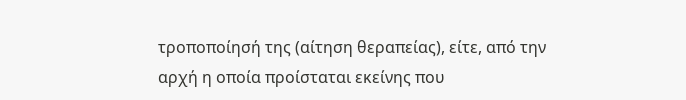τροποποίησή της (αίτηση θεραπείας), είτε, από την αρχή η οποία προίσταται εκείνης που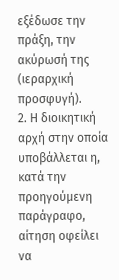εξέδωσε την πράξη, την ακύρωσή της (ιεραρχική προσφυγή).
2. Η διοικητική αρχή στην οποία υποβάλλεται η, κατά την προηγούμενη παράγραφο, αίτηση οφείλει να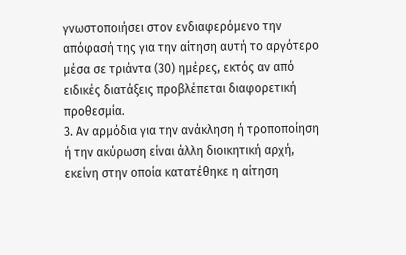γνωστοποιήσει στον ενδιαφερόμενο την απόφασή της για την αίτηση αυτή το αργότερο μέσα σε τριάντα (30) ημέρες, εκτός αν από ειδικές διατάξεις προβλέπεται διαφορετική προθεσμία.
3. Αν αρμόδια για την ανάκληση ή τροποποίηση ή την ακύρωση είναι άλλη διοικητική αρχή, εκείνη στην οποία κατατέθηκε η αίτηση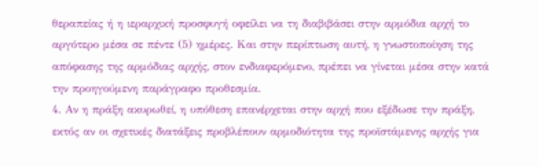θεραπείας ή η ιεραρχική προσφυγή οφείλει να τη διαβιβάσει στην αρμόδια αρχή το αργότερο μέσα σε πέντε (5) ημέρες. Και στην περίπτωση αυτή, η γνωστοποίηση της απόφασης της αρμόδιας αρχής, στον ενδιαφερόμενο, πρέπει να γίνεται μέσα στην κατά την προηγούμενη παράγραφο προθεσμία.
4. Αν η πράξη ακυρωθεί, η υπόθεση επανέρχεται στην αρχή που εξέδωσε την πράξη, εκτός αν οι σχετικές διατάξεις προβλέπουν αρμοδιότητα της προϊστάμενης αρχής για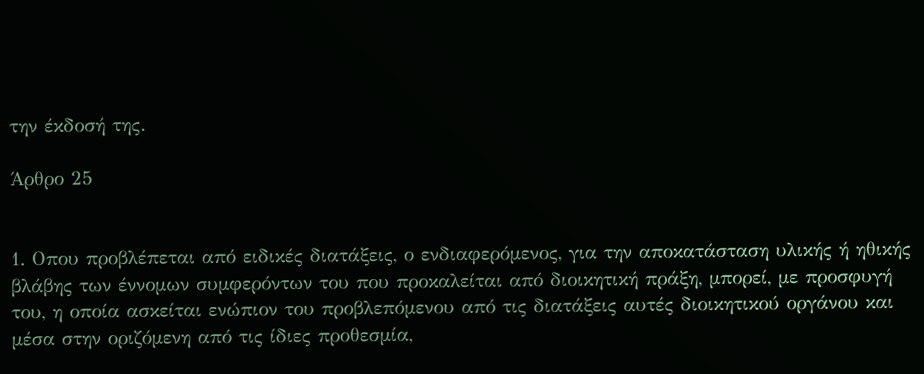την έκδοσή της.

Άρθρο 25


1. Οπου προβλέπεται από ειδικές διατάξεις, ο ενδιαφερόμενος, για την αποκατάσταση υλικής ή ηθικής βλάβης των έννομων συμφερόντων του που προκαλείται από διοικητική πράξη, μπορεί, με προσφυγή του, η οποία ασκείται ενώπιον του προβλεπόμενου από τις διατάξεις αυτές διοικητικού οργάνου και μέσα στην οριζόμενη από τις ίδιες προθεσμία,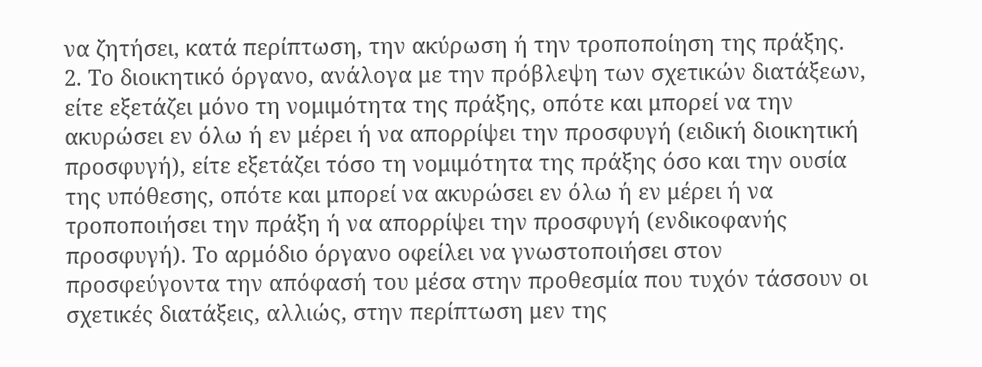να ζητήσει, κατά περίπτωση, την ακύρωση ή την τροποποίηση της πράξης.
2. Το διοικητικό όργανο, ανάλογα με την πρόβλεψη των σχετικών διατάξεων, είτε εξετάζει μόνο τη νομιμότητα της πράξης, οπότε και μπορεί να την ακυρώσει εν όλω ή εν μέρει ή να απορρίψει την προσφυγή (ειδική διοικητική προσφυγή), είτε εξετάζει τόσο τη νομιμότητα της πράξης όσο και την ουσία της υπόθεσης, οπότε και μπορεί να ακυρώσει εν όλω ή εν μέρει ή να τροποποιήσει την πράξη ή να απορρίψει την προσφυγή (ενδικοφανής προσφυγή). Το αρμόδιο όργανο οφείλει να γνωστοποιήσει στον προσφεύγοντα την απόφασή του μέσα στην προθεσμία που τυχόν τάσσουν οι σχετικές διατάξεις, αλλιώς, στην περίπτωση μεν της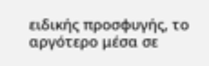ειδικής προσφυγής, το αργότερο μέσα σε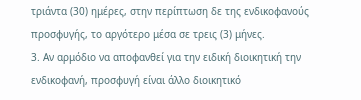τριάντα (30) ημέρες, στην περίπτωση δε της ενδικοφανούς προσφυγής, το αργότερο μέσα σε τρεις (3) μήνες.
3. Αν αρμόδιο να αποφανθεί για την ειδική διοικητική την ενδικοφανή, προσφυγή είναι άλλο διοικητικό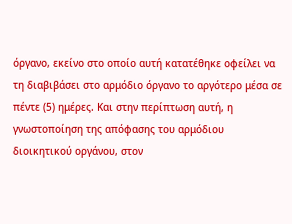όργανο, εκείνο στο οποίο αυτή κατατέθηκε οφείλει να τη διαβιβάσει στο αρμόδιο όργανο το αργότερο μέσα σε πέντε (5) ημέρες. Και στην περίπτωση αυτή, η γνωστοποίηση της απόφασης του αρμόδιου διοικητικού οργάνου, στον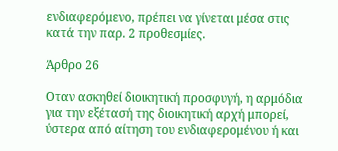ενδιαφερόμενο, πρέπει να γίνεται μέσα στις κατά την παρ. 2 προθεσμίες.

Άρθρο 26

Οταν ασκηθεί διοικητική προσφυγή, η αρμόδια για την εξέτασή της διοικητική αρχή μπορεί, ύστερα από αίτηση του ενδιαφερομένου ή και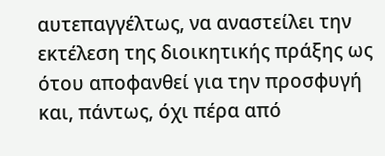αυτεπαγγέλτως, να αναστείλει την εκτέλεση της διοικητικής πράξης ως ότου αποφανθεί για την προσφυγή και, πάντως, όχι πέρα από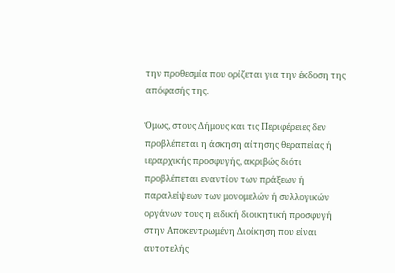την προθεσμία που ορίζεται για την έκδοση της απόφασής της.

Όμως, στους Δήμους και τις Περιφέρειες δεν προβλέπεται η άσκηση αίτησης θεραπείας ή ιεραρχικής προσφυγής, ακριβώς διότι προβλέπεται εναντίον των πράξεων ή παραλείψεων των μονομελών ή συλλογικών οργάνων τους η ειδική διοικητική προσφυγή στην Αποκεντρωμένη Διοίκηση που είναι αυτοτελής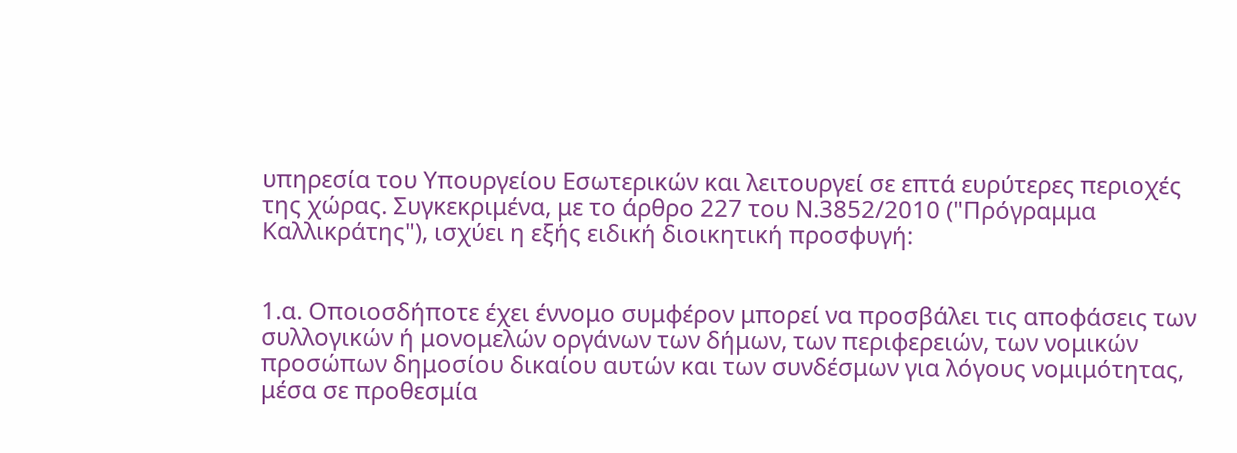υπηρεσία του Υπουργείου Εσωτερικών και λειτουργεί σε επτά ευρύτερες περιοχές της χώρας. Συγκεκριμένα, με το άρθρο 227 του Ν.3852/2010 ("Πρόγραμμα Καλλικράτης"), ισχύει η εξής ειδική διοικητική προσφυγή:


1.α. Οποιοσδήποτε έχει έννομο συμφέρον μπορεί να προσβάλει τις αποφάσεις των συλλογικών ή μονομελών οργάνων των δήμων, των περιφερειών, των νομικών προσώπων δημοσίου δικαίου αυτών και των συνδέσμων για λόγους νομιμότητας, μέσα σε προθεσμία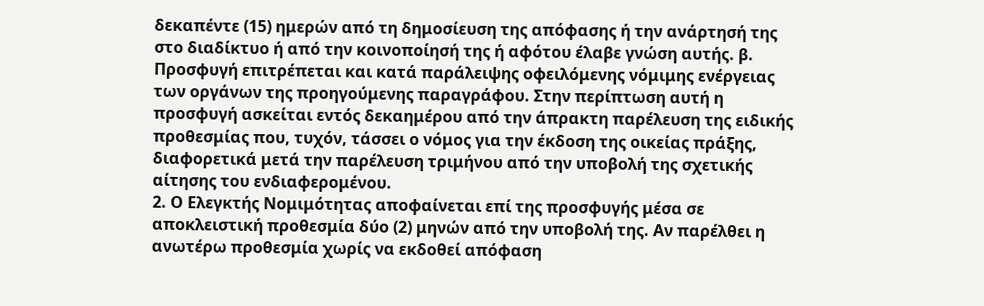δεκαπέντε (15) ημερών από τη δημοσίευση της απόφασης ή την ανάρτησή της στο διαδίκτυο ή από την κοινοποίησή της ή αφότου έλαβε γνώση αυτής. β. Προσφυγή επιτρέπεται και κατά παράλειψης οφειλόμενης νόμιμης ενέργειας των οργάνων της προηγούμενης παραγράφου. Στην περίπτωση αυτή η προσφυγή ασκείται εντός δεκαημέρου από την άπρακτη παρέλευση της ειδικής προθεσμίας που, τυχόν, τάσσει ο νόμος για την έκδοση της οικείας πράξης, διαφορετικά μετά την παρέλευση τριμήνου από την υποβολή της σχετικής αίτησης του ενδιαφερομένου.
2. Ο Ελεγκτής Νομιμότητας αποφαίνεται επί της προσφυγής μέσα σε αποκλειστική προθεσμία δύο (2) μηνών από την υποβολή της. Αν παρέλθει η ανωτέρω προθεσμία χωρίς να εκδοθεί απόφαση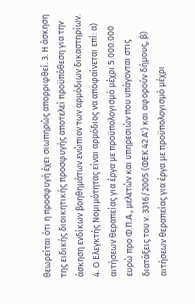θεωρείται ότι η προσφυγή έχει σιωπηρώς απορριφθεί. 3. Η άσκηση της ειδικής διοικητικής προσφυγής αποτελεί προϋπόθεση για την άσκηση ενδίκων βοηθημάτων ενώπιον των αρμόδιων δικαστηρίων. 4. Ο Ελεγκτής Νομιμότητας είναι αρμόδιος να αποφαίνεται επί: α) αιτήσεων θεραπείας για έργα με προϋπολογισμό μέχρι 5.000.000 ευρώ προ Φ.Π.Α., μελετών και υπηρεσιών που υπάγονται στις διατάξεις του ν. 3316/2005 (ΦΕΚ 42 Α') και αφορούν δήμους, β) αιτήσεων θεραπείας για έργα με προϋπολογισμό μέχρι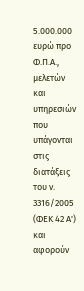5.000.000 ευρώ προ Φ.Π.Α., μελετών και υπηρεσιών που υπάγονται στις διατάξεις του ν. 3316/2005 (ΦΕΚ 42 Α') και αφορούν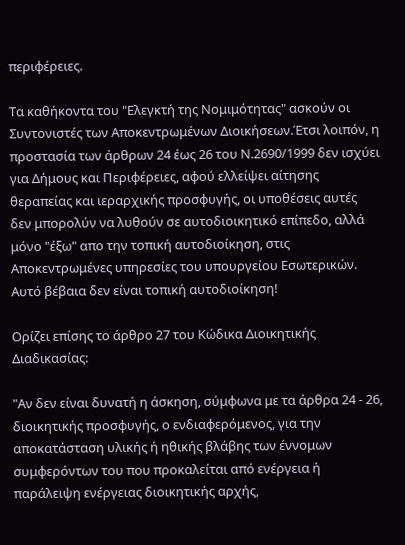περιφέρειες.

Τα καθήκοντα του "Ελεγκτή της Νομιμότητας" ασκούν οι Συντονιστές των Αποκεντρωμένων Διοικήσεων.Έτσι λοιπόν, η προστασία των άρθρων 24 έως 26 του Ν.2690/1999 δεν ισχύει για Δήμους και Περιφέρειες, αφού ελλείψει αίτησης θεραπείας και ιεραρχικής προσφυγής, οι υποθέσεις αυτές δεν μπορολύν να λυθούν σε αυτοδιοικητικό επίπεδο, αλλά μόνο "έξω" απο την τοπική αυτοδιοίκηση, στις Αποκεντρωμένες υπηρεσίες του υπουργείου Εσωτερικών. Αυτό βέβαια δεν είναι τοπική αυτοδιοίκηση!

Ορίζει επίσης το άρθρο 27 του Κώδικα Διοικητικής Διαδικασίας:

"Αν δεν είναι δυνατή η άσκηση, σύμφωνα με τα άρθρα 24 - 26, διοικητικής προσφυγής, ο ενδιαφερόμενος, για την αποκατάσταση υλικής ή ηθικής βλάβης των έννομων συμφερόντων του που προκαλείται από ενέργεια ή παράλειψη ενέργειας διοικητικής αρχής,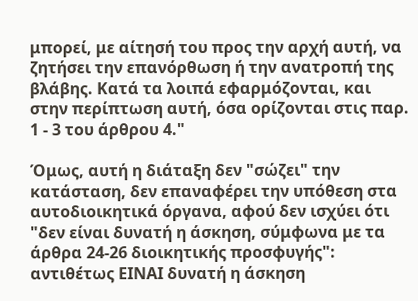μπορεί, με αίτησή του προς την αρχή αυτή, να ζητήσει την επανόρθωση ή την ανατροπή της βλάβης. Κατά τα λοιπά εφαρμόζονται, και στην περίπτωση αυτή, όσα ορίζονται στις παρ. 1 - 3 του άρθρου 4."

Όμως, αυτή η διάταξη δεν "σώζει" την κατάσταση, δεν επαναφέρει την υπόθεση στα αυτοδιοικητικά όργανα, αφού δεν ισχύει ότι "δεν είναι δυνατή η άσκηση, σύμφωνα με τα άρθρα 24-26 διοικητικής προσφυγής": αντιθέτως ΕΙΝΑΙ δυνατή η άσκηση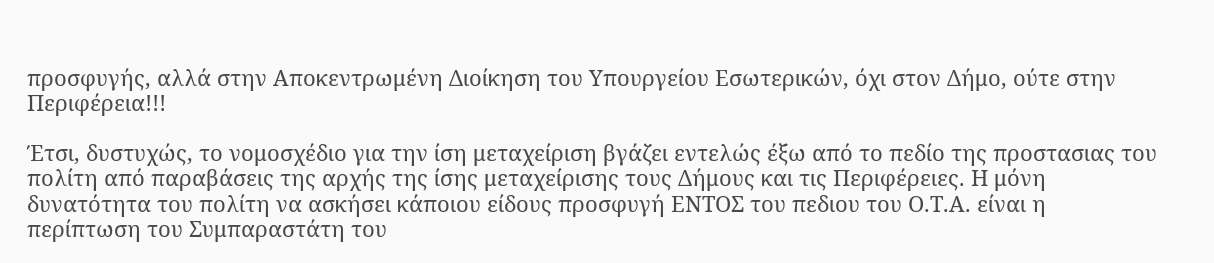προσφυγής, αλλά στην Αποκεντρωμένη Διοίκηση του Υπουργείου Εσωτερικών, όχι στον Δήμο, ούτε στην Περιφέρεια!!!

Έτσι, δυστυχώς, το νομοσχέδιο για την ίση μεταχείριση βγάζει εντελώς έξω από το πεδίο της προστασιας του πολίτη από παραβάσεις της αρχής της ίσης μεταχείρισης τους Δήμους και τις Περιφέρειες. Η μόνη δυνατότητα του πολίτη να ασκήσει κάποιου είδους προσφυγή ΕΝΤΟΣ του πεδιου του Ο.Τ.Α. είναι η περίπτωση του Συμπαραστάτη του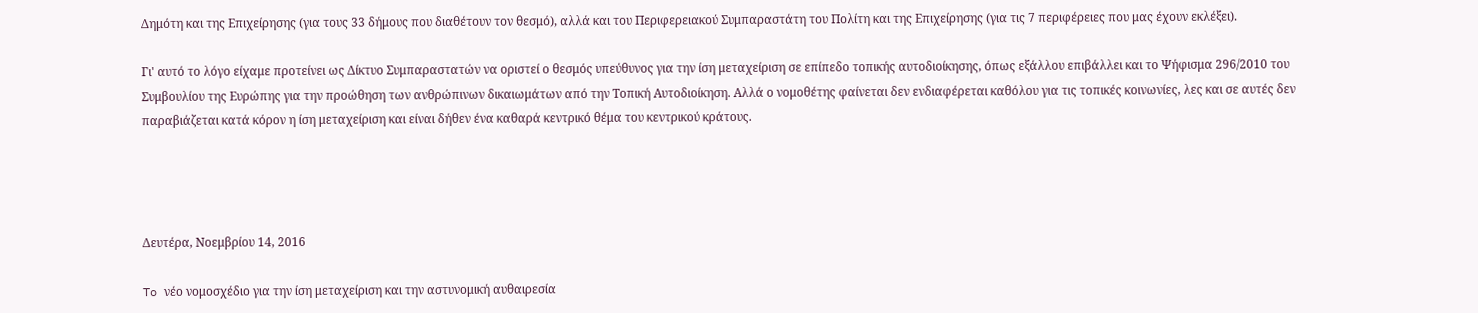Δημότη και της Επιχείρησης (για τους 33 δήμους που διαθέτουν τον θεσμό), αλλά και του Περιφερειακού Συμπαραστάτη του Πολίτη και της Επιχείρησης (για τις 7 περιφέρειες που μας έχουν εκλέξει).

Γι' αυτό το λόγο είχαμε προτείνει ως Δίκτυο Συμπαραστατών να οριστεί ο θεσμός υπεύθυνος για την ίση μεταχείριση σε επίπεδο τοπικής αυτοδιοίκησης, όπως εξάλλου επιβάλλει και το Ψήφισμα 296/2010 του Συμβουλίου της Ευρώπης για την προώθηση των ανθρώπινων δικαιωμάτων από την Τοπική Αυτοδιοίκηση. Αλλά ο νομοθέτης φαίνεται δεν ενδιαφέρεται καθόλου για τις τοπικές κοινωνίες, λες και σε αυτές δεν παραβιάζεται κατά κόρον η ίση μεταχείριση και είναι δήθεν ένα καθαρά κεντρικό θέμα του κεντρικού κράτους.




Δευτέρα, Νοεμβρίου 14, 2016

To νέο νομοσχέδιο για την ίση μεταχείριση και την αστυνομική αυθαιρεσία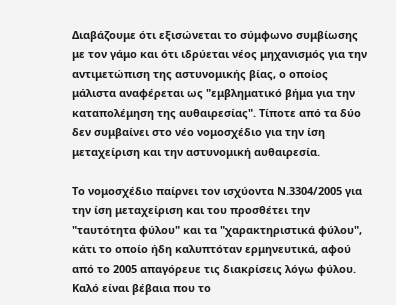Διαβάζουμε ότι εξισώνεται το σύμφωνο συμβίωσης με τον γάμο και ότι ιδρύεται νέος μηχανισμός για την αντιμετώπιση της αστυνομικής βίας, ο οποίος μάλιστα αναφέρεται ως "εμβληματικό βήμα για την καταπολέμηση της αυθαιρεσίας". Τίποτε από τα δύο δεν συμβαίνει στο νέο νομοσχέδιο για την ίση μεταχείριση και την αστυνομική αυθαιρεσία.

Το νομοσχέδιο παίρνει τον ισχύοντα Ν.3304/2005 για την ίση μεταχείριση και του προσθέτει την "ταυτότητα φύλου" και τα "χαρακτηριστικά φύλου", κάτι το οποίο ήδη καλυπτόταν ερμηνευτικά, αφού από το 2005 απαγόρευε τις διακρίσεις λόγω φύλου. Καλό είναι βέβαια που το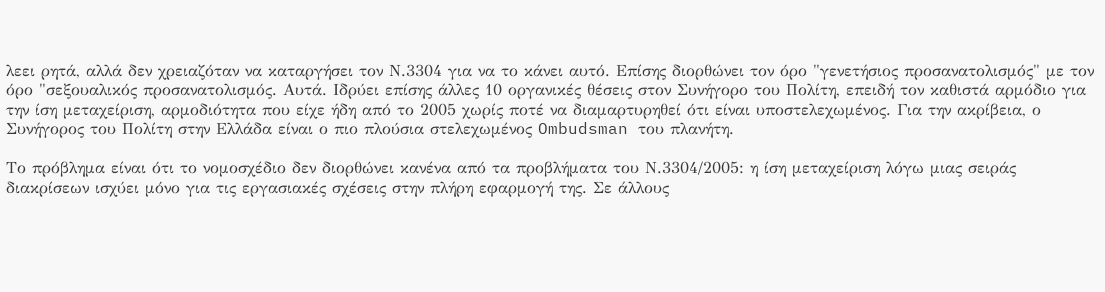λεει ρητά, αλλά δεν χρειαζόταν να καταργήσει τον Ν.3304 για να το κάνει αυτό. Επίσης διορθώνει τον όρο "γενετήσιος προσανατολισμός" με τον όρο "σεξουαλικός προσανατολισμός. Αυτά. Ιδρύει επίσης άλλες 10 οργανικές θέσεις στον Συνήγορο του Πολίτη, επειδή τον καθιστά αρμόδιο για την ίση μεταχείριση, αρμοδιότητα που είχε ήδη από το 2005 χωρίς ποτέ να διαμαρτυρηθεί ότι είναι υποστελεχωμένος. Για την ακρίβεια, ο Συνήγορος του Πολίτη στην Ελλάδα είναι ο πιο πλούσια στελεχωμένος Ombudsman του πλανήτη.

Το πρόβλημα είναι ότι το νομοσχέδιο δεν διορθώνει κανένα από τα προβλήματα του Ν.3304/2005: η ίση μεταχείριση λόγω μιας σειράς διακρίσεων ισχύει μόνο για τις εργασιακές σχέσεις στην πλήρη εφαρμογή της. Σε άλλους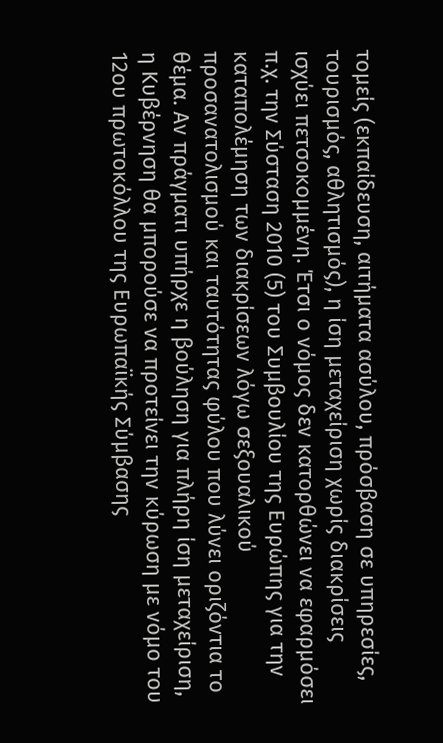τομείς (εκπαίδευση, αιτήματα ασύλου, πρόσβαση σε υπηρεσίες, τουρισμός, αθλητισμός), η ίση μεταχείριση χωρίς διακρίσεις ισχύει πετσοκομμένη. Έτσι ο νόμος δεν κατορθώνει να εφαρμόσει π.χ. την Σύσταση 2010 (5) του Συμβουλίου της Ευρώπης για την καταπολέμηση των διακρίσεων λόγω σεξουαλικού προσανατολισμού και ταυτότητας φύλου που λύνει οριζόντια το θέμα. Αν πράγματι υπήρχε η βούληση για πλήρη ίση μεταχείριση, η Κυβέρνηση θα μπορούσε να προτείνει την κύρωση με νόμο του 12ου πρωτοκόλλου της Ευρωπαϊκής Σύμβασης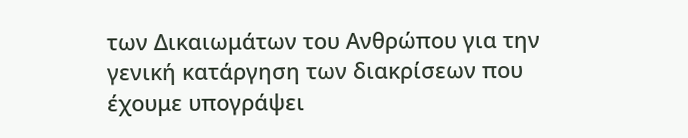των Δικαιωμάτων του Ανθρώπου για την γενική κατάργηση των διακρίσεων που έχουμε υπογράψει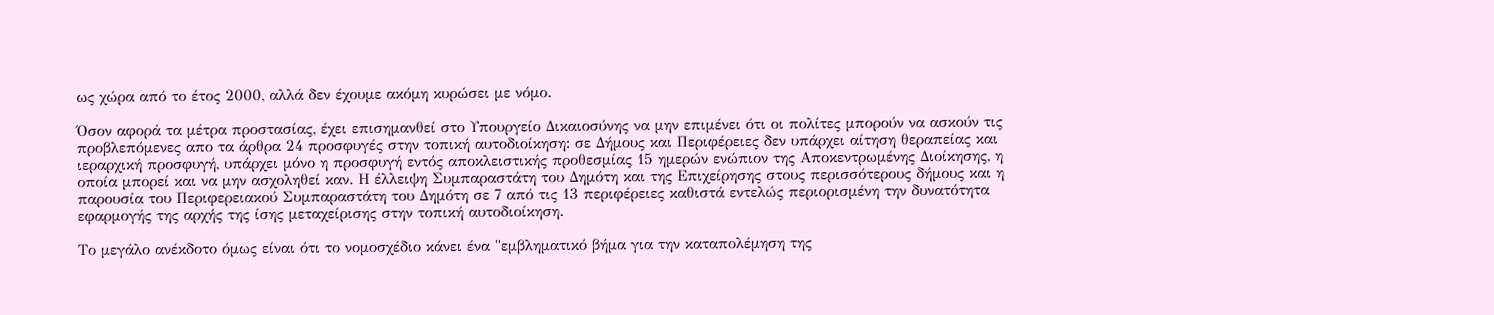ως χώρα από το έτος 2000, αλλά δεν έχουμε ακόμη κυρώσει με νόμο.

Όσον αφορά τα μέτρα προστασίας, έχει επισημανθεί στο Υπουργείο Δικαιοσύνης να μην επιμένει ότι οι πολίτες μπορούν να ασκούν τις προβλεπόμενες απο τα άρθρα 24 προσφυγές στην τοπική αυτοδιοίκηση: σε Δήμους και Περιφέρειες δεν υπάρχει αίτηση θεραπείας και ιεραρχική προσφυγή, υπάρχει μόνο η προσφυγή εντός αποκλειστικής προθεσμίας 15 ημερών ενώπιον της Αποκεντρωμένης Διοίκησης, η οποία μπορεί και να μην ασχοληθεί καν. Η έλλειψη Συμπαραστάτη του Δημότη και της Επιχείρησης στους περισσότερους δήμους και η παρουσία του Περιφερειακού Συμπαραστάτη του Δημότη σε 7 από τις 13 περιφέρειες καθιστά εντελώς περιορισμένη την δυνατότητα εφαρμογής της αρχής της ίσης μεταχείρισης στην τοπική αυτοδιοίκηση.

Το μεγάλο ανέκδοτο όμως είναι ότι το νομοσχέδιο κάνει ένα "εμβληματικό βήμα για την καταπολέμηση της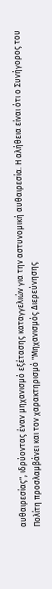αυθαιρεσίας", ιδρύοντας έναν μηχανισμό εξέτασης καταγγελιών για την αστυνομική αυθαιρεσία. Η αλήθεια είναι ότι ο Συνήγορος του Πολίτη προσλαμβάνει και τον χαρακτηρισμό "Μηχανισμός Διερεύνησης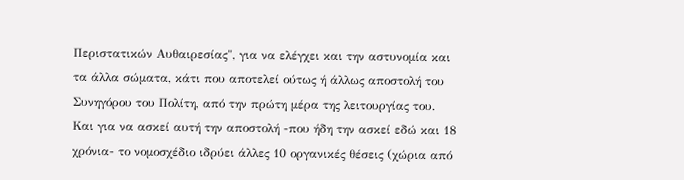Περιστατικών Αυθαιρεσίας", για να ελέγχει και την αστυνομία και τα άλλα σώματα, κάτι που αποτελεί ούτως ή άλλως αποστολή του Συνηγόρου του Πολίτη, από την πρώτη μέρα της λειτουργίας του. Και για να ασκεί αυτή την αποστολή -που ήδη την ασκεί εδώ και 18 χρόνια- το νομοσχέδιο ιδρύει άλλες 10 οργανικές θέσεις (χώρια από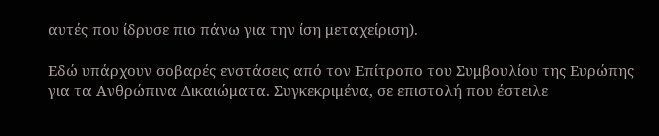αυτές που ίδρυσε πιο πάνω για την ίση μεταχείριση).

Εδώ υπάρχουν σοβαρές ενστάσεις από τον Επίτροπο του Συμβουλίου της Ευρώπης για τα Ανθρώπινα Δικαιώματα. Συγκεκριμένα, σε επιστολή που έστειλε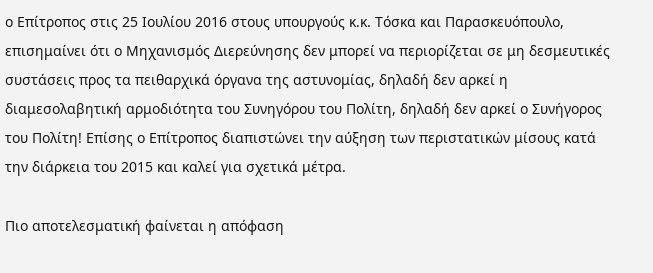ο Επίτροπος στις 25 Ιουλίου 2016 στους υπουργούς κ.κ. Τόσκα και Παρασκευόπουλο, επισημαίνει ότι ο Μηχανισμός Διερεύνησης δεν μπορεί να περιορίζεται σε μη δεσμευτικές συστάσεις προς τα πειθαρχικά όργανα της αστυνομίας, δηλαδή δεν αρκεί η διαμεσολαβητική αρμοδιότητα του Συνηγόρου του Πολίτη, δηλαδή δεν αρκεί ο Συνήγορος του Πολίτη! Επίσης ο Επίτροπος διαπιστώνει την αύξηση των περιστατικών μίσους κατά την διάρκεια του 2015 και καλεί για σχετικά μέτρα.

Πιο αποτελεσματική φαίνεται η απόφαση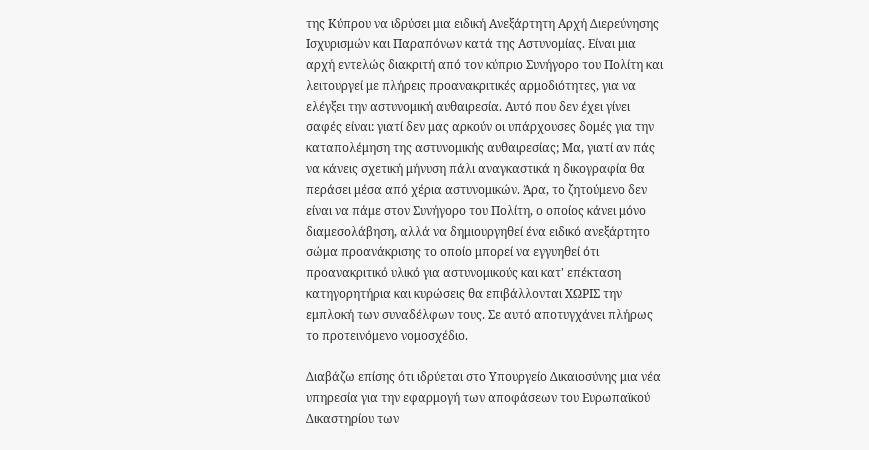της Κύπρου να ιδρύσει μια ειδική Ανεξάρτητη Αρχή Διερεύνησης Ισχυρισμών και Παραπόνων κατά της Αστυνομίας. Είναι μια αρχή εντελώς διακριτή από τον κύπριο Συνήγορο του Πολίτη και λειτουργεί με πλήρεις προανακριτικές αρμοδιότητες, για να ελέγξει την αστυνομική αυθαιρεσία. Αυτό που δεν έχει γίνει σαφές είναι: γιατί δεν μας αρκούν οι υπάρχουσες δομές για την καταπολέμηση της αστυνομικής αυθαιρεσίας; Μα, γιατί αν πάς να κάνεις σχετική μήνυση πάλι αναγκαστικά η δικογραφία θα περάσει μέσα από χέρια αστυνομικών. Άρα, το ζητούμενο δεν είναι να πάμε στον Συνήγορο του Πολίτη, ο οποίος κάνει μόνο διαμεσολάβηση, αλλά να δημιουργηθεί ένα ειδικό ανεξάρτητο σώμα προανάκρισης το οποίο μπορεί να εγγυηθεί ότι προανακριτικό υλικό για αστυνομικούς και κατ' επέκταση κατηγορητήρια και κυρώσεις θα επιβάλλονται ΧΩΡΙΣ την εμπλοκή των συναδέλφων τους. Σε αυτό αποτυγχάνει πλήρως το προτεινόμενο νομοσχέδιο.

Διαβάζω επίσης ότι ιδρύεται στο Υπουργείο Δικαιοσύνης μια νέα υπηρεσία για την εφαρμογή των αποφάσεων του Ευρωπαϊκού Δικαστηρίου των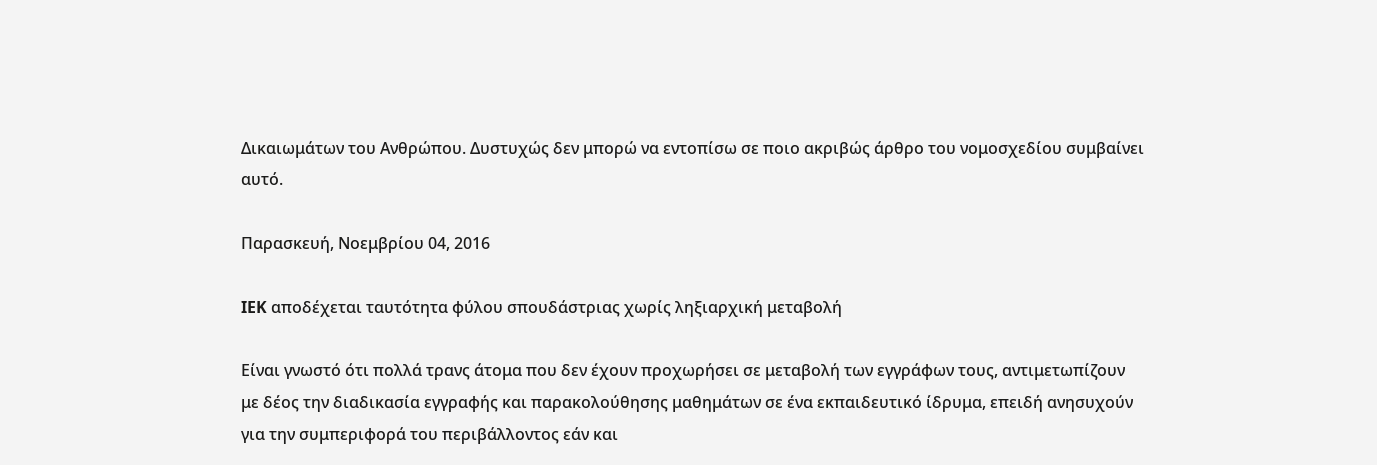Δικαιωμάτων του Ανθρώπου. Δυστυχώς δεν μπορώ να εντοπίσω σε ποιο ακριβώς άρθρο του νομοσχεδίου συμβαίνει αυτό.

Παρασκευή, Νοεμβρίου 04, 2016

IEK αποδέχεται ταυτότητα φύλου σπουδάστριας χωρίς ληξιαρχική μεταβολή

Είναι γνωστό ότι πολλά τρανς άτομα που δεν έχουν προχωρήσει σε μεταβολή των εγγράφων τους, αντιμετωπίζουν με δέος την διαδικασία εγγραφής και παρακολούθησης μαθημάτων σε ένα εκπαιδευτικό ίδρυμα, επειδή ανησυχούν για την συμπεριφορά του περιβάλλοντος εάν και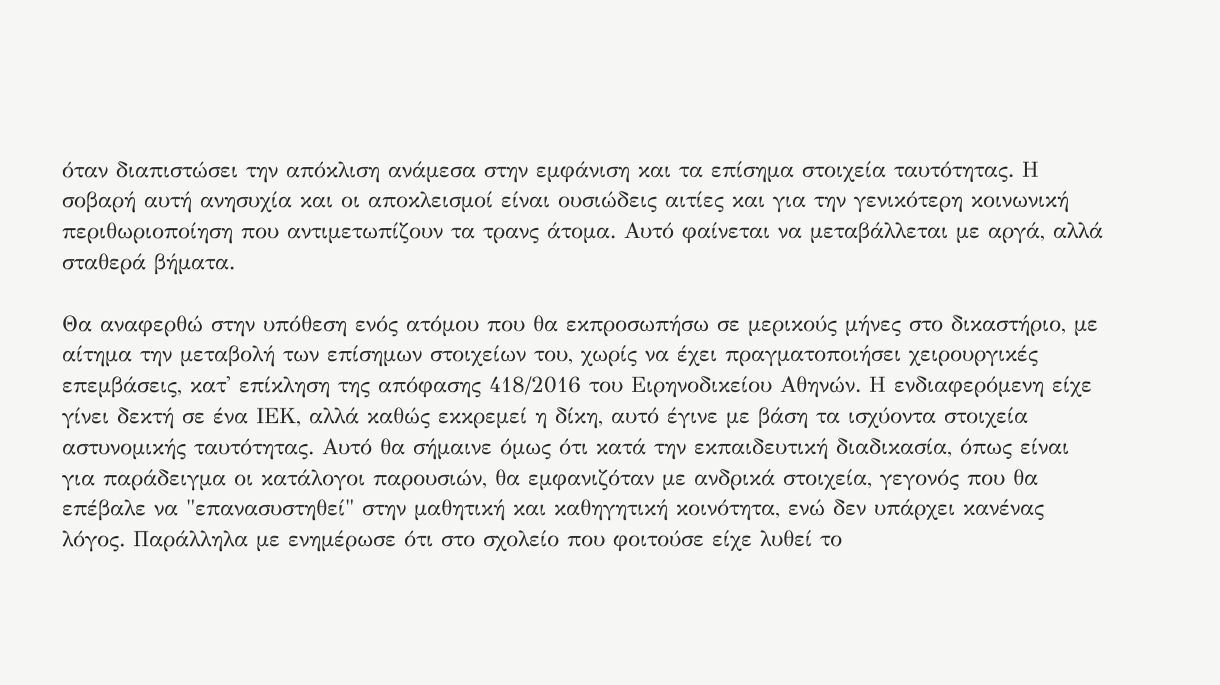όταν διαπιστώσει την απόκλιση ανάμεσα στην εμφάνιση και τα επίσημα στοιχεία ταυτότητας. Η σοβαρή αυτή ανησυχία και οι αποκλεισμοί είναι ουσιώδεις αιτίες και για την γενικότερη κοινωνική περιθωριοποίηση που αντιμετωπίζουν τα τρανς άτομα. Αυτό φαίνεται να μεταβάλλεται με αργά, αλλά σταθερά βήματα.

Θα αναφερθώ στην υπόθεση ενός ατόμου που θα εκπροσωπήσω σε μερικούς μήνες στο δικαστήριο, με αίτημα την μεταβολή των επίσημων στοιχείων του, χωρίς να έχει πραγματοποιήσει χειρουργικές επεμβάσεις, κατ' επίκληση της απόφασης 418/2016 του Ειρηνοδικείου Αθηνών. Η ενδιαφερόμενη είχε γίνει δεκτή σε ένα ΙΕΚ, αλλά καθώς εκκρεμεί η δίκη, αυτό έγινε με βάση τα ισχύοντα στοιχεία αστυνομικής ταυτότητας. Αυτό θα σήμαινε όμως ότι κατά την εκπαιδευτική διαδικασία, όπως είναι για παράδειγμα οι κατάλογοι παρουσιών, θα εμφανιζόταν με ανδρικά στοιχεία, γεγονός που θα επέβαλε να "επανασυστηθεί" στην μαθητική και καθηγητική κοινότητα, ενώ δεν υπάρχει κανένας λόγος. Παράλληλα με ενημέρωσε ότι στο σχολείο που φοιτούσε είχε λυθεί το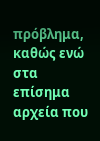πρόβλημα, καθώς ενώ στα επίσημα αρχεία που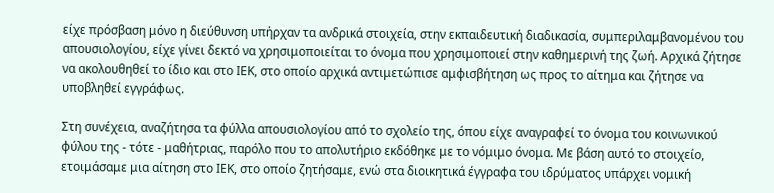είχε πρόσβαση μόνο η διεύθυνση υπήρχαν τα ανδρικά στοιχεία, στην εκπαιδευτική διαδικασία, συμπεριλαμβανομένου του απουσιολογίου, είχε γίνει δεκτό να χρησιμοποιείται το όνομα που χρησιμοποιεί στην καθημερινή της ζωή. Αρχικά ζήτησε να ακολουθηθεί το ίδιο και στο ΙΕΚ, στο οποίο αρχικά αντιμετώπισε αμφισβήτηση ως προς το αίτημα και ζήτησε να υποβληθεί εγγράφως.

Στη συνέχεια, αναζήτησα τα φύλλα απουσιολογίου από το σχολείο της, όπου είχε αναγραφεί το όνομα του κοινωνικού φύλου της - τότε - μαθήτριας, παρόλο που το απολυτήριο εκδόθηκε με το νόμιμο όνομα. Με βάση αυτό το στοιχείο, ετοιμάσαμε μια αίτηση στο ΙΕΚ, στο οποίο ζητήσαμε, ενώ στα διοικητικά έγγραφα του ιδρύματος υπάρχει νομική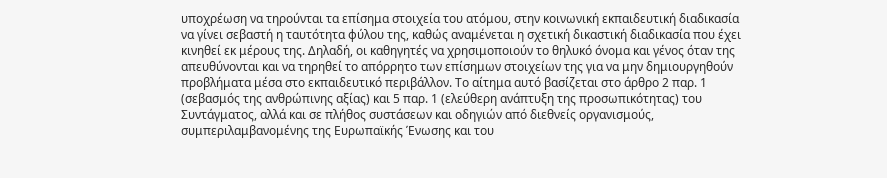υποχρέωση να τηρούνται τα επίσημα στοιχεία του ατόμου, στην κοινωνική εκπαιδευτική διαδικασία να γίνει σεβαστή η ταυτότητα φύλου της, καθώς αναμένεται η σχετική δικαστική διαδικασία που έχει κινηθεί εκ μέρους της. Δηλαδή, οι καθηγητές να χρησιμοποιούν το θηλυκό όνομα και γένος όταν της απευθύνονται και να τηρηθεί το απόρρητο των επίσημων στοιχείων της για να μην δημιουργηθούν προβλήματα μέσα στο εκπαιδευτικό περιβάλλον. Το αίτημα αυτό βασίζεται στο άρθρο 2 παρ. 1 (σεβασμός της ανθρώπινης αξίας) και 5 παρ. 1 (ελεύθερη ανάπτυξη της προσωπικότητας) του Συντάγματος, αλλά και σε πλήθος συστάσεων και οδηγιών από διεθνείς οργανισμούς, συμπεριλαμβανομένης της Ευρωπαϊκής Ένωσης και του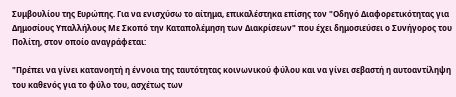Συμβουλίου της Ευρώπης. Για να ενισχύσω το αίτημα, επικαλέστηκα επίσης τον "Οδηγό Διαφορετικότητας για Δημοσίους Υπαλλήλους Με Σκοπό την Καταπολέμηση των Διακρίσεων" που έχει δημοσιεύσει ο Συνήγορος του Πολίτη, στον οποίο αναγράφεται:

"Πρέπει να γίνει κατανοητή η έννοια της ταυτότητας κοινωνικού φύλου και να γίνει σεβαστή η αυτοαντίληψη του καθενός για το φύλο του, ασχέτως των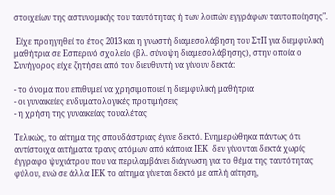στοιχείων της αστυνομικής του ταυτότητας ή των λοιπών εγγράφων ταυτοποίησης".

 Είχε προηγηθεί το έτος 2013 και η γνωστή διαμεσολάβηση του ΣτΠ για διεμφυλική μαθήτρια σε Εσπερινό σχολείο (βλ. σύνοψη διαμεσολάβησης), στην οποία ο Συνήγορος είχε ζητήσει από τον διευθυντή να γίνουν δεκτά:

- το όνομα που επιθυμεί να χρησιμοποιεί η διεμφυλική μαθήτρια
- οι γυναικείες ενδυματολογικές προτιμήσεις
- η χρήση της γυναικείας τουαλέτας

Τελικώς, το αίτημα της σπουδάστριας έγινε δεκτό. Ενημερώθηκα πάντως ότι αντίστοιχα αιτήματα τρανς ατόμων από κάποια ΙΕΚ  δεν γίνονται δεκτά χωρίς έγγραφο ψυχιάτρου που να περιλαμβάνει διάγνωση για το θέμα της ταυτότητας φύλου, ενώ σε άλλα ΙΕΚ το αίτημα γίνεται δεκτό με απλή αίτηση,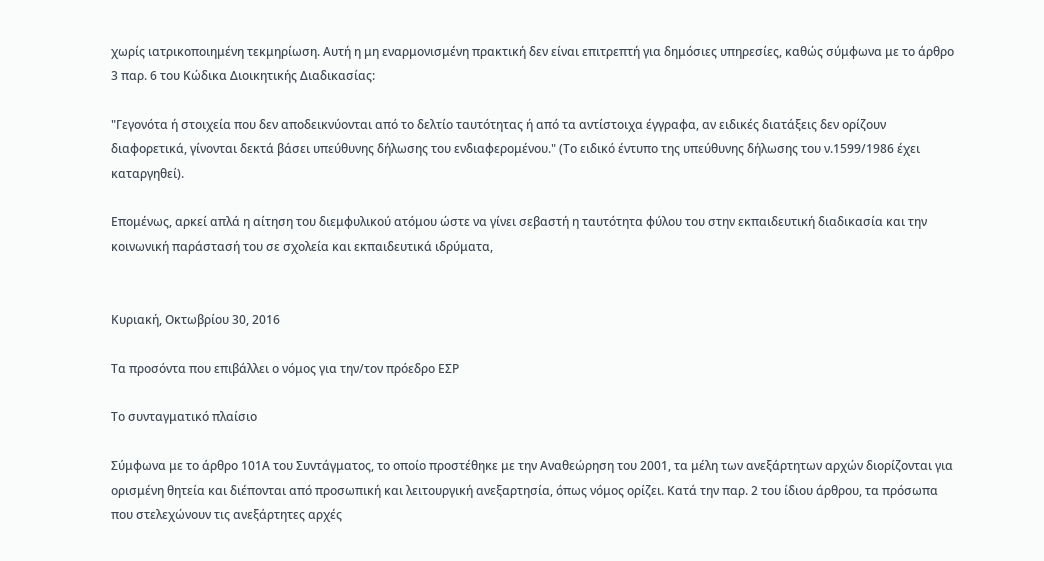χωρίς ιατρικοποιημένη τεκμηρίωση. Αυτή η μη εναρμονισμένη πρακτική δεν είναι επιτρεπτή για δημόσιες υπηρεσίες, καθώς σύμφωνα με το άρθρο 3 παρ. 6 του Κώδικα Διοικητικής Διαδικασίας:

"Γεγονότα ή στοιχεία που δεν αποδεικνύονται από το δελτίο ταυτότητας ή από τα αντίστοιχα έγγραφα, αν ειδικές διατάξεις δεν ορίζουν διαφορετικά, γίνονται δεκτά βάσει υπεύθυνης δήλωσης του ενδιαφερομένου." (Το ειδικό έντυπο της υπεύθυνης δήλωσης του ν.1599/1986 έχει καταργηθεί).

Επομένως, αρκεί απλά η αίτηση του διεμφυλικού ατόμου ώστε να γίνει σεβαστή η ταυτότητα φύλου του στην εκπαιδευτική διαδικασία και την κοινωνική παράστασή του σε σχολεία και εκπαιδευτικά ιδρύματα,


Κυριακή, Οκτωβρίου 30, 2016

Τα προσόντα που επιβάλλει ο νόμος για την/τον πρόεδρο ΕΣΡ

Το συνταγματικό πλαίσιο

Σύμφωνα με το άρθρο 101Α του Συντάγματος, το οποίο προστέθηκε με την Αναθεώρηση του 2001, τα μέλη των ανεξάρτητων αρχών διορίζονται για ορισμένη θητεία και διέπονται από προσωπική και λειτουργική ανεξαρτησία, όπως νόμος ορίζει. Κατά την παρ. 2 του ίδιου άρθρου, τα πρόσωπα που στελεχώνουν τις ανεξάρτητες αρχές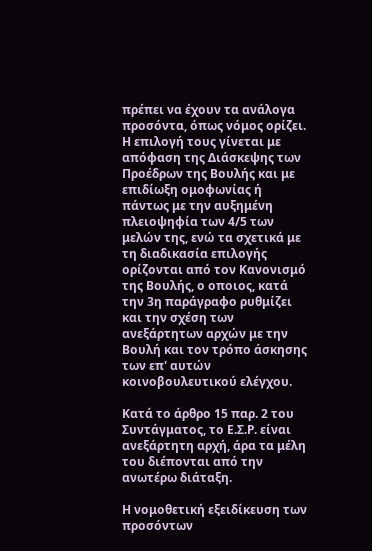πρέπει να έχουν τα ανάλογα προσόντα, όπως νόμος ορίζει. Η επιλογή τους γίνεται με απόφαση της Διάσκεψης των Προέδρων της Βουλής και με επιδίωξη ομοφωνίας ή πάντως με την αυξημένη πλειοψηφία των 4/5 των μελών της, ενώ τα σχετικά με τη διαδικασία επιλογής ορίζονται από τον Κανονισμό της Βουλής, ο οποιος, κατά την 3η παράγραφο ρυθμίζει και την σχέση των ανεξάρτητων αρχών με την Βουλή και τον τρόπο άσκησης των επ' αυτών κοινοβουλευτικού ελέγχου.

Κατά το άρθρο 15 παρ. 2 του Συντάγματος, το Ε.Σ.Ρ. είναι ανεξάρτητη αρχή, άρα τα μέλη του διέπονται από την ανωτέρω διάταξη.

Η νομοθετική εξειδίκευση των προσόντων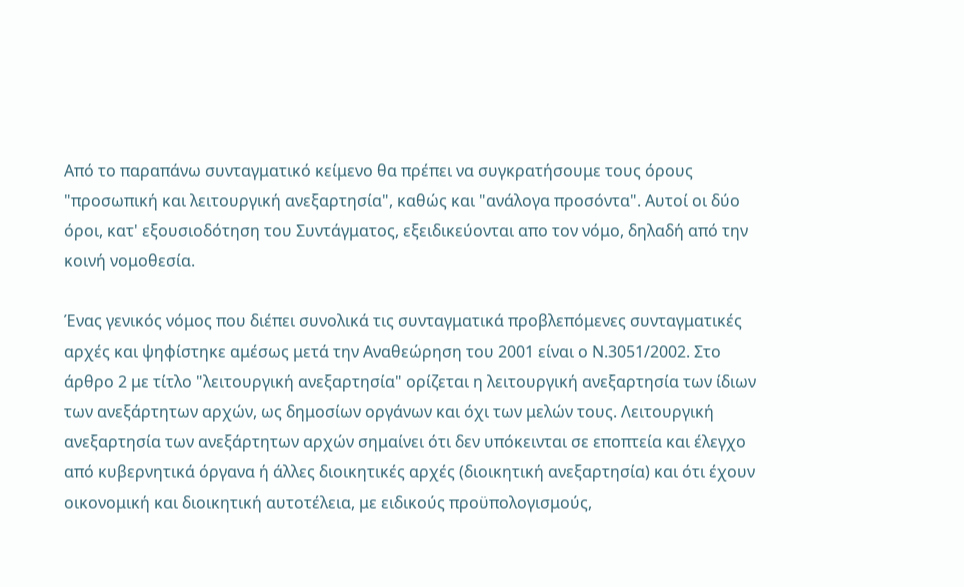Από το παραπάνω συνταγματικό κείμενο θα πρέπει να συγκρατήσουμε τους όρους "προσωπική και λειτουργική ανεξαρτησία", καθώς και "ανάλογα προσόντα". Αυτοί οι δύο όροι, κατ' εξουσιοδότηση του Συντάγματος, εξειδικεύονται απο τον νόμο, δηλαδή από την κοινή νομοθεσία.

Ένας γενικός νόμος που διέπει συνολικά τις συνταγματικά προβλεπόμενες συνταγματικές αρχές και ψηφίστηκε αμέσως μετά την Αναθεώρηση του 2001 είναι ο Ν.3051/2002. Στο άρθρο 2 με τίτλο "λειτουργική ανεξαρτησία" ορίζεται η λειτουργική ανεξαρτησία των ίδιων των ανεξάρτητων αρχών, ως δημοσίων οργάνων και όχι των μελών τους. Λειτουργική ανεξαρτησία των ανεξάρτητων αρχών σημαίνει ότι δεν υπόκεινται σε εποπτεία και έλεγχο από κυβερνητικά όργανα ή άλλες διοικητικές αρχές (διοικητική ανεξαρτησία) και ότι έχουν οικονομική και διοικητική αυτοτέλεια, με ειδικούς προϋπολογισμούς,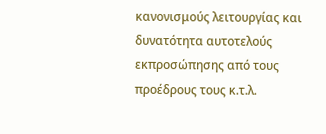κανονισμούς λειτουργίας και δυνατότητα αυτοτελούς εκπροσώπησης από τους προέδρους τους κ.τ.λ.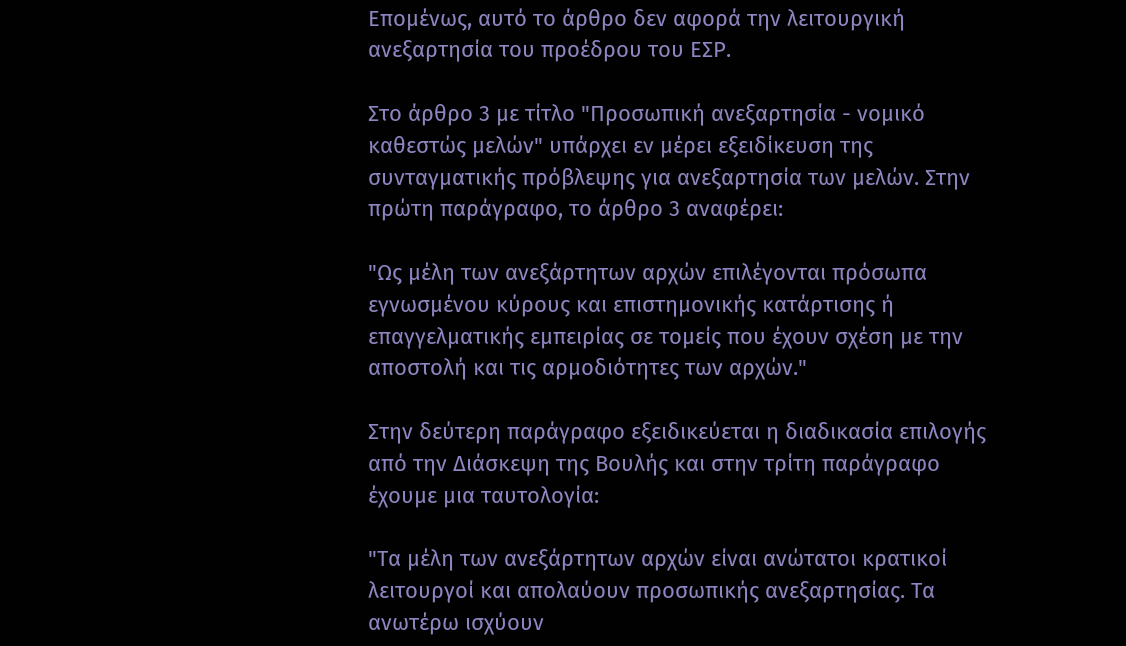Επομένως, αυτό το άρθρο δεν αφορά την λειτουργική ανεξαρτησία του προέδρου του ΕΣΡ.

Στο άρθρο 3 με τίτλο "Προσωπική ανεξαρτησία - νομικό καθεστώς μελών" υπάρχει εν μέρει εξειδίκευση της συνταγματικής πρόβλεψης για ανεξαρτησία των μελών. Στην πρώτη παράγραφο, το άρθρο 3 αναφέρει:

"Ως μέλη των ανεξάρτητων αρχών επιλέγονται πρόσωπα εγνωσμένου κύρους και επιστημονικής κατάρτισης ή επαγγελματικής εμπειρίας σε τομείς που έχουν σχέση με την αποστολή και τις αρμοδιότητες των αρχών."

Στην δεύτερη παράγραφο εξειδικεύεται η διαδικασία επιλογής από την Διάσκεψη της Βουλής και στην τρίτη παράγραφο έχουμε μια ταυτολογία:

"Τα μέλη των ανεξάρτητων αρχών είναι ανώτατοι κρατικοί λειτουργοί και απολαύουν προσωπικής ανεξαρτησίας. Τα ανωτέρω ισχύουν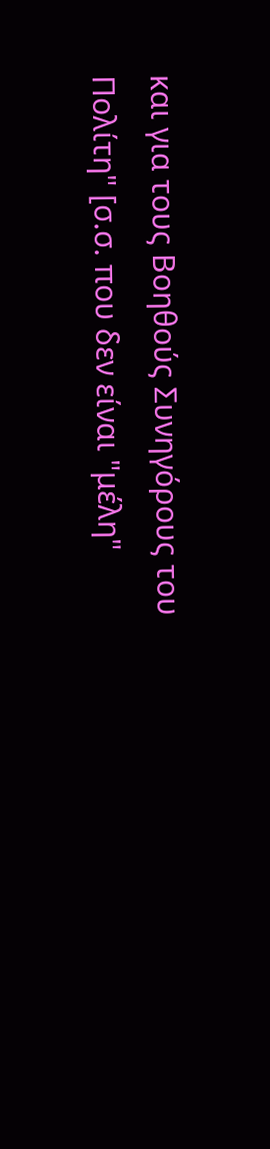και για τους Βοηθούς Συνηγόρους του Πολίτη" [σ.σ. που δεν είναι "μέλη"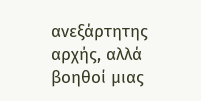ανεξάρτητης αρχής, αλλά βοηθοί μιας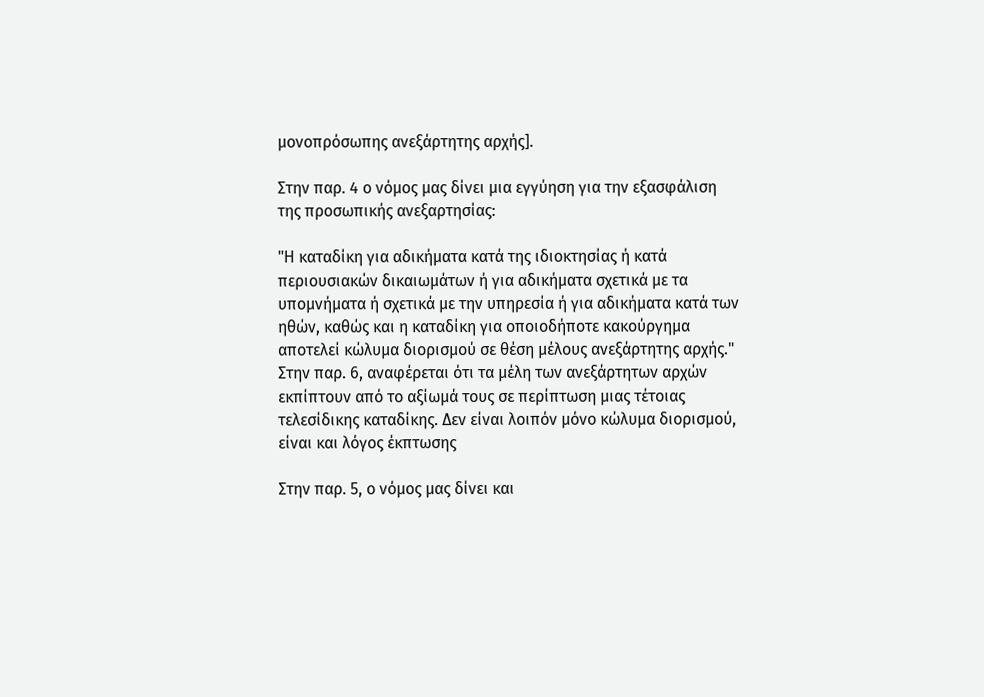μονοπρόσωπης ανεξάρτητης αρχής].

Στην παρ. 4 ο νόμος μας δίνει μια εγγύηση για την εξασφάλιση της προσωπικής ανεξαρτησίας:

"Η καταδίκη για αδικήματα κατά της ιδιοκτησίας ή κατά περιουσιακών δικαιωμάτων ή για αδικήματα σχετικά με τα υπομνήματα ή σχετικά με την υπηρεσία ή για αδικήματα κατά των ηθών, καθώς και η καταδίκη για οποιοδήποτε κακούργημα αποτελεί κώλυμα διορισμού σε θέση μέλους ανεξάρτητης αρχής." Στην παρ. 6, αναφέρεται ότι τα μέλη των ανεξάρτητων αρχών εκπίπτουν από το αξίωμά τους σε περίπτωση μιας τέτοιας τελεσίδικης καταδίκης. Δεν είναι λοιπόν μόνο κώλυμα διορισμού, είναι και λόγος έκπτωσης

Στην παρ. 5, ο νόμος μας δίνει και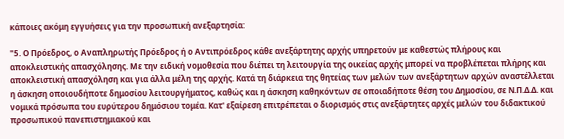κάποιες ακόμη εγγυήσεις για την προσωπική ανεξαρτησία:

"5. Ο Πρόεδρος, ο Αναπληρωτής Πρόεδρος ή ο Αντιπρόεδρος κάθε ανεξάρτητης αρχής υπηρετούν με καθεστώς πλήρους και αποκλειστικής απασχόλησης. Με την ειδική νομοθεσία που διέπει τη λειτουργία της οικείας αρχής μπορεί να προβλέπεται πλήρης και αποκλειστική απασχόληση και για άλλα μέλη της αρχής. Κατά τη διάρκεια της θητείας των μελών των ανεξάρτητων αρχών αναστέλλεται η άσκηση οποιουδήποτε δημοσίου λειτουργήματος, καθώς και η άσκηση καθηκόντων σε οποιαδήποτε θέση του Δημοσίου, σε Ν.Π.Δ.Δ. και νομικά πρόσωπα του ευρύτερου δημόσιου τομέα. Κατ' εξαίρεση επιτρέπεται ο διορισμός στις ανεξάρτητες αρχές μελών του διδακτικού προσωπικού πανεπιστημιακού και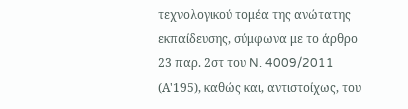τεχνολογικού τομέα της ανώτατης εκπαίδευσης, σύμφωνα με το άρθρο 23 παρ. 2στ του N. 4009/2011 (Α'195), καθώς και, αντιστοίχως, του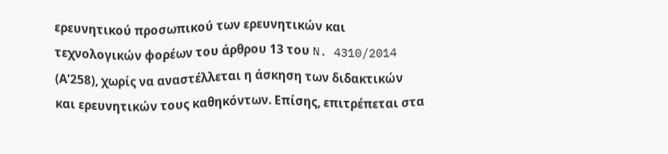ερευνητικού προσωπικού των ερευνητικών και τεχνολογικών φορέων του άρθρου 13 του N. 4310/2014 (Α'258), χωρίς να αναστέλλεται η άσκηση των διδακτικών και ερευνητικών τους καθηκόντων. Επίσης, επιτρέπεται στα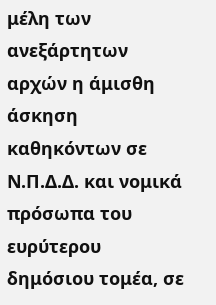μέλη των ανεξάρτητων αρχών η άμισθη άσκηση καθηκόντων σε Ν.Π.Δ.Δ. και νομικά πρόσωπα του ευρύτερου δημόσιου τομέα, σε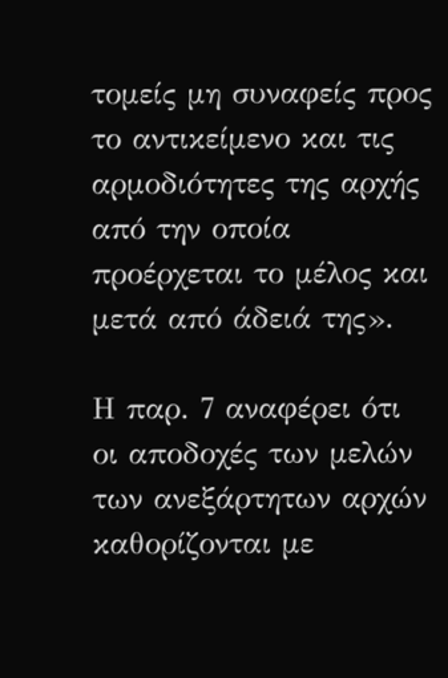τομείς μη συναφείς προς το αντικείμενο και τις αρμοδιότητες της αρχής από την οποία προέρχεται το μέλος και μετά από άδειά της».

Η παρ. 7 αναφέρει ότι οι αποδοχές των μελών των ανεξάρτητων αρχών καθορίζονται με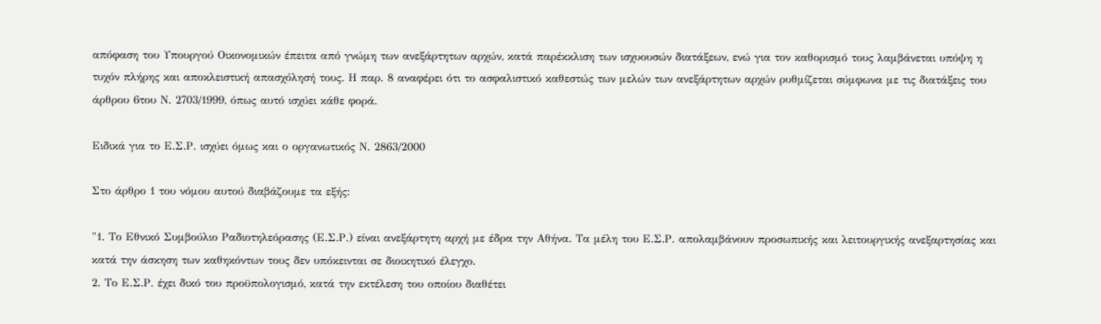απόφαση του Υπουργού Οικονομικών έπειτα από γνώμη των ανεξάρτητων αρχών, κατά παρέκκλιση των ισχυουσών διατάξεων, ενώ για τον καθορισμό τους λαμβάνεται υπόψη η τυχόν πλήρης και αποκλειστική απασχόλησή τους. Η παρ. 8 αναφέρει ότι το ασφαλιστικό καθεστώς των μελών των ανεξάρτητων αρχών ρυθμίζεται σύμφωνα με τις διατάξεις του άρθρου 6του Ν. 2703/1999, όπως αυτό ισχύει κάθε φορά.

Ειδικά για το Ε.Σ.Ρ. ισχύει όμως και ο οργανωτικός Ν. 2863/2000

Στο άρθρο 1 του νόμου αυτού διαβάζουμε τα εξής:

"1. Το Εθνικό Συμβούλιο Ραδιοτηλεόρασης (Ε.Σ.Ρ.) είναι ανεξάρτητη αρχή με έδρα την Αθήνα. Τα μέλη του Ε.Σ.Ρ. απολαμβάνουν προσωπικής και λειτουργικής ανεξαρτησίας και κατά την άσκηση των καθηκόντων τους δεν υπόκεινται σε διοικητικό έλεγχο.
2. Το Ε.Σ.Ρ. έχει δικό του προϋπολογισμό, κατά την εκτέλεση του οποίου διαθέτει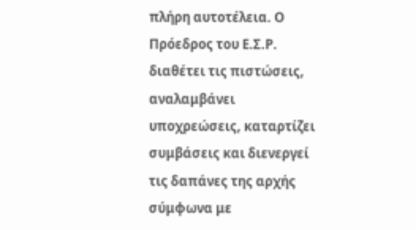πλήρη αυτοτέλεια. Ο Πρόεδρος του Ε.Σ.Ρ. διαθέτει τις πιστώσεις, αναλαμβάνει υποχρεώσεις, καταρτίζει συμβάσεις και διενεργεί τις δαπάνες της αρχής σύμφωνα με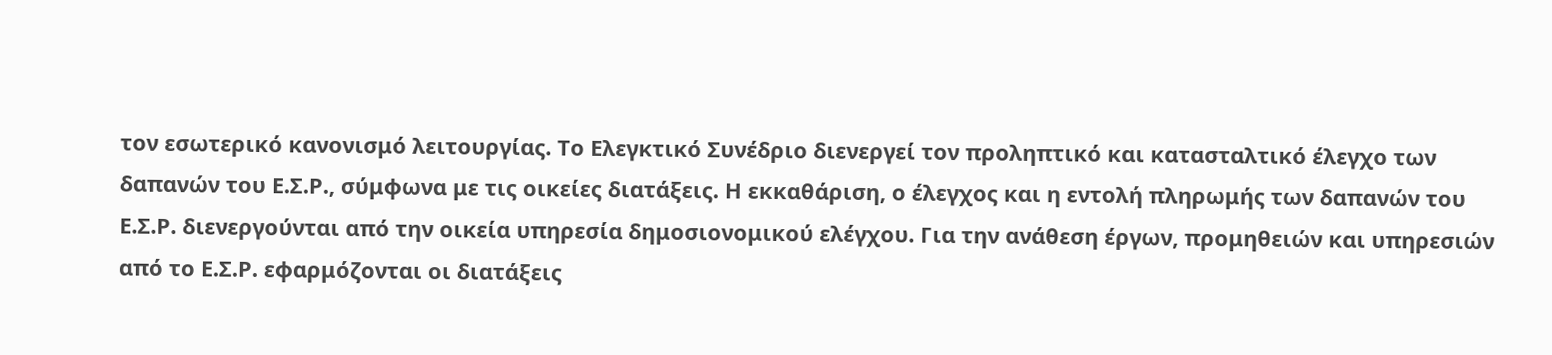τον εσωτερικό κανονισμό λειτουργίας. Το Ελεγκτικό Συνέδριο διενεργεί τον προληπτικό και κατασταλτικό έλεγχο των δαπανών του Ε.Σ.Ρ., σύμφωνα με τις οικείες διατάξεις. Η εκκαθάριση, ο έλεγχος και η εντολή πληρωμής των δαπανών του Ε.Σ.Ρ. διενεργούνται από την οικεία υπηρεσία δημοσιονομικού ελέγχου. Για την ανάθεση έργων, προμηθειών και υπηρεσιών από το Ε.Σ.Ρ. εφαρμόζονται οι διατάξεις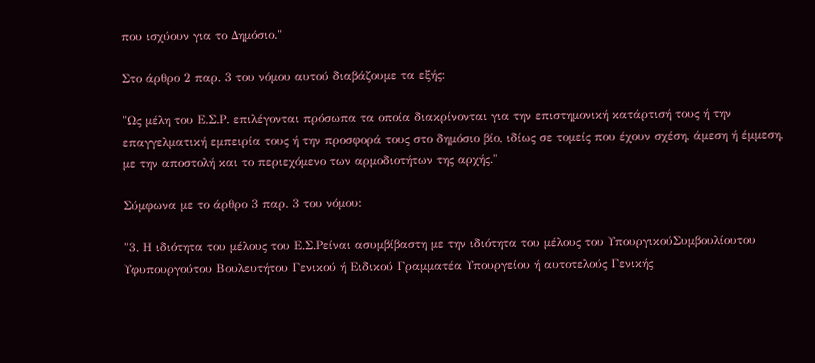που ισχύουν για το Δημόσιο."

Στο άρθρο 2 παρ. 3 του νόμου αυτού διαβάζουμε τα εξής:

"Ως μέλη του Ε.Σ.Ρ. επιλέγονται πρόσωπα τα οποία διακρίνονται για την επιστημονική κατάρτισή τους ή την επαγγελματική εμπειρία τους ή την προσφορά τους στο δημόσιο βίο, ιδίως σε τομείς που έχουν σχέση, άμεση ή έμμεση, με την αποστολή και το περιεχόμενο των αρμοδιοτήτων της αρχής."

Σύμφωνα με το άρθρο 3 παρ. 3 του νόμου:

"3. Η ιδιότητα του μέλους του Ε.Σ.Ρείναι ασυμβίβαστη με την ιδιότητα του μέλους του ΥπουργικούΣυμβουλίουτου Υφυπουργούτου Βουλευτήτου Γενικού ή Ειδικού Γραμματέα Υπουργείου ή αυτοτελούς Γενικής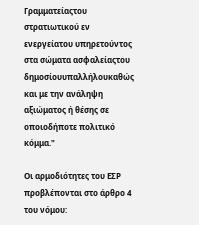Γραμματείαςτου στρατιωτικού εν ενεργείατου υπηρετούντος στα σώματα ασφαλείαςτου δημοσίουυπαλλήλουκαθώς και με την ανάληψη αξιώματος ή θέσης σε οποιοδήποτε πολιτικό κόμμα."

Οι αρμοδιότητες του ΕΣΡ προβλέπονται στο άρθρο 4 του νόμου: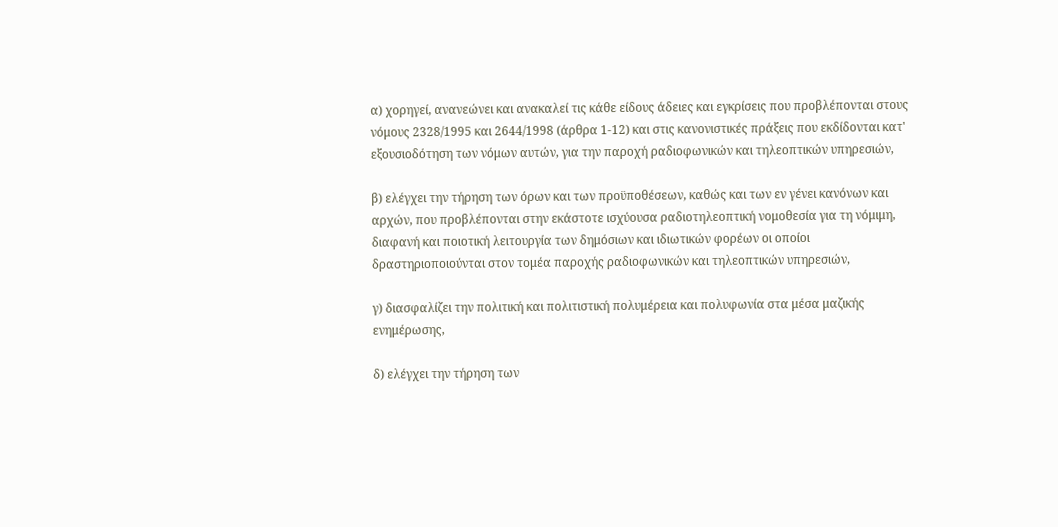α) χορηγεί, ανανεώνει και ανακαλεί τις κάθε είδους άδειες και εγκρίσεις που προβλέπονται στους νόμους 2328/1995 και 2644/1998 (άρθρα 1-12) και στις κανονιστικές πράξεις που εκδίδονται κατ' εξουσιοδότηση των νόμων αυτών, για την παροχή ραδιοφωνικών και τηλεοπτικών υπηρεσιών,

β) ελέγχει την τήρηση των όρων και των προϋποθέσεων, καθώς και των εν γένει κανόνων και αρχών, που προβλέπονται στην εκάστοτε ισχύουσα ραδιοτηλεοπτική νομοθεσία για τη νόμιμη, διαφανή και ποιοτική λειτουργία των δημόσιων και ιδιωτικών φορέων οι οποίοι
δραστηριοποιούνται στον τομέα παροχής ραδιοφωνικών και τηλεοπτικών υπηρεσιών,

γ) διασφαλίζει την πολιτική και πολιτιστική πολυμέρεια και πολυφωνία στα μέσα μαζικής ενημέρωσης,

δ) ελέγχει την τήρηση των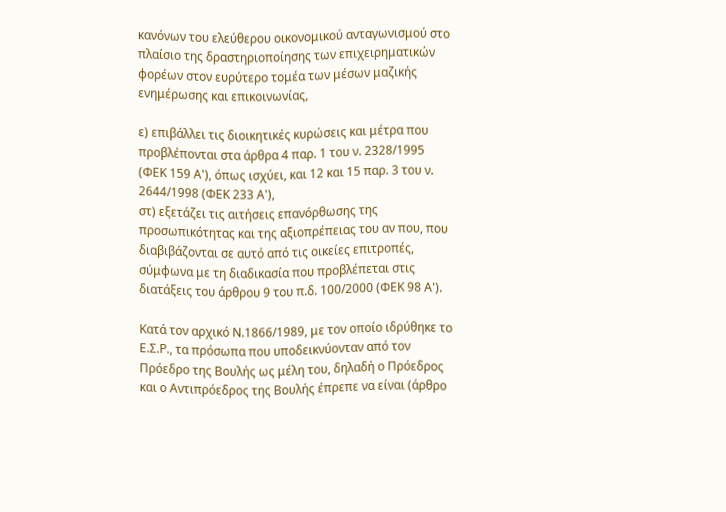κανόνων του ελεύθερου οικονομικού ανταγωνισμού στο πλαίσιο της δραστηριοποίησης των επιχειρηματικών φορέων στον ευρύτερο τομέα των μέσων μαζικής ενημέρωσης και επικοινωνίας,

ε) επιβάλλει τις διοικητικές κυρώσεις και μέτρα που προβλέπονται στα άρθρα 4 παρ. 1 του ν. 2328/1995 (ΦΕΚ 159 Α'), όπως ισχύει, και 12 και 15 παρ. 3 του ν. 2644/1998 (ΦΕΚ 233 Α'),
στ) εξετάζει τις αιτήσεις επανόρθωσης της προσωπικότητας και της αξιοπρέπειας του αν που, που διαβιβάζονται σε αυτό από τις οικείες επιτροπές, σύμφωνα με τη διαδικασία που προβλέπεται στις διατάξεις του άρθρου 9 του π.δ. 100/2000 (ΦΕΚ 98 Α').

Κατά τον αρχικό Ν.1866/1989, με τον οποίο ιδρύθηκε το Ε.Σ.Ρ., τα πρόσωπα που υποδεικνύονταν από τον Πρόεδρο της Βουλής ως μέλη του, δηλαδή ο Πρόεδρος και ο Αντιπρόεδρος της Βουλής έπρεπε να είναι (άρθρο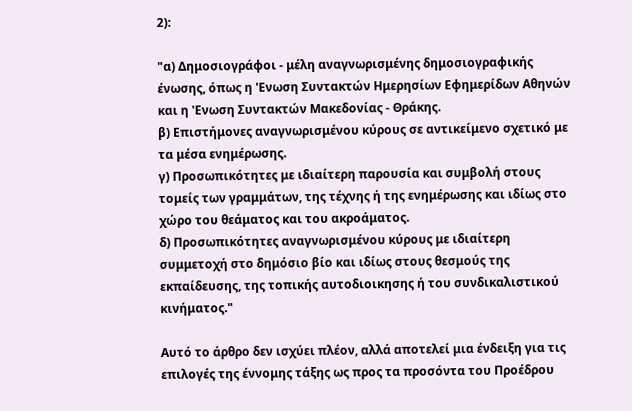2):

"α) Δημοσιογράφοι - μέλη αναγνωρισμένης δημοσιογραφικής ένωσης, όπως η 'Ενωση Συντακτών Ημερησίων Εφημερίδων Αθηνών και η 'Ενωση Συντακτών Μακεδονίας - Θράκης.
β) Επιστήμονες αναγνωρισμένου κύρους σε αντικείμενο σχετικό με τα μέσα ενημέρωσης.
γ) Προσωπικότητες με ιδιαίτερη παρουσία και συμβολή στους τομείς των γραμμάτων, της τέχνης ή της ενημέρωσης και ιδίως στο χώρο του θεάματος και του ακροάματος.
δ) Προσωπικότητες αναγνωρισμένου κύρους με ιδιαίτερη συμμετοχή στο δημόσιο βίο και ιδίως στους θεσμούς της εκπαίδευσης, της τοπικής αυτοδιοικησης ή του συνδικαλιστικού κινήματος."

Αυτό το άρθρο δεν ισχύει πλέον, αλλά αποτελεί μια ένδειξη για τις επιλογές της έννομης τάξης ως προς τα προσόντα του Προέδρου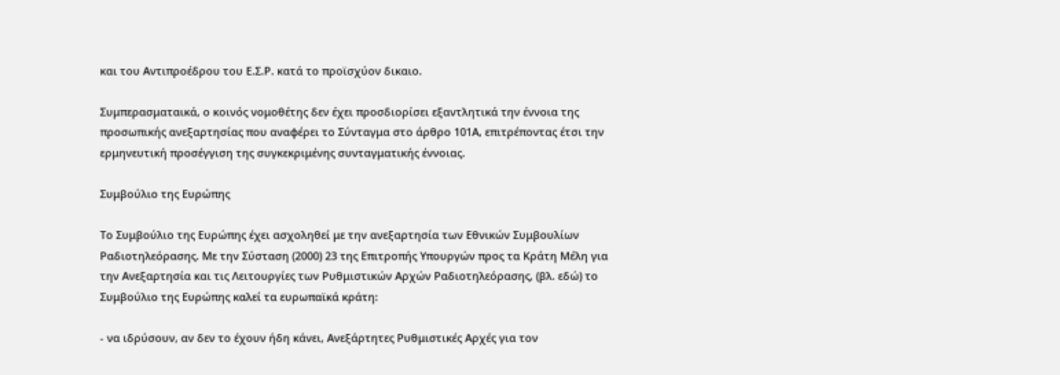και του Αντιπροέδρου του Ε.Σ.Ρ. κατά το προϊσχύον δικαιο.

Συμπερασματαικά, ο κοινός νομοθέτης δεν έχει προσδιορίσει εξαντλητικά την έννοια της προσωπικής ανεξαρτησίας που αναφέρει το Σύνταγμα στο άρθρο 101Α, επιτρέποντας έτσι την ερμηνευτική προσέγγιση της συγκεκριμένης συνταγματικής έννοιας.

Συμβούλιο της Ευρώπης

Το Συμβούλιο της Ευρώπης έχει ασχοληθεί με την ανεξαρτησία των Εθνικών Συμβουλίων Ραδιοτηλεόρασης. Με την Σύσταση (2000) 23 της Επιτροπής Υπουργών προς τα Κράτη Μέλη για την Ανεξαρτησία και τις Λειτουργίες των Ρυθμιστικών Αρχών Ραδιοτηλεόρασης, (βλ. εδώ) το Συμβούλιο της Ευρώπης καλεί τα ευρωπαϊκά κράτη:

- να ιδρύσουν, αν δεν το έχουν ήδη κάνει, Ανεξάρτητες Ρυθμιστικές Αρχές για τον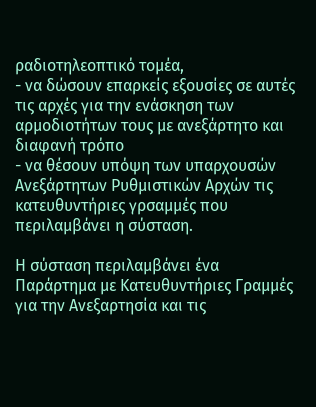ραδιοτηλεοπτικό τομέα,
- να δώσουν επαρκείς εξουσίες σε αυτές τις αρχές για την ενάσκηση των αρμοδιοτήτων τους με ανεξάρτητο και διαφανή τρόπο
- να θέσουν υπόψη των υπαρχουσών Ανεξάρτητων Ρυθμιστικών Αρχών τις κατευθυντήριες γρσαμμές που περιλαμβάνει η σύσταση.

Η σύσταση περιλαμβάνει ένα Παράρτημα με Κατευθυντήριες Γραμμές για την Ανεξαρτησία και τις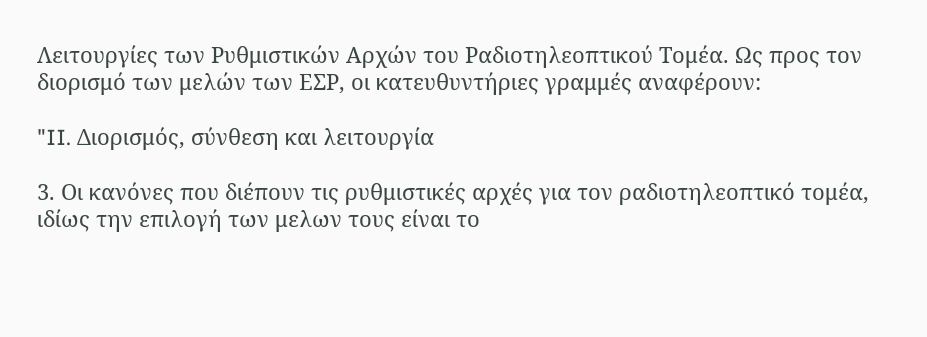Λειτουργίες των Ρυθμιστικών Αρχών του Ραδιοτηλεοπτικού Τομέα. Ως προς τον διορισμό των μελών των ΕΣΡ, οι κατευθυντήριες γραμμές αναφέρουν:

"II. Διορισμός, σύνθεση και λειτουργία

3. Οι κανόνες που διέπουν τις ρυθμιστικές αρχές για τον ραδιοτηλεοπτικό τομέα, ιδίως την επιλογή των μελων τους είναι το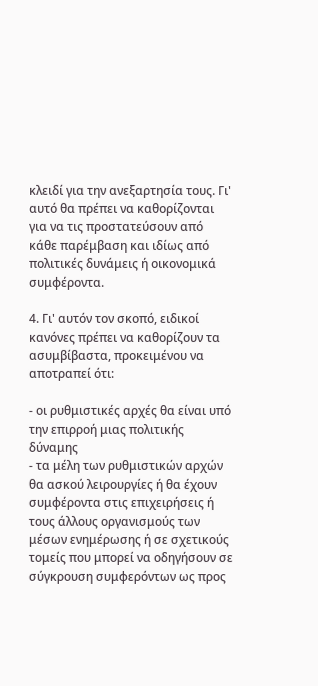κλειδί για την ανεξαρτησία τους. Γι' αυτό θα πρέπει να καθορίζονται για να τις προστατεύσουν από κάθε παρέμβαση και ιδίως από πολιτικές δυνάμεις ή οικονομικά συμφέροντα.

4. Γι' αυτόν τον σκοπό, ειδικοί κανόνες πρέπει να καθορίζουν τα ασυμβίβαστα, προκειμένου να αποτραπεί ότι:

- οι ρυθμιστικές αρχές θα είναι υπό την επιρροή μιας πολιτικής δύναμης
- τα μέλη των ρυθμιστικών αρχών θα ασκού λειρουργίες ή θα έχουν συμφέροντα στις επιχειρήσεις ή τους άλλους οργανισμούς των μέσων ενημέρωσης ή σε σχετικούς τομείς που μπορεί να οδηγήσουν σε σύγκρουση συμφερόντων ως προς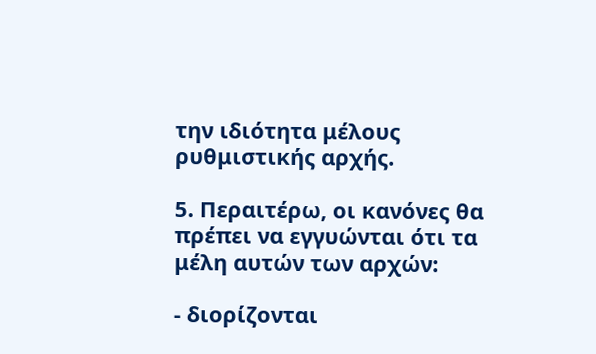την ιδιότητα μέλους ρυθμιστικής αρχής.

5. Περαιτέρω, οι κανόνες θα πρέπει να εγγυώνται ότι τα μέλη αυτών των αρχών:

- διορίζονται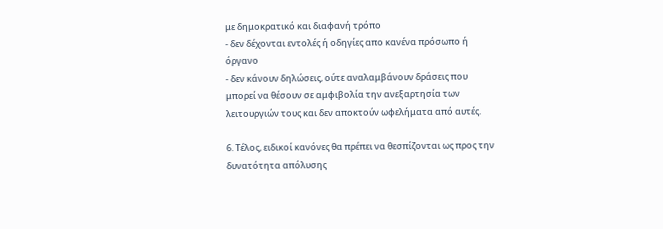με δημοκρατικό και διαφανή τρόπο
- δεν δέχονται εντολές ή οδηγίες απο κανένα πρόσωπο ή όργανο
- δεν κάνουν δηλώσεις, ούτε αναλαμβάνουν δράσεις που μπορεί να θέσουν σε αμφιβολία την ανεξαρτησία των λειτουργιών τους και δεν αποκτούν ωφελήματα από αυτές.

6. Τέλος, ειδικοί κανόνες θα πρέπει να θεσπίζονται ως προς την δυνατότητα απόλυσης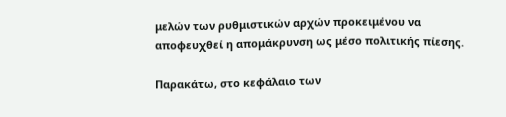μελών των ρυθμιστικών αρχών προκειμένου να αποφευχθεί η απομάκρυνση ως μέσο πολιτικής πίεσης.

Παρακάτω, στο κεφάλαιο των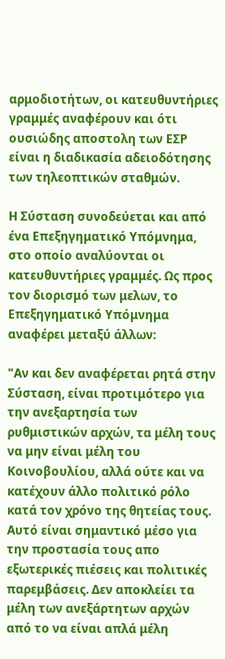αρμοδιοτήτων, οι κατευθυντήριες γραμμές αναφέρουν και ότι ουσιώδης αποστολη των ΕΣΡ είναι η διαδικασία αδειοδότησης των τηλεοπτικών σταθμών.

Η Σύσταση συνοδεύεται και από ένα Επεξηγηματικό Υπόμνημα, στο οποίο αναλύονται οι κατευθυντήριες γραμμές. Ως προς τον διορισμό των μελων, το Επεξηγηματικό Υπόμνημα αναφέρει μεταξύ άλλων:

"Αν και δεν αναφέρεται ρητά στην Σύσταση, είναι προτιμότερο για την ανεξαρτησία των ρυθμιστικών αρχών, τα μέλη τους να μην είναι μέλη του Κοινοβουλίου, αλλά ούτε και να κατέχουν άλλο πολιτικό ρόλο κατά τον χρόνο της θητείας τους. Αυτό είναι σημαντικό μέσο για την προστασία τους απο εξωτερικές πιέσεις και πολιτικές παρεμβάσεις. Δεν αποκλείει τα μέλη των ανεξάρτητων αρχών από το να είναι απλά μέλη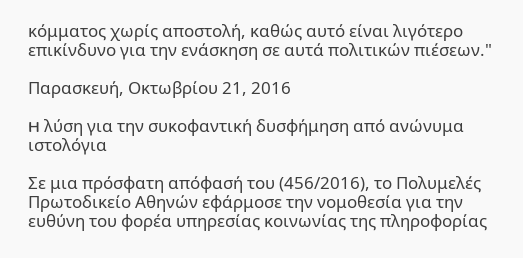κόμματος χωρίς αποστολή, καθώς αυτό είναι λιγότερο επικίνδυνο για την ενάσκηση σε αυτά πολιτικών πιέσεων."

Παρασκευή, Οκτωβρίου 21, 2016

H λύση για την συκοφαντική δυσφήμηση από ανώνυμα ιστολόγια

Σε μια πρόσφατη απόφασή του (456/2016), το Πολυμελές Πρωτοδικείο Αθηνών εφάρμοσε την νομοθεσία για την ευθύνη του φορέα υπηρεσίας κοινωνίας της πληροφορίας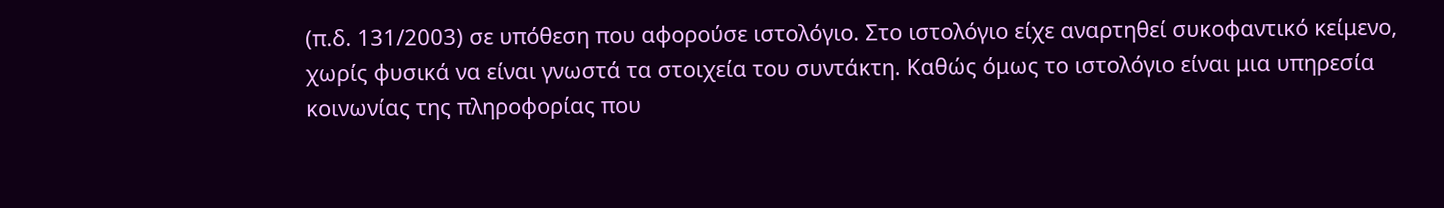(π.δ. 131/2003) σε υπόθεση που αφορούσε ιστολόγιο. Στο ιστολόγιο είχε αναρτηθεί συκοφαντικό κείμενο, χωρίς φυσικά να είναι γνωστά τα στοιχεία του συντάκτη. Καθώς όμως το ιστολόγιο είναι μια υπηρεσία κοινωνίας της πληροφορίας που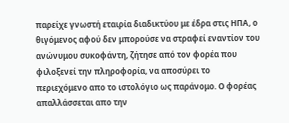παρείχε γνωστή εταιρία διαδικτύου με έδρα στις ΗΠΑ, ο θιγόμενος αφού δεν μπορούσε να στραφεί εναντίον του ανώνυμου συκοφάντη, ζήτησε από τον φορέα που φιλοξενεί την πληροφορία, να αποσύρει το περιεχόμενο απο το ιστολόγιο ως παράνομο. Ο φορέας απαλλάσσεται απο την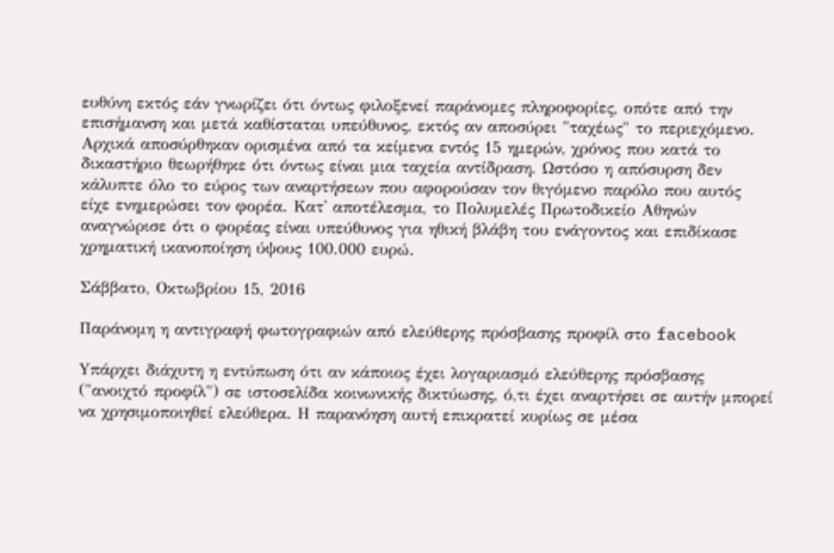ευθύνη εκτός εάν γνωρίζει ότι όντως φιλοξενεί παράνομες πληροφορίες, οπότε από την επισήμανση και μετά καθίσταται υπεύθυνος, εκτός αν αποσύρει "ταχέως" το περιεχόμενο. Αρχικά αποσύρθηκαν ορισμένα από τα κείμενα εντός 15 ημερών, χρόνος που κατά το δικαστήριο θεωρήθηκε ότι όντως είναι μια ταχεία αντίδραση. Ωστόσο η απόσυρση δεν κάλυπτε όλο το εύρος των αναρτήσεων που αφορούσαν τον θιγόμενο παρόλο που αυτός είχε ενημερώσει τον φορέα. Κατ' αποτέλεσμα, το Πολυμελές Πρωτοδικείο Αθηνών αναγνώρισε ότι ο φορέας είναι υπεύθυνος για ηθική βλάβη του ενάγοντος και επιδίκασε χρηματική ικανοποίηση ύψους 100.000 ευρώ.

Σάββατο, Οκτωβρίου 15, 2016

Παράνομη η αντιγραφή φωτογραφιών από ελεύθερης πρόσβασης προφίλ στο facebook

Yπάρχει διάχυτη η εντύπωση ότι αν κάποιος έχει λογαριασμό ελεύθερης πρόσβασης ("ανοιχτό προφίλ") σε ιστοσελίδα κοινωνικής δικτύωσης, ό,τι έχει αναρτήσει σε αυτήν μπορεί να χρησιμοποιηθεί ελεύθερα. Η παρανόηση αυτή επικρατεί κυρίως σε μέσα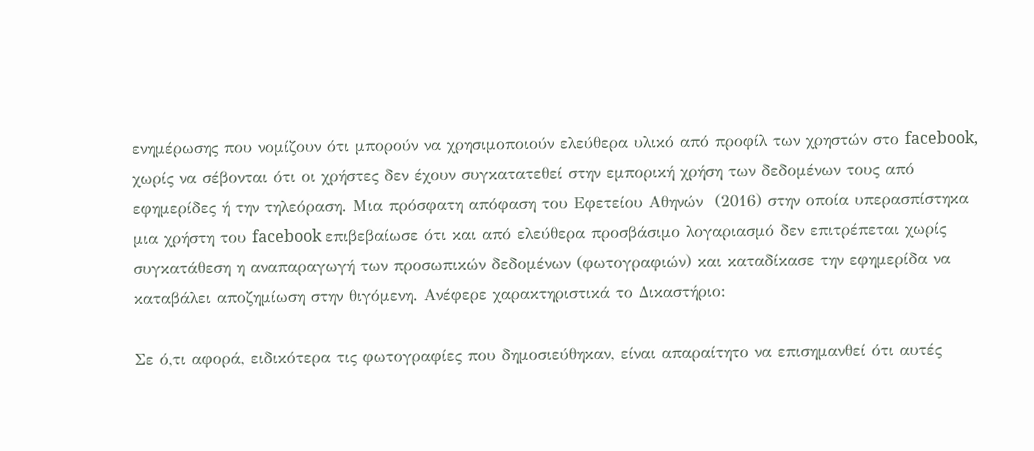ενημέρωσης που νομίζουν ότι μπορούν να χρησιμοποιούν ελεύθερα υλικό από προφίλ των χρηστών στο facebook, χωρίς να σέβονται ότι οι χρήστες δεν έχουν συγκατατεθεί στην εμπορική χρήση των δεδομένων τους από εφημερίδες ή την τηλεόραση. Μια πρόσφατη απόφαση του Εφετείου Αθηνών  (2016) στην οποία υπερασπίστηκα μια χρήστη του facebook επιβεβαίωσε ότι και από ελεύθερα προσβάσιμο λογαριασμό δεν επιτρέπεται χωρίς συγκατάθεση η αναπαραγωγή των προσωπικών δεδομένων (φωτογραφιών) και καταδίκασε την εφημερίδα να καταβάλει αποζημίωση στην θιγόμενη. Ανέφερε χαρακτηριστικά το Δικαστήριο:

Σε ό,τι αφορά, ειδικότερα τις φωτογραφίες που δημοσιεύθηκαν, είναι απαραίτητο να επισημανθεί ότι αυτές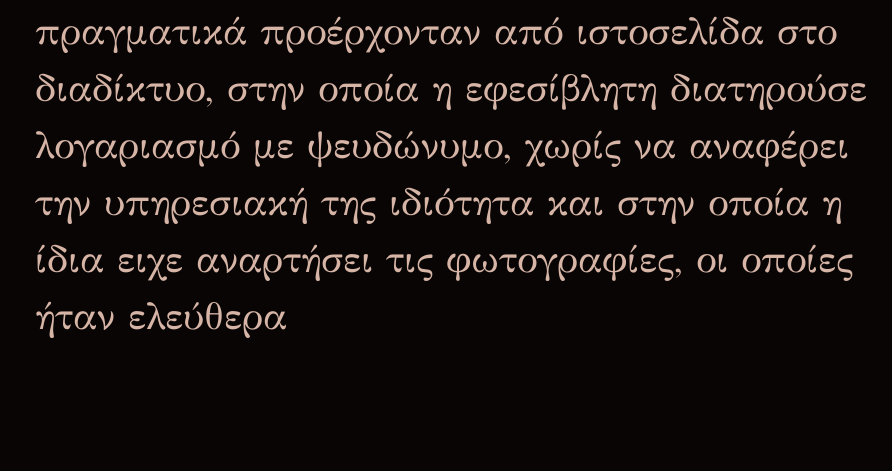πραγματικά προέρχονταν από ιστοσελίδα στο διαδίκτυο, στην οποία η εφεσίβλητη διατηρούσε λογαριασμό με ψευδώνυμο, χωρίς να αναφέρει την υπηρεσιακή της ιδιότητα και στην οποία η ίδια ειχε αναρτήσει τις φωτογραφίες, οι οποίες ήταν ελεύθερα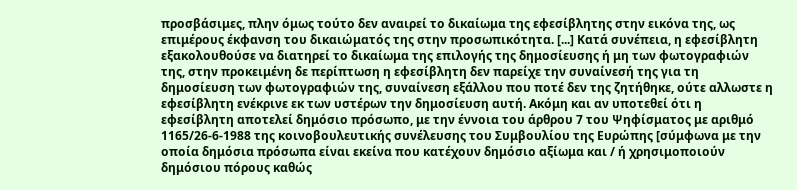προσβάσιμες, πλην όμως τούτο δεν αναιρεί το δικαίωμα της εφεσίβλητης στην εικόνα της, ως επιμέρους έκφανση του δικαιώματός της στην προσωπικότητα. [...] Κατά συνέπεια, η εφεσίβλητη εξακολουθούσε να διατηρεί το δικαίωμα της επιλογής της δημοσίευσης ή μη των φωτογραφιών της, στην προκειμένη δε περίπτωση η εφεσίβλητη δεν παρείχε την συναίνεσή της για τη δημοσίευση των φωτογραφιών της, συναίνεση εξάλλου που ποτέ δεν της ζητήθηκε, ούτε αλλωστε η εφεσίβλητη ενέκρινε εκ των υστέρων την δημοσίευση αυτή. Ακόμη και αν υποτεθεί ότι η εφεσίβλητη αποτελεί δημόσιο πρόσωπο, με την έννοια του άρθρου 7 του Ψηφίσματος με αριθμό 1165/26-6-1988 της κοινοβουλευτικής συνέλευσης του Συμβουλίου της Ευρώπης [σύμφωνα με την οποία δημόσια πρόσωπα είναι εκείνα που κατέχουν δημόσιο αξίωμα και / ή χρησιμοποιούν δημόσιου πόρους καθώς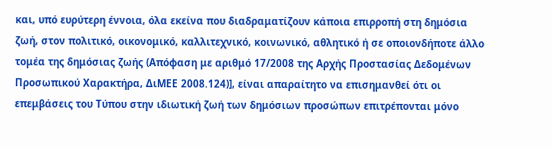και, υπό ευρύτερη έννοια, όλα εκείνα που διαδραματίζουν κάποια επιρροπή στη δημόσια ζωή, στον πολιτικό, οικονομικό, καλλιτεχνικό, κοινωνικό, αθλητικό ή σε οποιονδήποτε άλλο τομέα της δημόσιας ζωής (Απόφαση με αριθμό 17/2008 της Αρχής Προστασίας Δεδομένων Προσωπικού Χαρακτήρα, ΔιΜΕΕ 2008.124)], είναι απαραίτητο να επισημανθεί ότι οι επεμβάσεις του Τύπου στην ιδιωτική ζωή των δημόσιων προσώπων επιτρέπονται μόνο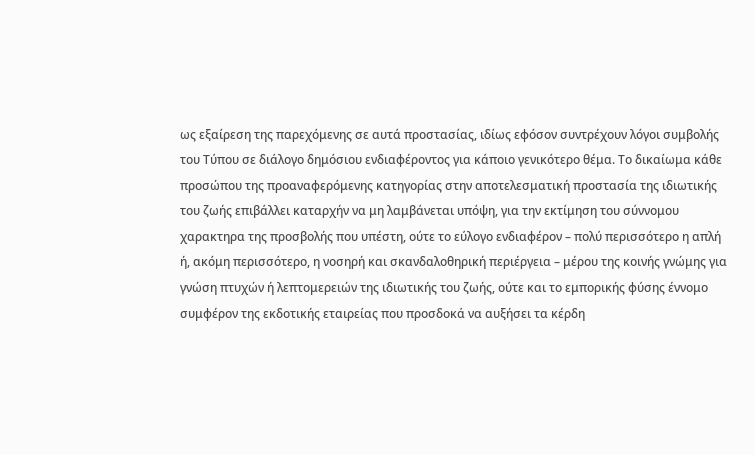ως εξαίρεση της παρεχόμενης σε αυτά προστασίας, ιδίως εφόσον συντρέχουν λόγοι συμβολής του Τύπου σε διάλογο δημόσιου ενδιαφέροντος για κάποιο γενικότερο θέμα. Το δικαίωμα κάθε προσώπου της προαναφερόμενης κατηγορίας στην αποτελεσματική προστασία της ιδιωτικής του ζωής επιβάλλει καταρχήν να μη λαμβάνεται υπόψη, για την εκτίμηση του σύννομου χαρακτηρα της προσβολής που υπέστη, ούτε το εύλογο ενδιαφέρον – πολύ περισσότερο η απλή ή, ακόμη περισσότερο, η νοσηρή και σκανδαλοθηρική περιέργεια – μέρου της κοινής γνώμης για γνώση πτυχών ή λεπτομερειών της ιδιωτικής του ζωής, ούτε και το εμπορικής φύσης έννομο συμφέρον της εκδοτικής εταιρείας που προσδοκά να αυξήσει τα κέρδη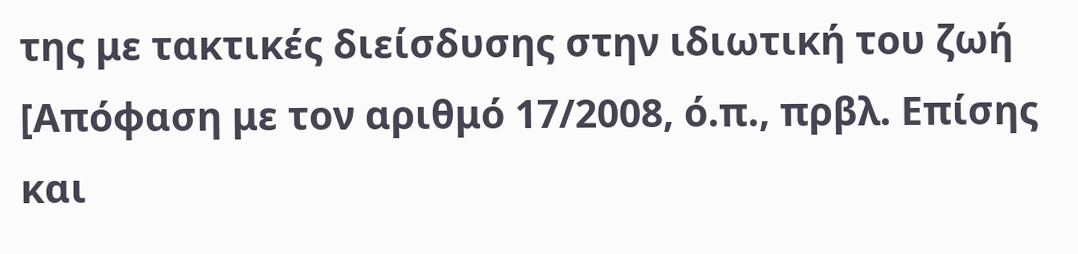της με τακτικές διείσδυσης στην ιδιωτική του ζωή [Απόφαση με τον αριθμό 17/2008, ό.π., πρβλ. Επίσης και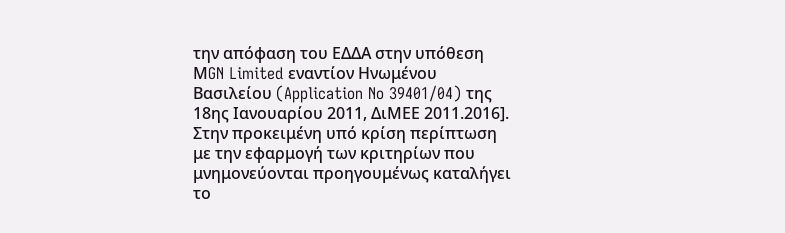την απόφαση του ΕΔΔΑ στην υπόθεση ΜGN Limited εναντίον Ηνωμένου Βασιλείου (Application No 39401/04) της 18ης Ιανουαρίου 2011, ΔιΜΕΕ 2011.2016]. Στην προκειμένη υπό κρίση περίπτωση με την εφαρμογή των κριτηρίων που μνημονεύονται προηγουμένως καταλήγει το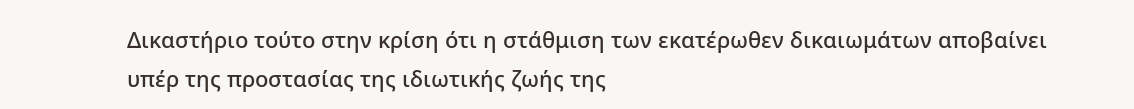Δικαστήριο τούτο στην κρίση ότι η στάθμιση των εκατέρωθεν δικαιωμάτων αποβαίνει υπέρ της προστασίας της ιδιωτικής ζωής της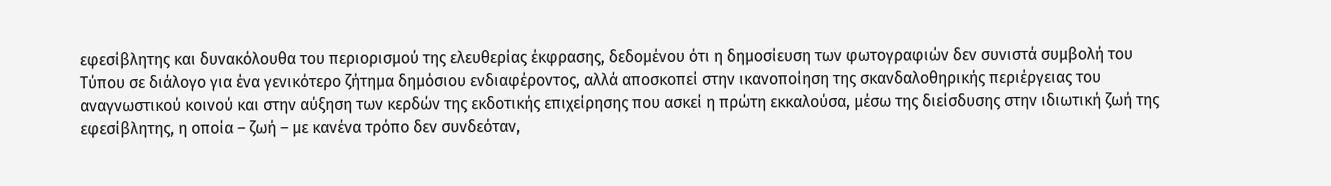εφεσίβλητης και δυνακόλουθα του περιορισμού της ελευθερίας έκφρασης, δεδομένου ότι η δημοσίευση των φωτογραφιών δεν συνιστά συμβολή του Τύπου σε διάλογο για ένα γενικότερο ζήτημα δημόσιου ενδιαφέροντος, αλλά αποσκοπεί στην ικανοποίηση της σκανδαλοθηρικής περιέργειας του αναγνωστικού κοινού και στην αύξηση των κερδών της εκδοτικής επιχείρησης που ασκεί η πρώτη εκκαλούσα, μέσω της διείσδυσης στην ιδιωτική ζωή της εφεσίβλητης, η οποία – ζωή – με κανένα τρόπο δεν συνδεόταν,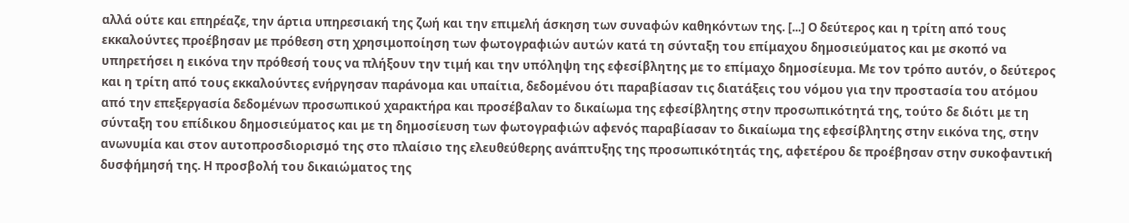αλλά ούτε και επηρέαζε, την άρτια υπηρεσιακή της ζωή και την επιμελή άσκηση των συναφών καθηκόντων της. [...] Ο δεύτερος και η τρίτη από τους εκκαλούντες προέβησαν με πρόθεση στη χρησιμοποίηση των φωτογραφιών αυτών κατά τη σύνταξη του επίμαχου δημοσιεύματος και με σκοπό να υπηρετήσει η εικόνα την πρόθεσή τους να πλήξουν την τιμή και την υπόληψη της εφεσίβλητης με το επίμαχο δημοσίευμα. Με τον τρόπο αυτόν, ο δεύτερος και η τρίτη από τους εκκαλούντες ενήργησαν παράνομα και υπαίτια, δεδομένου ότι παραβίασαν τις διατάξεις του νόμου για την προστασία του ατόμου από την επεξεργασία δεδομένων προσωπικού χαρακτήρα και προσέβαλαν το δικαίωμα της εφεσίβλητης στην προσωπικότητά της, τούτο δε διότι με τη σύνταξη του επίδικου δημοσιεύματος και με τη δημοσίευση των φωτογραφιών αφενός παραβίασαν το δικαίωμα της εφεσίβλητης στην εικόνα της, στην ανωνυμία και στον αυτοπροσδιορισμό της στο πλαίσιο της ελευθεύθερης ανάπτυξης της προσωπικότητάς της, αφετέρου δε προέβησαν στην συκοφαντική δυσφήμησή της. Η προσβολή του δικαιώματος της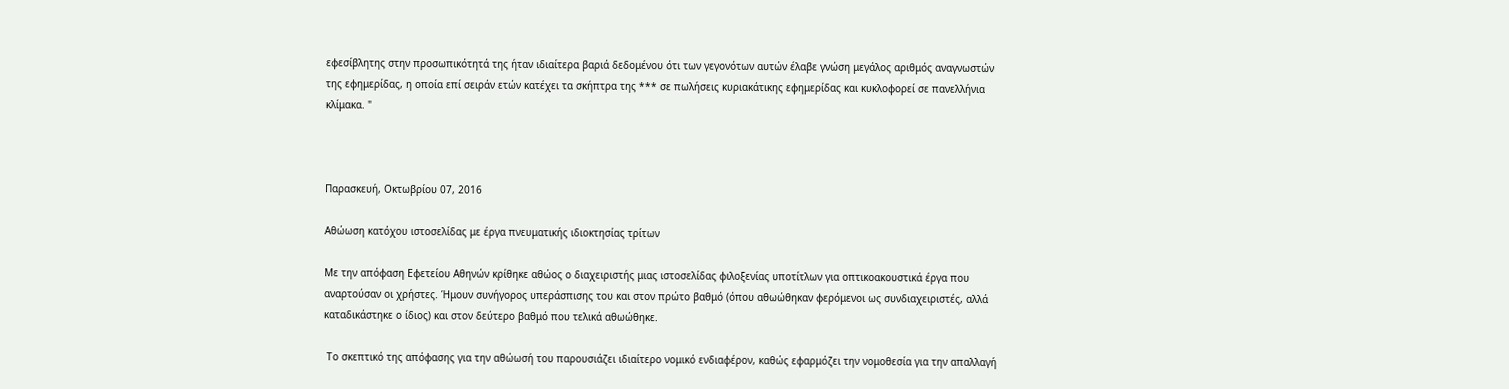εφεσίβλητης στην προσωπικότητά της ήταν ιδιαίτερα βαριά δεδομένου ότι των γεγονότων αυτών έλαβε γνώση μεγάλος αριθμός αναγνωστών της εφημερίδας, η οποία επί σειράν ετών κατέχει τα σκήπτρα της *** σε πωλήσεις κυριακάτικης εφημερίδας και κυκλοφορεί σε πανελλήνια κλίμακα. "



Παρασκευή, Οκτωβρίου 07, 2016

Αθώωση κατόχου ιστοσελίδας με έργα πνευματικής ιδιοκτησίας τρίτων

Με την απόφαση Εφετείου Αθηνών κρίθηκε αθώος ο διαχειριστής μιας ιστοσελίδας φιλοξενίας υποτίτλων για οπτικοακουστικά έργα που αναρτούσαν οι χρήστες. Ήμουν συνήγορος υπεράσπισης του και στον πρώτο βαθμό (όπου αθωώθηκαν φερόμενοι ως συνδιαχειριστές, αλλά καταδικάστηκε ο ίδιος) και στον δεύτερο βαθμό που τελικά αθωώθηκε.

 Το σκεπτικό της απόφασης για την αθώωσή του παρουσιάζει ιδιαίτερο νομικό ενδιαφέρον, καθώς εφαρμόζει την νομοθεσία για την απαλλαγή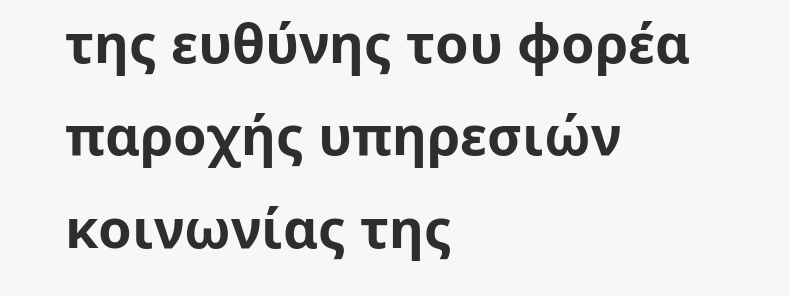της ευθύνης του φορέα παροχής υπηρεσιών κοινωνίας της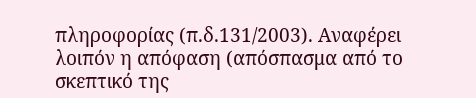πληροφορίας (π.δ.131/2003). Αναφέρει λοιπόν η απόφαση (απόσπασμα από το σκεπτικό της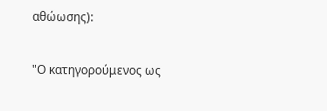αθώωσης):

"Ο κατηγορούμενος ως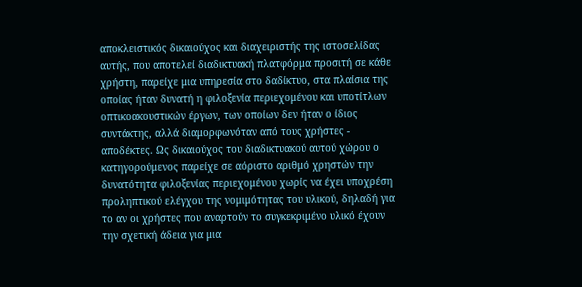αποκλειστικός δικαιούχος και διαχειριστής της ιστοσελίδας αυτής, που αποτελεί διαδικτυακή πλατφόρμα προσιτή σε κάθε χρήστη, παρείχε μια υπηρεσία στο δαδίκτυο, στα πλαίσια της οποίας ήταν δυνατή η φιλοξενία περιεχομένου και υποτίτλων οπτικοακουστικών έργων, των οποίων δεν ήταν ο ίδιος συντάκτης, αλλά διαμορφωνόταν από τους χρήστες - αποδέκτες. Ως δικαιούχος του διαδικτυακού αυτού χώρου ο κατηγορούμενος παρείχε σε αόριστο αριθμό χρηστών την δυνατότητα φιλοξενίας περιεχομένου χωρίς να έχει υποχρέση προληπτικού ελέγχου της νομιμότητας του υλικού, δηλαδή για το αν οι χρήστες που αναρτούν το συγκεκριμένο υλικό έχουν την σχετική άδεια για μια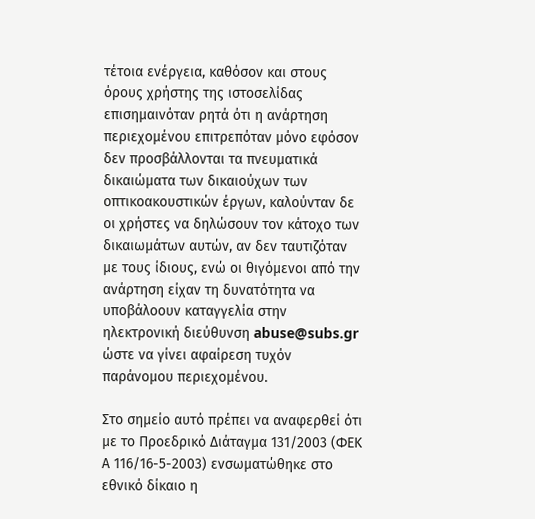τέτοια ενέργεια, καθόσον και στους όρους χρήστης της ιστοσελίδας επισημαινόταν ρητά ότι η ανάρτηση περιεχομένου επιτρεπόταν μόνο εφόσον δεν προσβάλλονται τα πνευματικά δικαιώματα των δικαιούχων των οπτικοακουστικών έργων, καλούνταν δε οι χρήστες να δηλώσουν τον κάτοχο των δικαιωμάτων αυτών, αν δεν ταυτιζόταν με τους ίδιους, ενώ οι θιγόμενοι από την ανάρτηση είχαν τη δυνατότητα να υποβάλοουν καταγγελία στην ηλεκτρονική διεύθυνση abuse@subs.gr ώστε να γίνει αφαίρεση τυχόν παράνομου περιεχομένου.

Στο σημείο αυτό πρέπει να αναφερθεί ότι με το Προεδρικό Διάταγμα 131/2003 (ΦΕΚ Α 116/16-5-2003) ενσωματώθηκε στο εθνικό δίκαιο η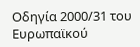Οδηγία 2000/31 του Ευρωπαϊκού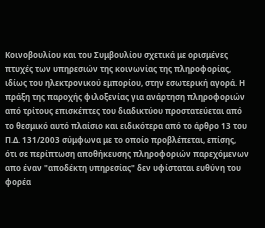Κοινοβουλίου και του Συμβουλίου σχετικά με ορισμένες πτυχές των υπηρεσιών της κοινωνίας της πληροφορίας, ιδίως του ηλεκτρονικού εμπορίου, στην εσωτερική αγορά. Η πράξη της παροχής φιλοξενίας για ανάρτηση πληροφοριών από τρίτους επισκέπτες του διαδικτύου προστατεύεται από το θεσμικό αυτό πλαίσιο και ειδικότερα από το άρθρο 13 του Π.Δ. 131/2003 σύμφωνα με το οποίο προβλέπεται, επίσης, ότι σε περίπτωση αποθήκευσης πληροφοριών παρεχόμενων απο έναν "αποδέκτη υπηρεσίας" δεν υφίσταται ευθύνη του φορέα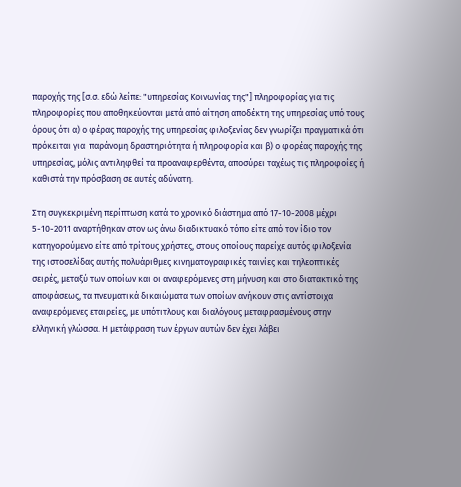παροχής της [σ.σ. εδώ λείπε: "υπηρεσίας Κοινωνίας της"] πληροφορίας για τις πληροφορίες που αποθηκεύονται μετά από αίτηση αποδέκτη της υπηρεσίας υπό τους όρους ότι α) ο φέρας παροχής της υπηρεσίας φιλοξενίας δεν γνωρίζει πραγματικά ότι πρόκειται για  παράνομη δραστηριότητα ή πληροφορία και β) ο φορέας παροχής της υπηρεσίας, μόλις αντιληφθεί τα προαναφερθέντα, αποσύρει ταχέως τις πληροφοίες ή καθιστά την πρόσβαση σε αυτές αδύνατη.

Στη συγκεκριμένη περίπτωση κατά το χρονικό διάστημα από 17-10-2008 μέχρι 5-10-2011 αναρτήθηκαν στον ως άνω διαδικτυακό τόπο είτε από τον ίδιο τον κατηγορούμενο είτε από τρίτους χρήστες, στους οποίους παρείχε αυτός φιλοξενία της ιστοσελίδας αυτής πολυάριθμες κινηματογραφικές ταινίες και τηλεοπτικές σειρές, μεταξύ των οποίων και οι αναφερόμενες στη μήνυση και στο διατακτικό της αποφάσεως, τα πνευματικά δικαιώματα των οποίων ανήκουν στις αντίστοιχα αναφερόμενες εταιρείες, με υπότιτλους και διαλόγους μεταφρασμένους στην ελληνική γλώσσα. Η μετάφραση των έργων αυτών δεν έχει λάβει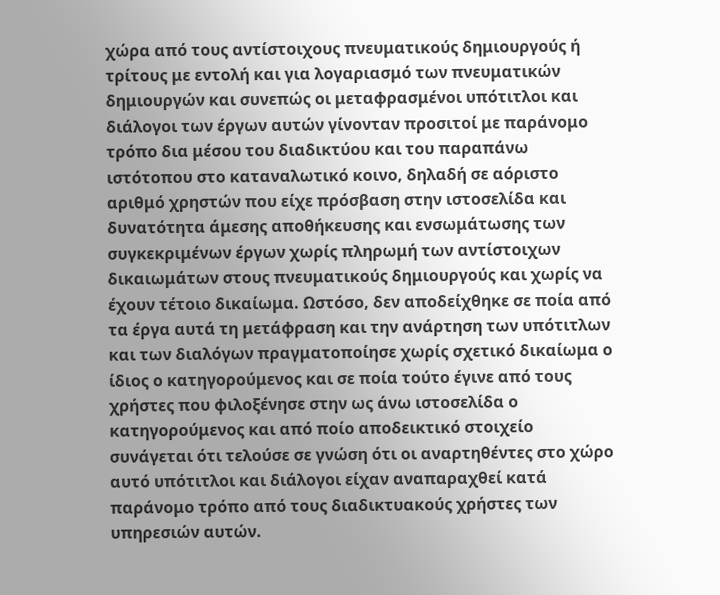χώρα από τους αντίστοιχους πνευματικούς δημιουργούς ή τρίτους με εντολή και για λογαριασμό των πνευματικών δημιουργών και συνεπώς οι μεταφρασμένοι υπότιτλοι και διάλογοι των έργων αυτών γίνονταν προσιτοί με παράνομο τρόπο δια μέσου του διαδικτύου και του παραπάνω ιστότοπου στο καταναλωτικό κοινο, δηλαδή σε αόριστο αριθμό χρηστών που είχε πρόσβαση στην ιστοσελίδα και δυνατότητα άμεσης αποθήκευσης και ενσωμάτωσης των συγκεκριμένων έργων χωρίς πληρωμή των αντίστοιχων δικαιωμάτων στους πνευματικούς δημιουργούς και χωρίς να έχουν τέτοιο δικαίωμα. Ωστόσο, δεν αποδείχθηκε σε ποία από τα έργα αυτά τη μετάφραση και την ανάρτηση των υπότιτλων και των διαλόγων πραγματοποίησε χωρίς σχετικό δικαίωμα ο ίδιος ο κατηγορούμενος και σε ποία τούτο έγινε από τους χρήστες που φιλοξένησε στην ως άνω ιστοσελίδα ο κατηγορούμενος και από ποίο αποδεικτικό στοιχείο συνάγεται ότι τελούσε σε γνώση ότι οι αναρτηθέντες στο χώρο αυτό υπότιτλοι και διάλογοι είχαν αναπαραχθεί κατά παράνομο τρόπο από τους διαδικτυακούς χρήστες των υπηρεσιών αυτών.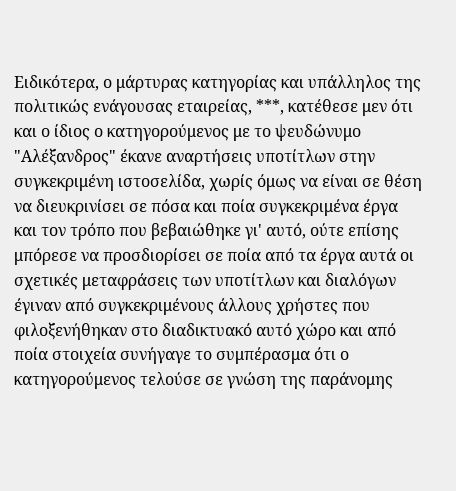Ειδικότερα, ο μάρτυρας κατηγορίας και υπάλληλος της πολιτικώς ενάγουσας εταιρείας, ***, κατέθεσε μεν ότι και ο ίδιος ο κατηγορούμενος με το ψευδώνυμο "Αλέξανδρος" έκανε αναρτήσεις υποτίτλων στην συγκεκριμένη ιστοσελίδα, χωρίς όμως να είναι σε θέση να διευκρινίσει σε πόσα και ποία συγκεκριμένα έργα και τον τρόπο που βεβαιώθηκε γι' αυτό, ούτε επίσης μπόρεσε να προσδιορίσει σε ποία από τα έργα αυτά οι σχετικές μεταφράσεις των υποτίτλων και διαλόγων έγιναν από συγκεκριμένους άλλους χρήστες που φιλοξενήθηκαν στο διαδικτυακό αυτό χώρο και από ποία στοιχεία συνήγαγε το συμπέρασμα ότι ο κατηγορούμενος τελούσε σε γνώση της παράνομης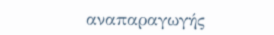αναπαραγωγής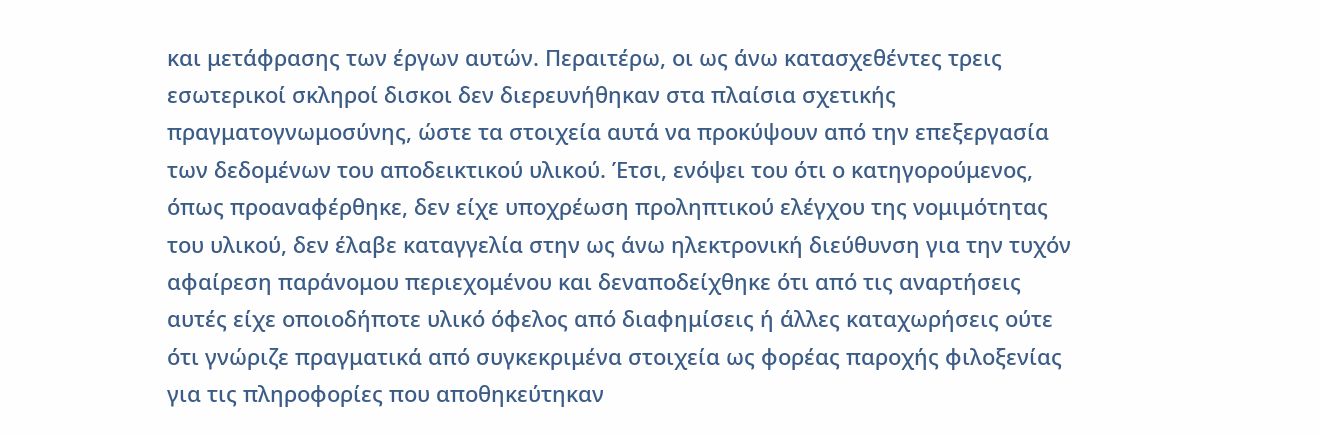και μετάφρασης των έργων αυτών. Περαιτέρω, οι ως άνω κατασχεθέντες τρεις εσωτερικοί σκληροί δισκοι δεν διερευνήθηκαν στα πλαίσια σχετικής πραγματογνωμοσύνης, ώστε τα στοιχεία αυτά να προκύψουν από την επεξεργασία των δεδομένων του αποδεικτικού υλικού. Έτσι, ενόψει του ότι ο κατηγορούμενος, όπως προαναφέρθηκε, δεν είχε υποχρέωση προληπτικού ελέγχου της νομιμότητας του υλικού, δεν έλαβε καταγγελία στην ως άνω ηλεκτρονική διεύθυνση για την τυχόν αφαίρεση παράνομου περιεχομένου και δεναποδείχθηκε ότι από τις αναρτήσεις αυτές είχε οποιοδήποτε υλικό όφελος από διαφημίσεις ή άλλες καταχωρήσεις ούτε ότι γνώριζε πραγματικά από συγκεκριμένα στοιχεία ως φορέας παροχής φιλοξενίας για τις πληροφορίες που αποθηκεύτηκαν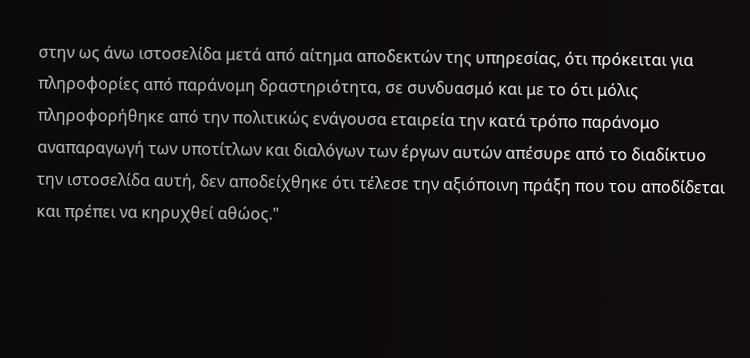στην ως άνω ιστοσελίδα μετά από αίτημα αποδεκτών της υπηρεσίας, ότι πρόκειται για πληροφορίες από παράνομη δραστηριότητα, σε συνδυασμό και με το ότι μόλις πληροφορήθηκε από την πολιτικώς ενάγουσα εταιρεία την κατά τρόπο παράνομο αναπαραγωγή των υποτίτλων και διαλόγων των έργων αυτών απέσυρε από το διαδίκτυο την ιστοσελίδα αυτή, δεν αποδείχθηκε ότι τέλεσε την αξιόποινη πράξη που του αποδίδεται και πρέπει να κηρυχθεί αθώος."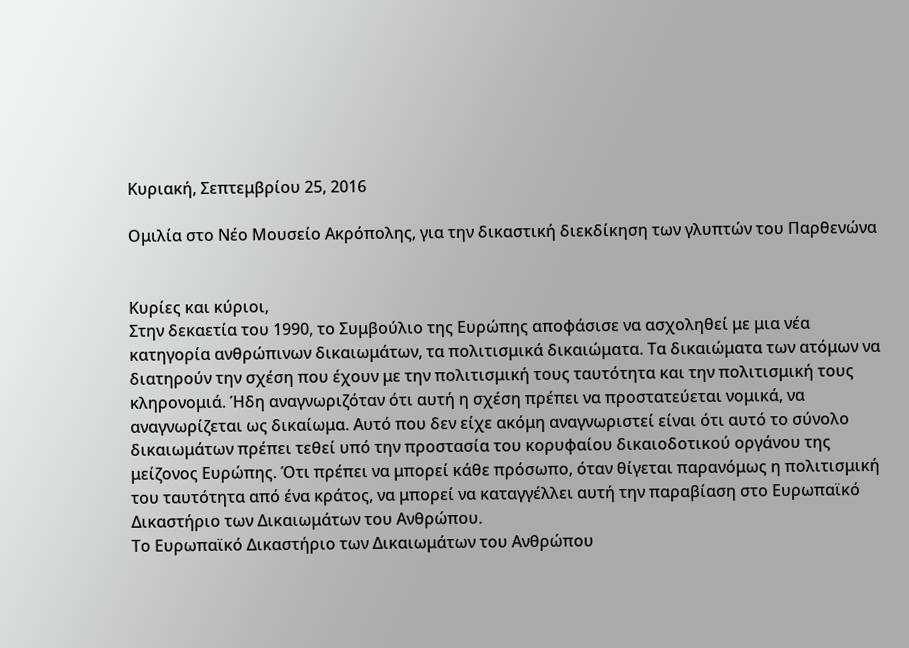Κυριακή, Σεπτεμβρίου 25, 2016

Oμιλία στο Νέο Μουσείο Ακρόπολης, για την δικαστική διεκδίκηση των γλυπτών του Παρθενώνα


Κυρίες και κύριοι,
Στην δεκαετία του 1990, το Συμβούλιο της Ευρώπης αποφάσισε να ασχοληθεί με μια νέα κατηγορία ανθρώπινων δικαιωμάτων, τα πολιτισμικά δικαιώματα. Τα δικαιώματα των ατόμων να διατηρούν την σχέση που έχουν με την πολιτισμική τους ταυτότητα και την πολιτισμική τους κληρονομιά. Ήδη αναγνωριζόταν ότι αυτή η σχέση πρέπει να προστατεύεται νομικά, να αναγνωρίζεται ως δικαίωμα. Αυτό που δεν είχε ακόμη αναγνωριστεί είναι ότι αυτό το σύνολο δικαιωμάτων πρέπει τεθεί υπό την προστασία του κορυφαίου δικαιοδοτικού οργάνου της μείζονος Ευρώπης. Ότι πρέπει να μπορεί κάθε πρόσωπο, όταν θίγεται παρανόμως η πολιτισμική του ταυτότητα από ένα κράτος, να μπορεί να καταγγέλλει αυτή την παραβίαση στο Ευρωπαϊκό Δικαστήριο των Δικαιωμάτων του Ανθρώπου.
Το Ευρωπαϊκό Δικαστήριο των Δικαιωμάτων του Ανθρώπου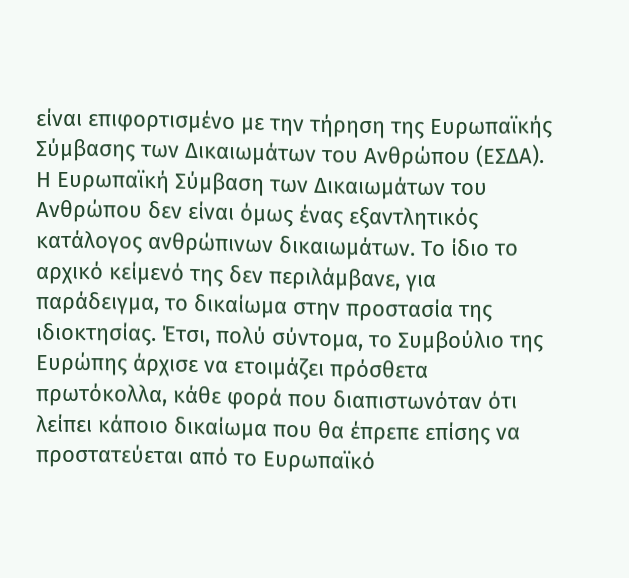είναι επιφορτισμένο με την τήρηση της Ευρωπαϊκής Σύμβασης των Δικαιωμάτων του Ανθρώπου (ΕΣΔΑ). Η Ευρωπαϊκή Σύμβαση των Δικαιωμάτων του Ανθρώπου δεν είναι όμως ένας εξαντλητικός κατάλογος ανθρώπινων δικαιωμάτων. Το ίδιο το αρχικό κείμενό της δεν περιλάμβανε, για παράδειγμα, το δικαίωμα στην προστασία της ιδιοκτησίας. Έτσι, πολύ σύντομα, το Συμβούλιο της Ευρώπης άρχισε να ετοιμάζει πρόσθετα πρωτόκολλα, κάθε φορά που διαπιστωνόταν ότι λείπει κάποιο δικαίωμα που θα έπρεπε επίσης να προστατεύεται από το Ευρωπαϊκό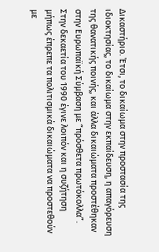Δικαστήριο. Έτσι, το δικαίωμα στην προστασία της ιδιοκτησίας, το δικαίωμα στην εκπαίδευση, η απαγόρευση της θανατικής ποινής, και άλλα δικαιώματα προστέθηκαν στην Ευρωπαϊκή Σύμβαση με “πρόσθετα πρωτόκολλα”.
Στην δεκαετία του 1990 έγινε λοιπόν και η συζήτηση μήπως έπρεπε τα πολιτισμικά δικαιώματα να προστεθούν με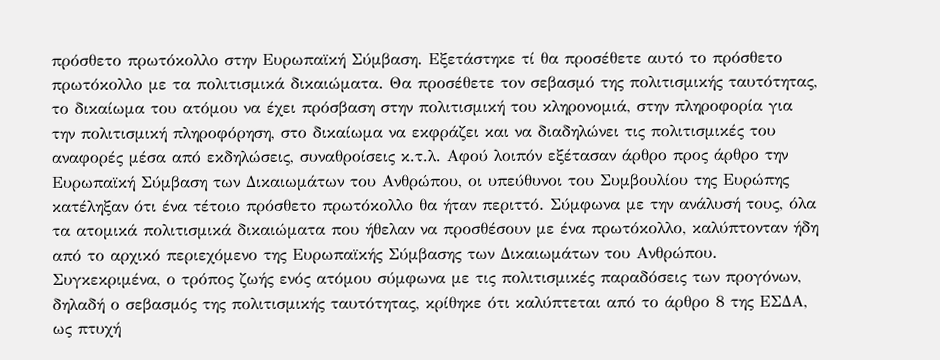πρόσθετο πρωτόκολλο στην Ευρωπαϊκή Σύμβαση. Εξετάστηκε τί θα προσέθετε αυτό το πρόσθετο πρωτόκολλο με τα πολιτισμικά δικαιώματα. Θα προσέθετε τον σεβασμό της πολιτισμικής ταυτότητας, το δικαίωμα του ατόμου να έχει πρόσβαση στην πολιτισμική του κληρονομιά, στην πληροφορία για την πολιτισμική πληροφόρηση, στο δικαίωμα να εκφράζει και να διαδηλώνει τις πολιτισμικές του αναφορές μέσα από εκδηλώσεις, συναθροίσεις κ.τ.λ. Αφού λοιπόν εξέτασαν άρθρο προς άρθρο την Ευρωπαϊκή Σύμβαση των Δικαιωμάτων του Ανθρώπου, οι υπεύθυνοι του Συμβουλίου της Ευρώπης κατέληξαν ότι ένα τέτοιο πρόσθετο πρωτόκολλο θα ήταν περιττό. Σύμφωνα με την ανάλυσή τους, όλα τα ατομικά πολιτισμικά δικαιώματα που ήθελαν να προσθέσουν με ένα πρωτόκολλο, καλύπτονταν ήδη από το αρχικό περιεχόμενο της Ευρωπαϊκής Σύμβασης των Δικαιωμάτων του Ανθρώπου. Συγκεκριμένα, ο τρόπος ζωής ενός ατόμου σύμφωνα με τις πολιτισμικές παραδόσεις των προγόνων, δηλαδή ο σεβασμός της πολιτισμικής ταυτότητας, κρίθηκε ότι καλύπτεται από το άρθρο 8 της ΕΣΔΑ, ως πτυχή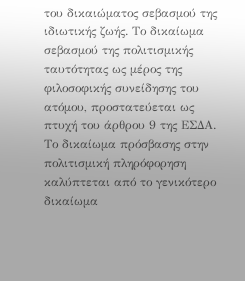του δικαιώματος σεβασμού της ιδιωτικής ζωής. Το δικαίωμα σεβασμού της πολιτισμικής ταυτότητας ως μέρος της φιλοσοφικής συνείδησης του ατόμου, προστατεύεται ως πτυχή του άρθρου 9 της ΕΣΔΑ. Το δικαίωμα πρόσβασης στην πολιτισμική πληρόφορηση καλύπτεται από το γενικότερο δικαίωμα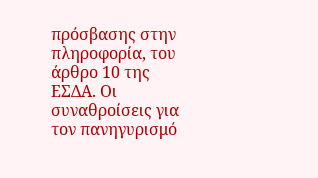πρόσβασης στην πληροφορία, του άρθρο 10 της ΕΣΔΑ. Οι συναθροίσεις για τον πανηγυρισμό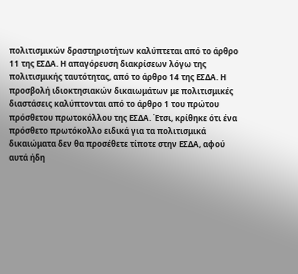πολιτισμικών δραστηριοτήτων καλύπτεται από το άρθρο 11 της ΕΣΔΑ. Η απαγόρευση διακρίσεων λόγω της πολιτισμικής ταυτότητας, από το άρθρο 14 της ΕΣΔΑ. Η προσβολή ιδιοκτησιακών δικαιωμάτων με πολιτισμικές διαστάσεις καλύπτονται από το άρθρο 1 του πρώτου πρόσθετου πρωτοκόλλου της ΕΣΔΑ. Έτσι, κρίθηκε ότι ένα πρόσθετο πρωτόκολλο ειδικά για τα πολιτισμικά δικαιώματα δεν θα προσέθετε τίποτε στην ΕΣΔΑ, αφού αυτά ήδη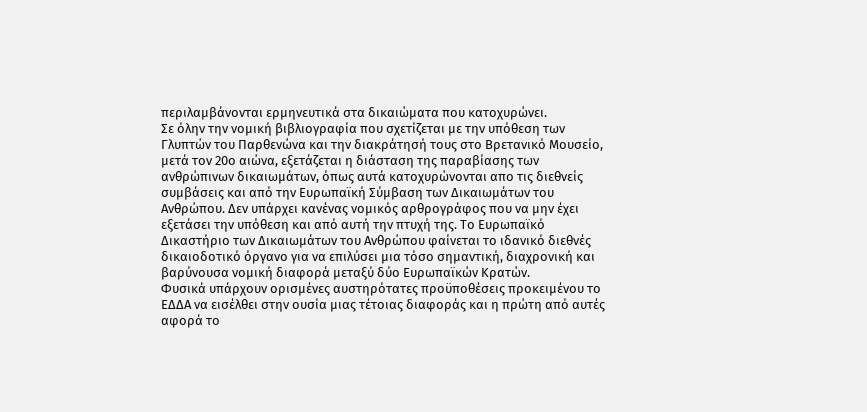περιλαμβάνονται ερμηνευτικά στα δικαιώματα που κατοχυρώνει.
Σε όλην την νομική βιβλιογραφία που σχετίζεται με την υπόθεση των Γλυπτών του Παρθενώνα και την διακράτησή τους στο Βρετανικό Μουσείο, μετά τον 20ο αιώνα, εξετάζεται η διάσταση της παραβίασης των ανθρώπινων δικαιωμάτων, όπως αυτά κατοχυρώνονται απο τις διεθνείς συμβάσεις και από την Ευρωπαϊκή Σύμβαση των Δικαιωμάτων του Ανθρώπου. Δεν υπάρχει κανένας νομικός αρθρογράφος που να μην έχει εξετάσει την υπόθεση και από αυτή την πτυχή της. Το Ευρωπαϊκό Δικαστήριο των Δικαιωμάτων του Ανθρώπου φαίνεται το ιδανικό διεθνές δικαιοδοτικό όργανο για να επιλύσει μια τόσο σημαντική, διαχρονική και βαρύνουσα νομική διαφορά μεταξύ δύο Ευρωπαϊκών Κρατών.
Φυσικά υπάρχουν ορισμένες αυστηρότατες προϋποθέσεις προκειμένου το ΕΔΔΑ να εισέλθει στην ουσία μιας τέτοιας διαφοράς και η πρώτη από αυτές αφορά το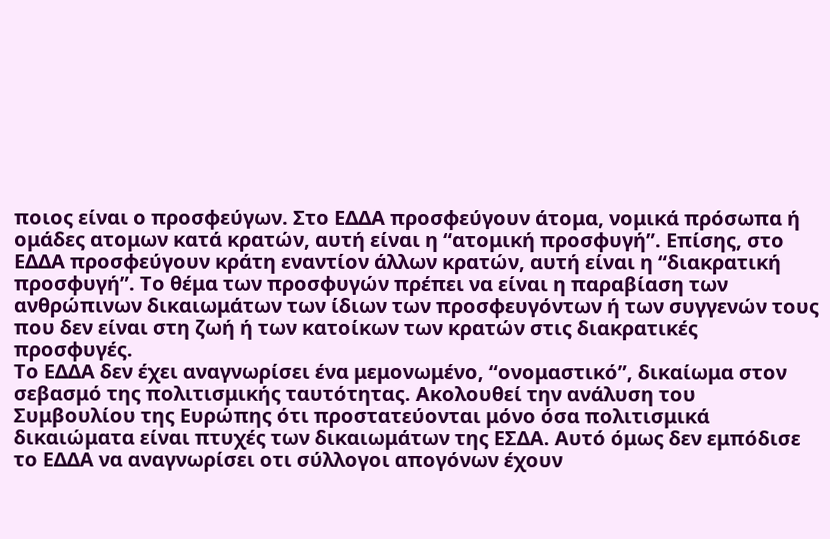ποιος είναι ο προσφεύγων. Στο ΕΔΔΑ προσφεύγουν άτομα, νομικά πρόσωπα ή ομάδες ατομων κατά κρατών, αυτή είναι η “ατομική προσφυγή”. Επίσης, στο ΕΔΔΑ προσφεύγουν κράτη εναντίον άλλων κρατών, αυτή είναι η “διακρατική προσφυγή”. Το θέμα των προσφυγών πρέπει να είναι η παραβίαση των ανθρώπινων δικαιωμάτων των ίδιων των προσφευγόντων ή των συγγενών τους που δεν είναι στη ζωή ή των κατοίκων των κρατών στις διακρατικές προσφυγές.
Το ΕΔΔΑ δεν έχει αναγνωρίσει ένα μεμονωμένο, “ονομαστικό”, δικαίωμα στον σεβασμό της πολιτισμικής ταυτότητας. Ακολουθεί την ανάλυση του Συμβουλίου της Ευρώπης ότι προστατεύονται μόνο όσα πολιτισμικά δικαιώματα είναι πτυχές των δικαιωμάτων της ΕΣΔΑ. Αυτό όμως δεν εμπόδισε το ΕΔΔΑ να αναγνωρίσει οτι σύλλογοι απογόνων έχουν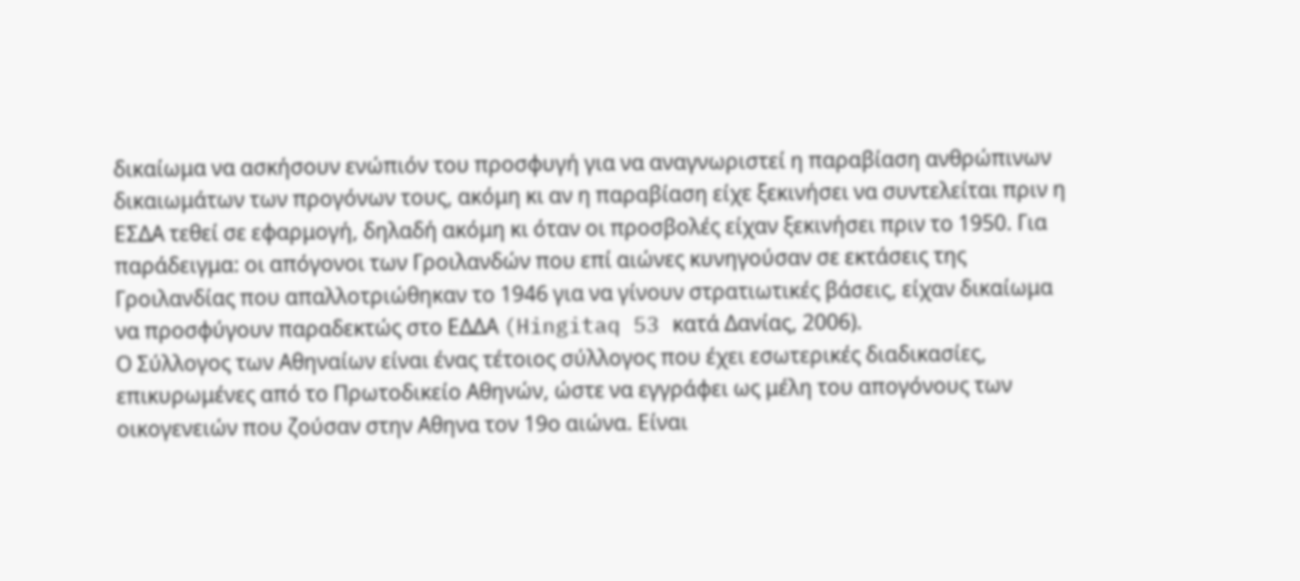δικαίωμα να ασκήσουν ενώπιόν του προσφυγή για να αναγνωριστεί η παραβίαση ανθρώπινων δικαιωμάτων των προγόνων τους, ακόμη κι αν η παραβίαση είχε ξεκινήσει να συντελείται πριν η ΕΣΔΑ τεθεί σε εφαρμογή, δηλαδή ακόμη κι όταν οι προσβολές είχαν ξεκινήσει πριν το 1950. Για παράδειγμα: οι απόγονοι των Γροιλανδών που επί αιώνες κυνηγούσαν σε εκτάσεις της Γροιλανδίας που απαλλοτριώθηκαν το 1946 για να γίνουν στρατιωτικές βάσεις, είχαν δικαίωμα να προσφύγουν παραδεκτώς στο ΕΔΔΑ (Hingitaq 53 κατά Δανίας, 2006).
Ο Σύλλογος των Αθηναίων είναι ένας τέτοιος σύλλογος που έχει εσωτερικές διαδικασίες, επικυρωμένες από το Πρωτοδικείο Αθηνών, ώστε να εγγράφει ως μέλη του απογόνους των οικογενειών που ζούσαν στην Αθηνα τον 19ο αιώνα. Είναι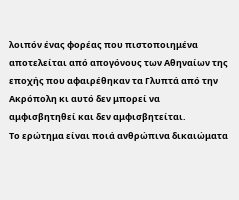λοιπόν ένας φορέας που πιστοποιημένα αποτελείται από απογόνους των Αθηναίων της εποχής που αφαιρέθηκαν τα Γλυπτά από την Ακρόπολη κι αυτό δεν μπορεί να αμφισβητηθεί και δεν αμφισβητείται.
Το ερώτημα είναι ποιά ανθρώπινα δικαιώματα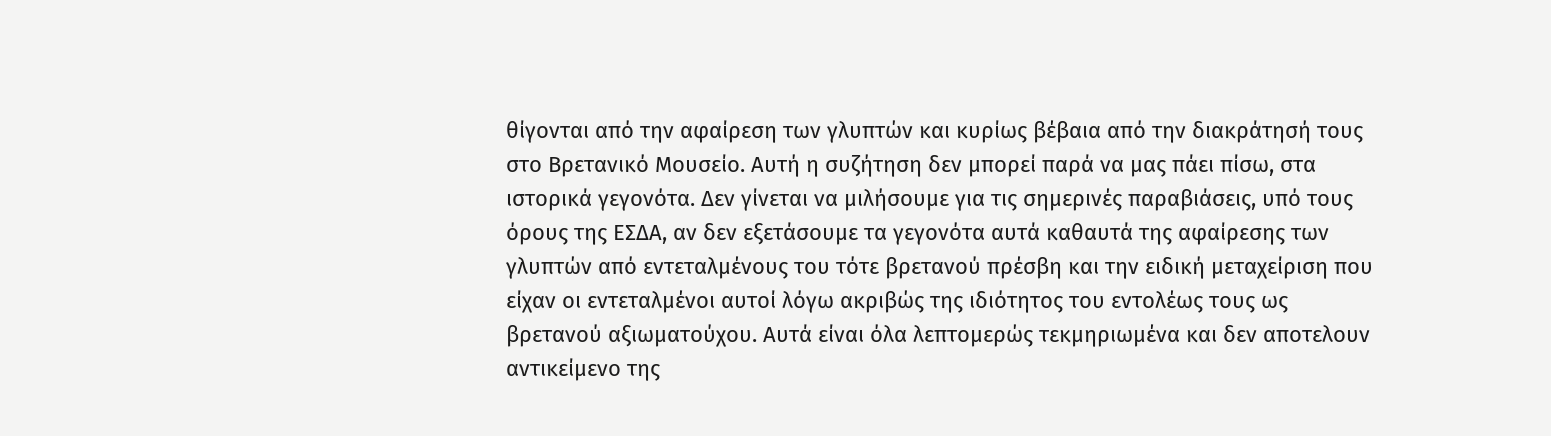θίγονται από την αφαίρεση των γλυπτών και κυρίως βέβαια από την διακράτησή τους στο Βρετανικό Μουσείο. Αυτή η συζήτηση δεν μπορεί παρά να μας πάει πίσω, στα ιστορικά γεγονότα. Δεν γίνεται να μιλήσουμε για τις σημερινές παραβιάσεις, υπό τους όρους της ΕΣΔΑ, αν δεν εξετάσουμε τα γεγονότα αυτά καθαυτά της αφαίρεσης των γλυπτών από εντεταλμένους του τότε βρετανού πρέσβη και την ειδική μεταχείριση που είχαν οι εντεταλμένοι αυτοί λόγω ακριβώς της ιδιότητος του εντολέως τους ως βρετανού αξιωματούχου. Αυτά είναι όλα λεπτομερώς τεκμηριωμένα και δεν αποτελουν αντικείμενο της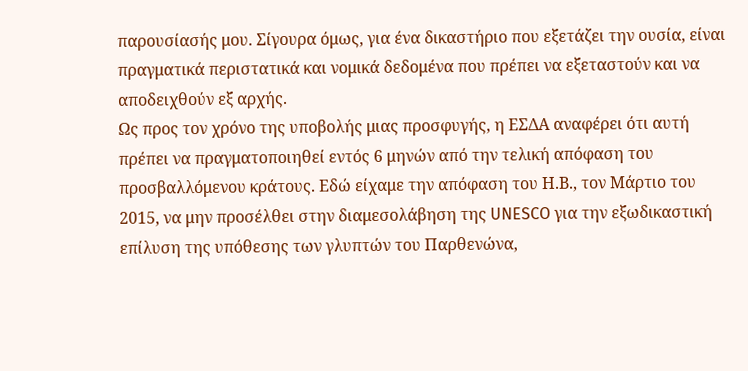παρουσίασής μου. Σίγουρα όμως, για ένα δικαστήριο που εξετάζει την ουσία, είναι πραγματικά περιστατικά και νομικά δεδομένα που πρέπει να εξεταστούν και να αποδειχθούν εξ αρχής.
Ως προς τον χρόνο της υποβολής μιας προσφυγής, η ΕΣΔΑ αναφέρει ότι αυτή πρέπει να πραγματοποιηθεί εντός 6 μηνών από την τελική απόφαση του προσβαλλόμενου κράτους. Εδώ είχαμε την απόφαση του Η.Β., τον Μάρτιο του 2015, να μην προσέλθει στην διαμεσολάβηση της UNESCO για την εξωδικαστική επίλυση της υπόθεσης των γλυπτών του Παρθενώνα,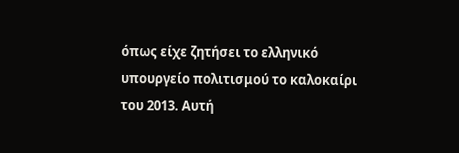όπως είχε ζητήσει το ελληνικό υπουργείο πολιτισμού το καλοκαίρι του 2013. Αυτή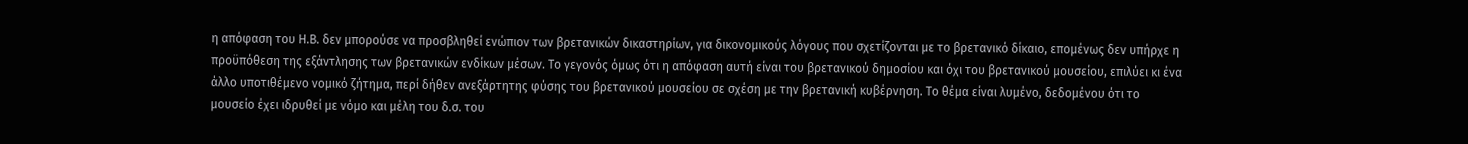η απόφαση του Η.Β. δεν μπορούσε να προσβληθεί ενώπιον των βρετανικών δικαστηρίων, για δικονομικούς λόγους που σχετίζονται με το βρετανικό δίκαιο, επομένως δεν υπήρχε η προϋπόθεση της εξάντλησης των βρετανικών ενδίκων μέσων. Το γεγονός όμως ότι η απόφαση αυτή είναι του βρετανικού δημοσίου και όχι του βρετανικού μουσείου, επιλύει κι ένα άλλο υποτιθέμενο νομικό ζήτημα, περί δήθεν ανεξάρτητης φύσης του βρετανικού μουσείου σε σχέση με την βρετανική κυβέρνηση. Το θέμα είναι λυμένο, δεδομένου ότι το μουσείο έχει ιδρυθεί με νόμο και μέλη του δ.σ. του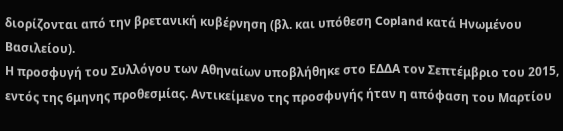διορίζονται από την βρετανική κυβέρνηση (βλ. και υπόθεση Copland κατά Ηνωμένου Βασιλείου).
Η προσφυγή του Συλλόγου των Αθηναίων υποβλήθηκε στο ΕΔΔΑ τον Σεπτέμβριο του 2015, εντός της 6μηνης προθεσμίας. Αντικείμενο της προσφυγής ήταν η απόφαση του Μαρτίου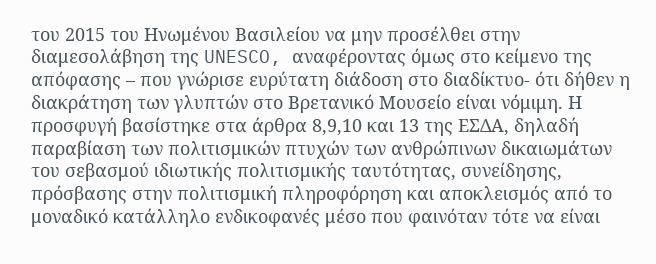του 2015 του Ηνωμένου Βασιλείου να μην προσέλθει στην διαμεσολάβηση της UNESCO, αναφέροντας όμως στο κείμενο της απόφασης – που γνώρισε ευρύτατη διάδοση στο διαδίκτυο- ότι δήθεν η διακράτηση των γλυπτών στο Βρετανικό Μουσείο είναι νόμιμη. Η προσφυγή βασίστηκε στα άρθρα 8,9,10 και 13 της ΕΣΔΑ, δηλαδή παραβίαση των πολιτισμικών πτυχών των ανθρώπινων δικαιωμάτων του σεβασμού ιδιωτικής πολιτισμικής ταυτότητας, συνείδησης, πρόσβασης στην πολιτισμική πληροφόρηση και αποκλεισμός από το μοναδικό κατάλληλο ενδικοφανές μέσο που φαινόταν τότε να είναι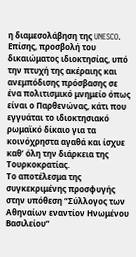η διαμεσολάβηση της UNESCO. Επίσης, προσβολή του δικαιώματος ιδιοκτησίας, υπό την πτυχή της ακέραιης και ανεμπόδισης πρόσβασης σε ένα πολιτισμικό μνημείο όπως είναι ο Παρθενώνας, κάτι που εγγυάται το ιδιοκτησιακό ρωμαϊκό δίκαιο για τα κοινόχρηστα αγαθά και ίσχυε καθ’ όλη την διάρκεια της Τουρκοκρατίας.
Το αποτέλεσμα της συγκεκριμένης προσφυγής στην υπόθεση “Σύλλογος των Αθηναίων εναντίον Ηνωμένου Βασιλείου”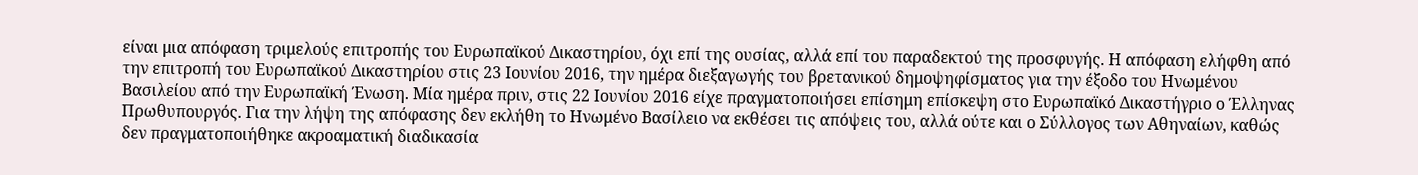είναι μια απόφαση τριμελούς επιτροπής του Ευρωπαϊκού Δικαστηρίου, όχι επί της ουσίας, αλλά επί του παραδεκτού της προσφυγής. Η απόφαση ελήφθη από την επιτροπή του Ευρωπαϊκού Δικαστηρίου στις 23 Ιουνίου 2016, την ημέρα διεξαγωγής του βρετανικού δημοψηφίσματος για την έξοδο του Ηνωμένου Βασιλείου από την Ευρωπαϊκή Ένωση. Μία ημέρα πριν, στις 22 Ιουνίου 2016 είχε πραγματοποιήσει επίσημη επίσκεψη στο Ευρωπαϊκό Δικαστήγριο ο Έλληνας Πρωθυπουργός. Για την λήψη της απόφασης δεν εκλήθη το Ηνωμένο Βασίλειο να εκθέσει τις απόψεις του, αλλά ούτε και ο Σύλλογος των Αθηναίων, καθώς δεν πραγματοποιήθηκε ακροαματική διαδικασία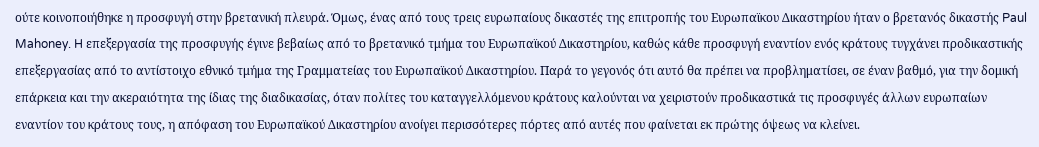ούτε κοινοποιήθηκε η προσφυγή στην βρετανική πλευρά. Όμως, ένας από τους τρεις ευρωπαίους δικαστές της επιτροπής του Ευρωπαϊκου Δικαστηρίου ήταν ο βρετανός δικαστής Paul Mahoney. H επεξεργασία της προσφυγής έγινε βεβαίως από το βρετανικό τμήμα του Ευρωπαϊκού Δικαστηρίου, καθώς κάθε προσφυγή εναντίον ενός κράτους τυγχάνει προδικαστικής επεξεργασίας από το αντίστοιχο εθνικό τμήμα της Γραμματείας του Ευρωπαϊκού Δικαστηρίου. Παρά το γεγονός ότι αυτό θα πρέπει να προβληματίσει, σε έναν βαθμό, για την δομική επάρκεια και την ακεραιότητα της ίδιας της διαδικασίας, όταν πολίτες του καταγγελλόμενου κράτους καλούνται να χειριστούν προδικαστικά τις προσφυγές άλλων ευρωπαίων εναντίον του κράτους τους, η απόφαση του Ευρωπαϊκού Δικαστηρίου ανοίγει περισσότερες πόρτες από αυτές που φαίνεται εκ πρώτης όψεως να κλείνει.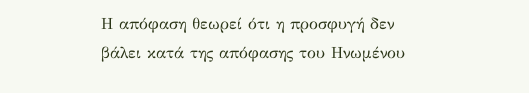Η απόφαση θεωρεί ότι η προσφυγή δεν βάλει κατά της απόφασης του Ηνωμένου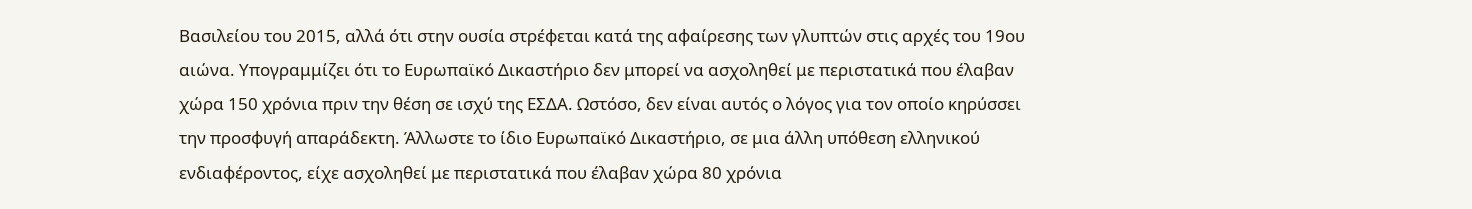Βασιλείου του 2015, αλλά ότι στην ουσία στρέφεται κατά της αφαίρεσης των γλυπτών στις αρχές του 19ου αιώνα. Υπογραμμίζει ότι το Ευρωπαϊκό Δικαστήριο δεν μπορεί να ασχοληθεί με περιστατικά που έλαβαν χώρα 150 χρόνια πριν την θέση σε ισχύ της ΕΣΔΑ. Ωστόσο, δεν είναι αυτός ο λόγος για τον οποίο κηρύσσει την προσφυγή απαράδεκτη. Άλλωστε το ίδιο Ευρωπαϊκό Δικαστήριο, σε μια άλλη υπόθεση ελληνικού ενδιαφέροντος, είχε ασχοληθεί με περιστατικά που έλαβαν χώρα 80 χρόνια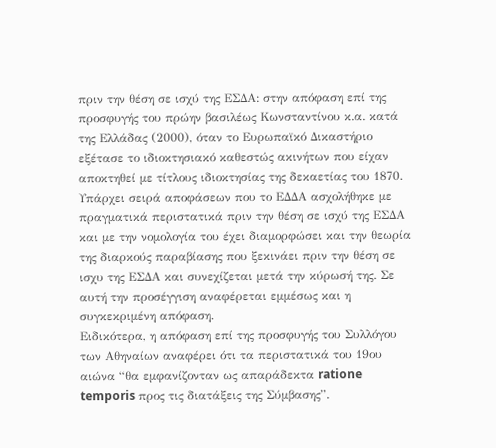πριν την θέση σε ισχύ της ΕΣΔΑ: στην απόφαση επί της προσφυγής του πρώην βασιλέως Κωνσταντίνου κ.α. κατά της Ελλάδας (2000), όταν το Ευρωπαϊκό Δικαστήριο εξέτασε το ιδιοκτησιακό καθεστώς ακινήτων που είχαν αποκτηθεί με τίτλους ιδιοκτησίας της δεκαετίας του 1870. Υπάρχει σειρά αποφάσεων που το ΕΔΔΑ ασχολήθηκε με πραγματικά περιστατικά πριν την θέση σε ισχύ της ΕΣΔΑ και με την νομολογία του έχει διαμορφώσει και την θεωρία της διαρκούς παραβίασης που ξεκινάει πριν την θέση σε ισχυ της ΕΣΔΑ και συνεχίζεται μετά την κύρωσή της. Σε αυτή την προσέγγιση αναφέρεται εμμέσως και η συγκεκριμένη απόφαση.
Ειδικότερα, η απόφαση επί της προσφυγής του Συλλόγου των Αθηναίων αναφέρει ότι τα περιστατικά του 19ου αιώνα “θα εμφανίζονταν ως απαράδεκτα ratione temporis προς τις διατάξεις της Σύμβασης”.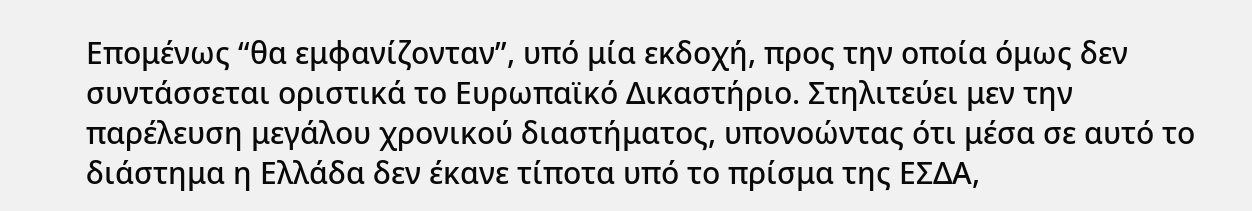Επομένως “θα εμφανίζονταν”, υπό μία εκδοχή, προς την οποία όμως δεν συντάσσεται οριστικά το Ευρωπαϊκό Δικαστήριο. Στηλιτεύει μεν την παρέλευση μεγάλου χρονικού διαστήματος, υπονοώντας ότι μέσα σε αυτό το διάστημα η Ελλάδα δεν έκανε τίποτα υπό το πρίσμα της ΕΣΔΑ,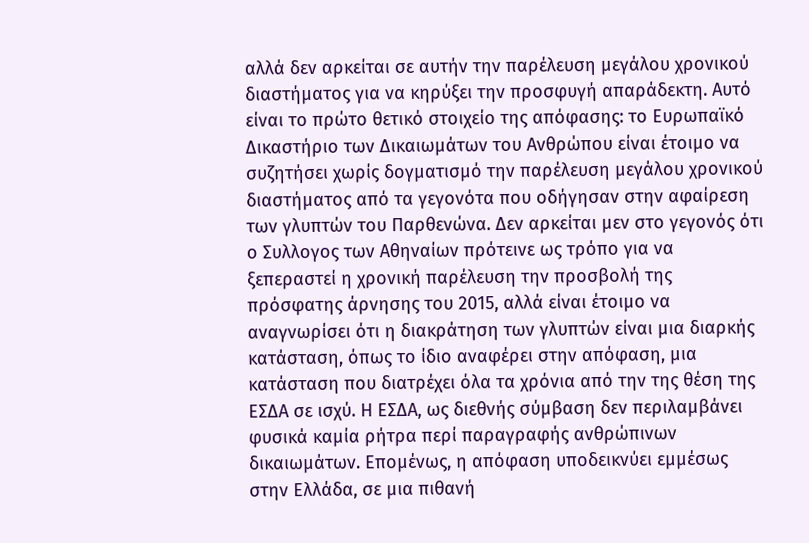αλλά δεν αρκείται σε αυτήν την παρέλευση μεγάλου χρονικού διαστήματος για να κηρύξει την προσφυγή απαράδεκτη. Αυτό είναι το πρώτο θετικό στοιχείο της απόφασης: το Ευρωπαϊκό Δικαστήριο των Δικαιωμάτων του Ανθρώπου είναι έτοιμο να συζητήσει χωρίς δογματισμό την παρέλευση μεγάλου χρονικού διαστήματος από τα γεγονότα που οδήγησαν στην αφαίρεση των γλυπτών του Παρθενώνα. Δεν αρκείται μεν στο γεγονός ότι ο Συλλογος των Αθηναίων πρότεινε ως τρόπο για να ξεπεραστεί η χρονική παρέλευση την προσβολή της πρόσφατης άρνησης του 2015, αλλά είναι έτοιμο να αναγνωρίσει ότι η διακράτηση των γλυπτών είναι μια διαρκής κατάσταση, όπως το ίδιο αναφέρει στην απόφαση, μια κατάσταση που διατρέχει όλα τα χρόνια από την της θέση της ΕΣΔΑ σε ισχύ. Η ΕΣΔΑ, ως διεθνής σύμβαση δεν περιλαμβάνει φυσικά καμία ρήτρα περί παραγραφής ανθρώπινων δικαιωμάτων. Επομένως, η απόφαση υποδεικνύει εμμέσως στην Ελλάδα, σε μια πιθανή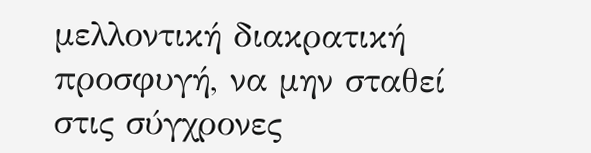μελλοντική διακρατική προσφυγή, να μην σταθεί στις σύγχρονες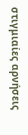στιγμιαίες αρνήσεις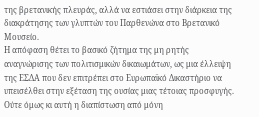της βρετανικής πλευράς, αλλά να εστιάσει στην διάρκεια της διακράτησης των γλυπτών του Παρθενώνα στο Βρετανικό Μουσείο.
Η απόφαση θέτει το βασικό ζήτημα της μη ρητής αναγνώρισης των πολιτισμικών δικαιωμάτων, ως μια έλλειψη της ΕΣΔΑ που δεν επιτρέπει στο Ευρωπαϊκό Δικαστήριο να υπεισέλθει στην εξέταση της ουσίας μιας τέτοιας προσφυγής. Ούτε όμως κι αυτή η διαπίστωση από μόνη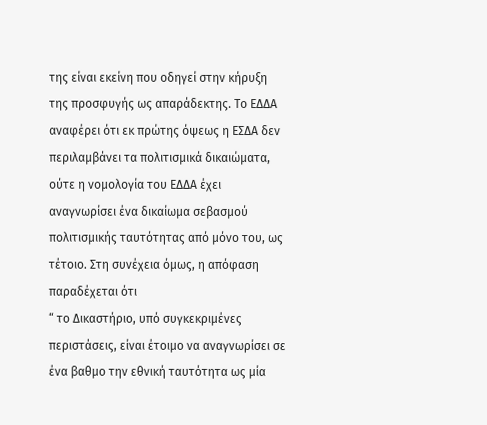της είναι εκείνη που οδηγεί στην κήρυξη της προσφυγής ως απαράδεκτης. Το ΕΔΔΑ αναφέρει ότι εκ πρώτης όψεως η ΕΣΔΑ δεν περιλαμβάνει τα πολιτισμικά δικαιώματα, ούτε η νομολογία του ΕΔΔΑ έχει αναγνωρίσει ένα δικαίωμα σεβασμού πολιτισμικής ταυτότητας από μόνο του, ως τέτοιο. Στη συνέχεια όμως, η απόφαση παραδέχεται ότι
“ το Δικαστήριο, υπό συγκεκριμένες περιστάσεις, είναι έτοιμο να αναγνωρίσει σε ένα βαθμο την εθνική ταυτότητα ως μία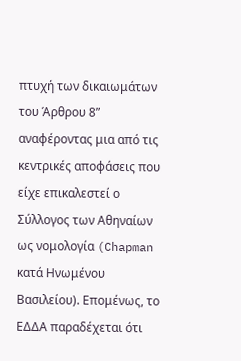πτυχή των δικαιωμάτων του Άρθρου 8”
αναφέροντας μια από τις κεντρικές αποφάσεις που είχε επικαλεστεί ο Σύλλογος των Αθηναίων ως νομολογία (Chapman κατά Ηνωμένου Βασιλείου). Επομένως, το ΕΔΔΑ παραδέχεται ότι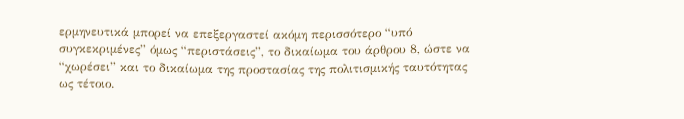ερμηνευτικά μπορεί να επεξεργαστεί ακόμη περισσότερο “υπό συγκεκριμένες” όμως “περιστάσεις”, το δικαίωμα του άρθρου 8, ώστε να “χωρέσει” και το δικαίωμα της προστασίας της πολιτισμικής ταυτότητας ως τέτοιο.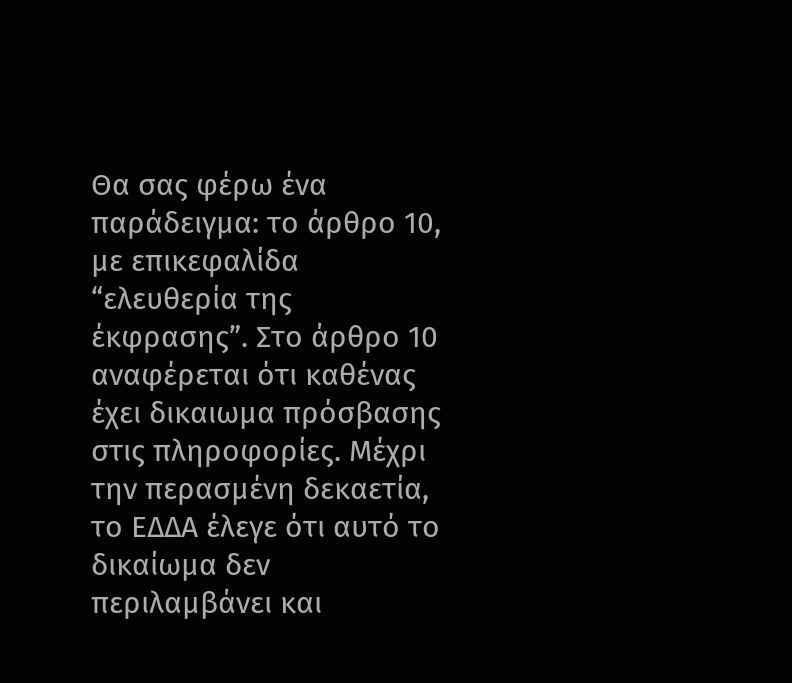Θα σας φέρω ένα παράδειγμα: το άρθρο 10, με επικεφαλίδα “ελευθερία της έκφρασης”. Στο άρθρο 10 αναφέρεται ότι καθένας έχει δικαιωμα πρόσβασης στις πληροφορίες. Μέχρι την περασμένη δεκαετία, το ΕΔΔΑ έλεγε ότι αυτό το δικαίωμα δεν περιλαμβάνει και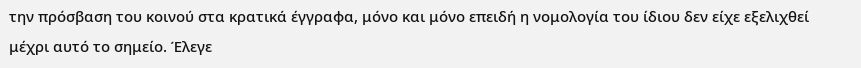την πρόσβαση του κοινού στα κρατικά έγγραφα, μόνο και μόνο επειδή η νομολογία του ίδιου δεν είχε εξελιχθεί μέχρι αυτό το σημείο. Έλεγε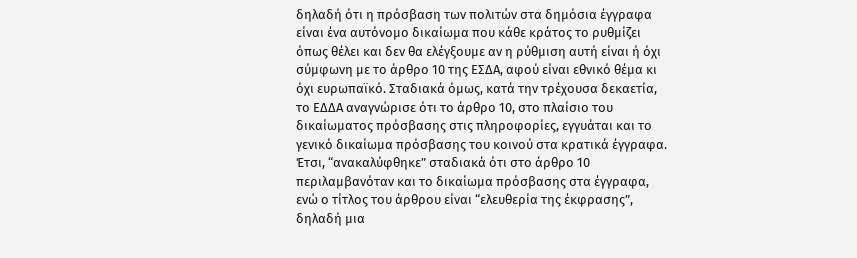δηλαδή ότι η πρόσβαση των πολιτών στα δημόσια έγγραφα είναι ένα αυτόνομο δικαίωμα που κάθε κράτος το ρυθμίζει όπως θέλει και δεν θα ελέγξουμε αν η ρύθμιση αυτή είναι ή όχι σύμφωνη με το άρθρο 10 της ΕΣΔΑ, αφού είναι εθνικό θέμα κι όχι ευρωπαϊκό. Σταδιακά όμως, κατά την τρέχουσα δεκαετία, το ΕΔΔΑ αναγνώρισε ότι το άρθρο 10, στο πλαίσιο του δικαίωματος πρόσβασης στις πληροφορίες, εγγυάται και το γενικό δικαίωμα πρόσβασης του κοινού στα κρατικά έγγραφα. Έτσι, “ανακαλύφθηκε” σταδιακά ότι στο άρθρο 10 περιλαμβανόταν και το δικαίωμα πρόσβασης στα έγγραφα, ενώ ο τίτλος του άρθρου είναι “ελευθερία της έκφρασης”, δηλαδή μια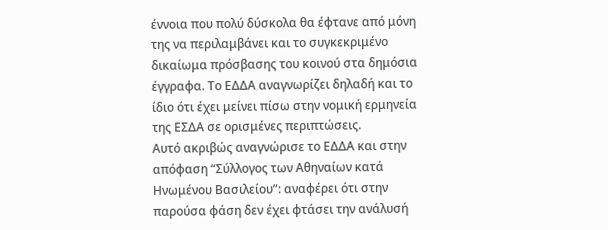έννοια που πολύ δύσκολα θα έφτανε από μόνη της να περιλαμβάνει και το συγκεκριμένο δικαίωμα πρόσβασης του κοινού στα δημόσια έγγραφα. Το ΕΔΔΑ αναγνωρίζει δηλαδή και το ίδιο ότι έχει μείνει πίσω στην νομική ερμηνεία της ΕΣΔΑ σε ορισμένες περιπτώσεις.
Αυτό ακριβώς αναγνώρισε το ΕΔΔΑ και στην απόφαση “Σύλλογος των Αθηναίων κατά Ηνωμένου Βασιλείου”: αναφέρει ότι στην παρούσα φάση δεν έχει φτάσει την ανάλυσή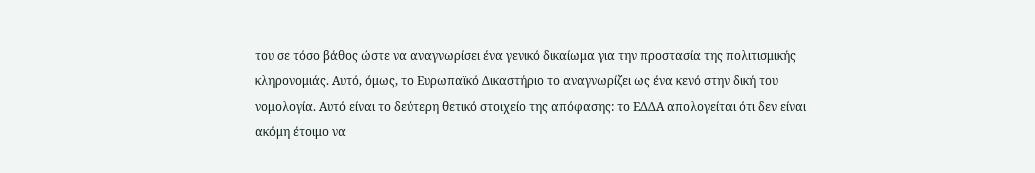του σε τόσο βάθος ώστε να αναγνωρίσει ένα γενικό δικαίωμα για την προστασία της πολιτισμικής κληρονομιάς. Αυτό, όμως, το Ευρωπαϊκό Δικαστήριο το αναγνωρίζει ως ένα κενό στην δική του νομολογία. Αυτό είναι το δεύτερη θετικό στοιχείο της απόφασης: το ΕΔΔΑ απολογείται ότι δεν είναι ακόμη έτοιμο να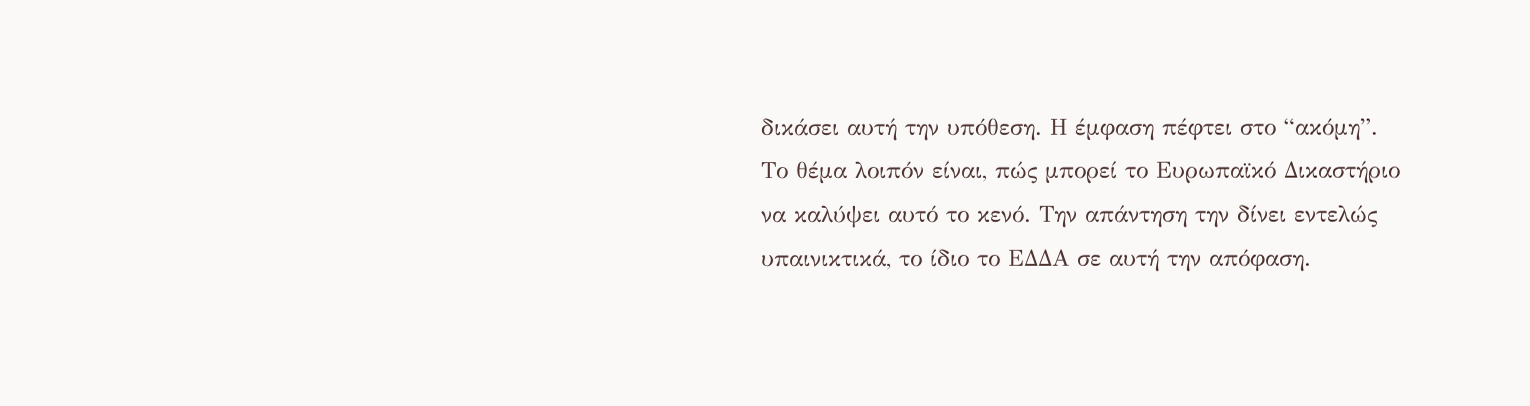δικάσει αυτή την υπόθεση. Η έμφαση πέφτει στο “ακόμη”. Το θέμα λοιπόν είναι, πώς μπορεί το Ευρωπαϊκό Δικαστήριο να καλύψει αυτό το κενό. Την απάντηση την δίνει εντελώς υπαινικτικά, το ίδιο το ΕΔΔΑ σε αυτή την απόφαση.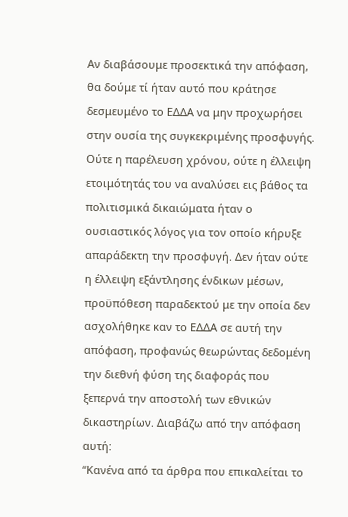Αν διαβάσουμε προσεκτικά την απόφαση, θα δούμε τί ήταν αυτό που κράτησε δεσμευμένο το ΕΔΔΑ να μην προχωρήσει στην ουσία της συγκεκριμένης προσφυγής. Ούτε η παρέλευση χρόνου, ούτε η έλλειψη ετοιμότητάς του να αναλύσει εις βάθος τα πολιτισμικά δικαιώματα ήταν ο ουσιαστικός λόγος για τον οποίο κήρυξε απαράδεκτη την προσφυγή. Δεν ήταν ούτε η έλλειψη εξάντλησης ένδικων μέσων, προϋπόθεση παραδεκτού με την οποία δεν ασχολήθηκε καν το ΕΔΔΑ σε αυτή την απόφαση, προφανώς θεωρώντας δεδομένη την διεθνή φύση της διαφοράς που ξεπερνά την αποστολή των εθνικών δικαστηρίων. Διαβάζω από την απόφαση αυτή:
“Κανένα από τα άρθρα που επικαλείται το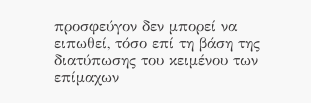προσφεύγον δεν μπορεί να ειπωθεί, τόσο επί τη βάση της διατύπωσης του κειμένου των επίμαχων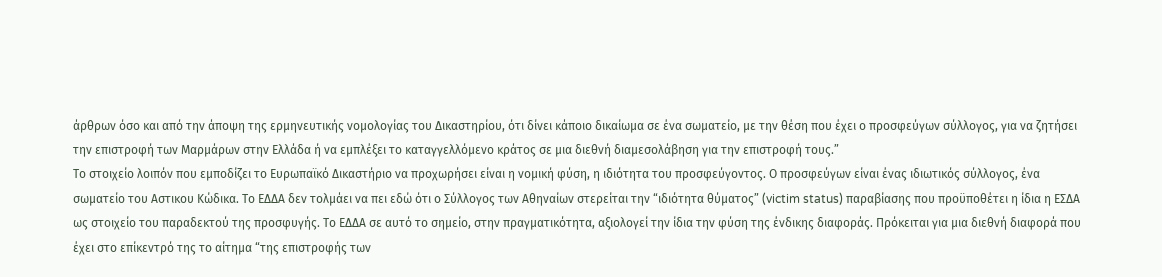άρθρων όσο και από την άποψη της ερμηνευτικής νομολογίας του Δικαστηρίου, ότι δίνει κάποιο δικαίωμα σε ένα σωματείο, με την θέση που έχει ο προσφεύγων σύλλογος, για να ζητήσει την επιστροφή των Μαρμάρων στην Ελλάδα ή να εμπλέξει το καταγγελλόμενο κράτος σε μια διεθνή διαμεσολάβηση για την επιστροφή τους.”
Το στοιχείο λοιπόν που εμποδίζει το Ευρωπαϊκό Δικαστήριο να προχωρήσει είναι η νομική φύση, η ιδιότητα του προσφεύγοντος. Ο προσφεύγων είναι ένας ιδιωτικός σύλλογος, ένα σωματείο του Αστικου Κώδικα. Το ΕΔΔΑ δεν τολμάει να πει εδώ ότι ο Σύλλογος των Αθηναίων στερείται την “ιδιότητα θύματος” (victim status) παραβίασης που προϋποθέτει η ίδια η ΕΣΔΑ ως στοιχείο του παραδεκτού της προσφυγής. Το ΕΔΔΑ σε αυτό το σημείο, στην πραγματικότητα, αξιολογεί την ίδια την φύση της ένδικης διαφοράς. Πρόκειται για μια διεθνή διαφορά που έχει στο επίκεντρό της το αίτημα “της επιστροφής των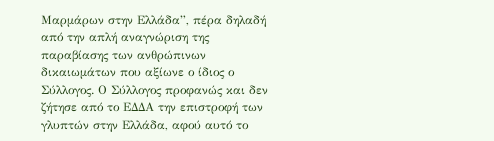Μαρμάρων στην Ελλάδα”, πέρα δηλαδή από την απλή αναγνώριση της παραβίασης των ανθρώπινων δικαιωμάτων που αξίωνε ο ίδιος ο Σύλλογος. Ο Σύλλογος προφανώς και δεν ζήτησε από το ΕΔΔΑ την επιστροφή των γλυπτών στην Ελλάδα, αφού αυτό το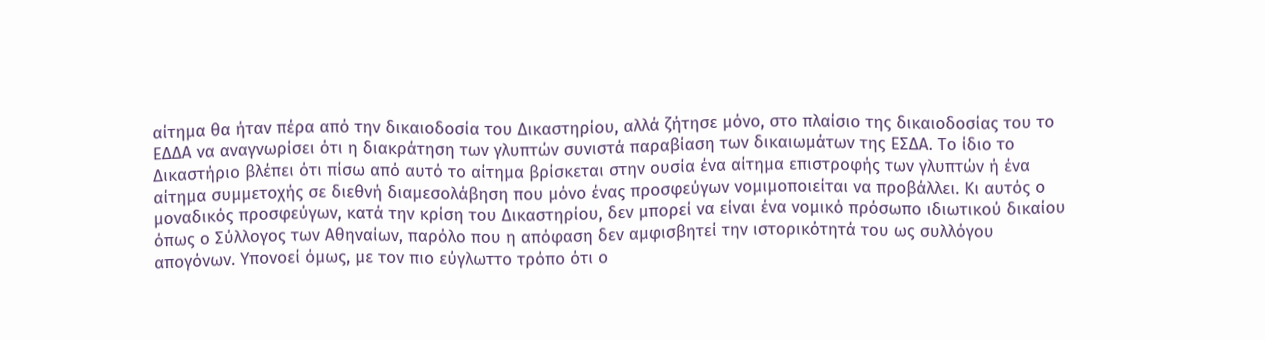αίτημα θα ήταν πέρα από την δικαιοδοσία του Δικαστηρίου, αλλά ζήτησε μόνο, στο πλαίσιο της δικαιοδοσίας του το ΕΔΔΑ να αναγνωρίσει ότι η διακράτηση των γλυπτών συνιστά παραβίαση των δικαιωμάτων της ΕΣΔΑ. Το ίδιο το Δικαστήριο βλέπει ότι πίσω από αυτό το αίτημα βρίσκεται στην ουσία ένα αίτημα επιστροφής των γλυπτών ή ένα αίτημα συμμετοχής σε διεθνή διαμεσολάβηση που μόνο ένας προσφεύγων νομιμοποιείται να προβάλλει. Κι αυτός ο μοναδικός προσφεύγων, κατά την κρίση του Δικαστηρίου, δεν μπορεί να είναι ένα νομικό πρόσωπο ιδιωτικού δικαίου όπως ο Σύλλογος των Αθηναίων, παρόλο που η απόφαση δεν αμφισβητεί την ιστορικότητά του ως συλλόγου απογόνων. Υπονοεί όμως, με τον πιο εύγλωττο τρόπο ότι ο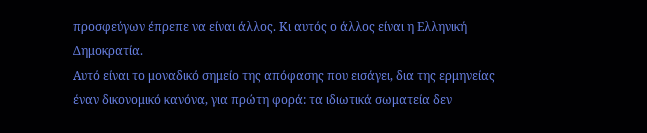προσφεύγων έπρεπε να είναι άλλος. Κι αυτός ο άλλος είναι η Ελληνική Δημοκρατία.
Αυτό είναι το μοναδικό σημείο της απόφασης που εισάγει, δια της ερμηνείας έναν δικονομικό κανόνα, για πρώτη φορά: τα ιδιωτικά σωματεία δεν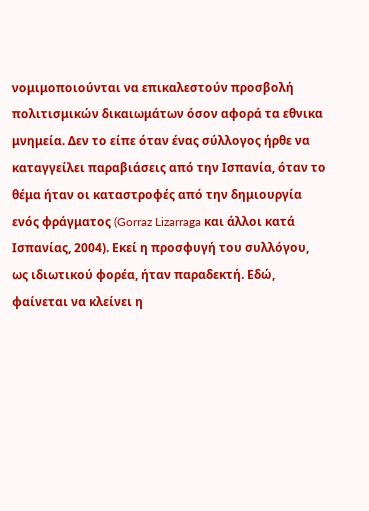νομιμοποιούνται να επικαλεστούν προσβολή πολιτισμικών δικαιωμάτων όσον αφορά τα εθνικα μνημεία. Δεν το είπε όταν ένας σύλλογος ήρθε να καταγγείλει παραβιάσεις από την Ισπανία, όταν το θέμα ήταν οι καταστροφές από την δημιουργία ενός φράγματος (Gorraz Lizarraga και άλλοι κατά Ισπανίας, 2004). Εκεί η προσφυγή του συλλόγου, ως ιδιωτικού φορέα, ήταν παραδεκτή. Εδώ, φαίνεται να κλείνει η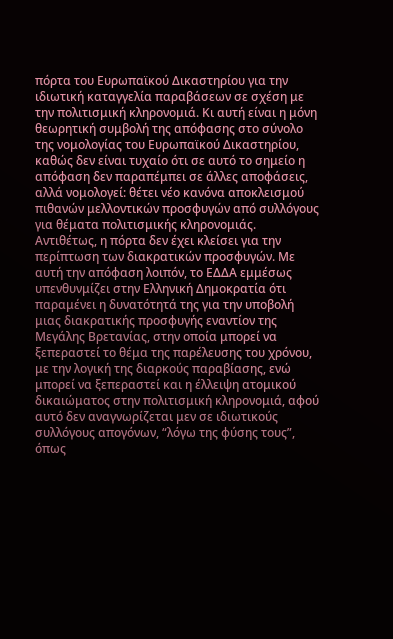πόρτα του Ευρωπαϊκού Δικαστηρίου για την ιδιωτική καταγγελία παραβάσεων σε σχέση με την πολιτισμική κληρονομιά. Κι αυτή είναι η μόνη θεωρητική συμβολή της απόφασης στο σύνολο της νομολογίας του Ευρωπαϊκού Δικαστηρίου, καθώς δεν είναι τυχαίο ότι σε αυτό το σημείο η απόφαση δεν παραπέμπει σε άλλες αποφάσεις, αλλά νομολογεί: θέτει νέο κανόνα αποκλεισμού πιθανών μελλοντικών προσφυγών από συλλόγους για θέματα πολιτισμικής κληρονομιάς.
Αντιθέτως, η πόρτα δεν έχει κλείσει για την περίπτωση των διακρατικών προσφυγών. Με αυτή την απόφαση λοιπόν, το ΕΔΔΑ εμμέσως υπενθυνμίζει στην Ελληνική Δημοκρατία ότι παραμένει η δυνατότητά της για την υποβολή μιας διακρατικής προσφυγής εναντίον της Μεγάλης Βρετανίας, στην οποία μπορεί να ξεπεραστεί το θέμα της παρέλευσης του χρόνου, με την λογική της διαρκούς παραβίασης, ενώ μπορεί να ξεπεραστεί και η έλλειψη ατομικού δικαιώματος στην πολιτισμική κληρονομιά, αφού αυτό δεν αναγνωρίζεται μεν σε ιδιωτικούς συλλόγους απογόνων, “λόγω της φύσης τους”, όπως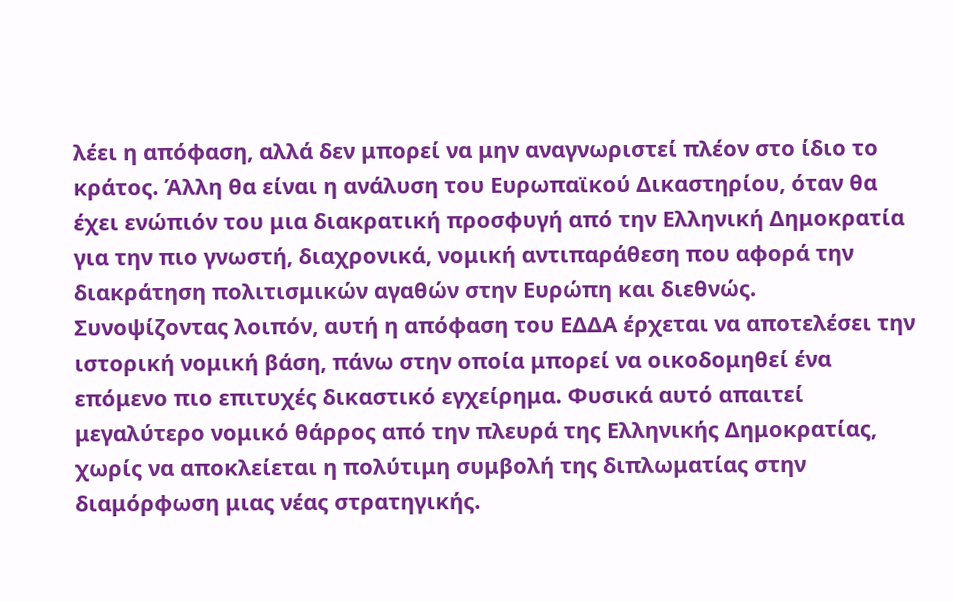λέει η απόφαση, αλλά δεν μπορεί να μην αναγνωριστεί πλέον στο ίδιο το κράτος. Άλλη θα είναι η ανάλυση του Ευρωπαϊκού Δικαστηρίου, όταν θα έχει ενώπιόν του μια διακρατική προσφυγή από την Ελληνική Δημοκρατία για την πιο γνωστή, διαχρονικά, νομική αντιπαράθεση που αφορά την διακράτηση πολιτισμικών αγαθών στην Ευρώπη και διεθνώς.
Συνοψίζοντας λοιπόν, αυτή η απόφαση του ΕΔΔΑ έρχεται να αποτελέσει την ιστορική νομική βάση, πάνω στην οποία μπορεί να οικοδομηθεί ένα επόμενο πιο επιτυχές δικαστικό εγχείρημα. Φυσικά αυτό απαιτεί μεγαλύτερο νομικό θάρρος από την πλευρά της Ελληνικής Δημοκρατίας, χωρίς να αποκλείεται η πολύτιμη συμβολή της διπλωματίας στην διαμόρφωση μιας νέας στρατηγικής.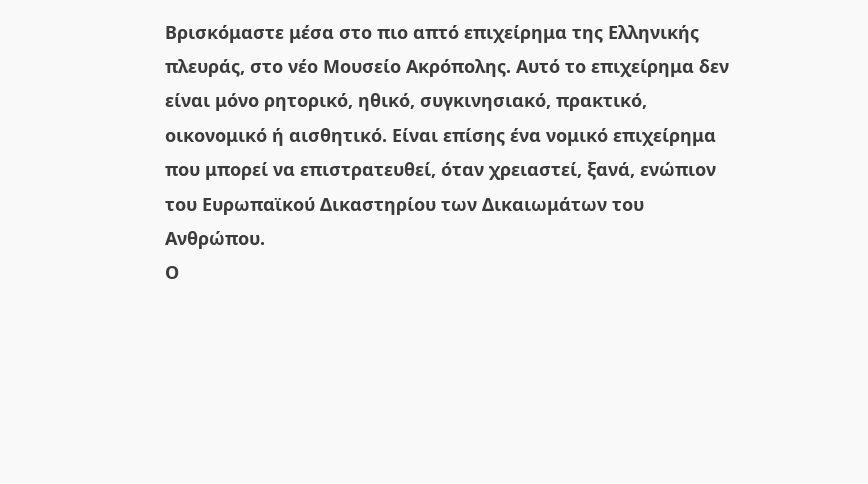Βρισκόμαστε μέσα στο πιο απτό επιχείρημα της Ελληνικής πλευράς, στο νέο Μουσείο Ακρόπολης. Αυτό το επιχείρημα δεν είναι μόνο ρητορικό, ηθικό, συγκινησιακό, πρακτικό, οικονομικό ή αισθητικό. Είναι επίσης ένα νομικό επιχείρημα που μπορεί να επιστρατευθεί, όταν χρειαστεί, ξανά, ενώπιον του Ευρωπαϊκού Δικαστηρίου των Δικαιωμάτων του Ανθρώπου.
Ο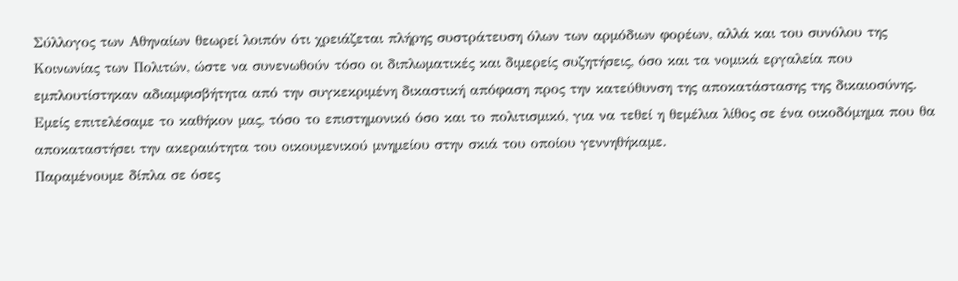Σύλλογος των Αθηναίων θεωρεί λοιπόν ότι χρειάζεται πλήρης συστράτευση όλων των αρμόδιων φορέων, αλλά και του συνόλου της Κοινωνίας των Πολιτών, ώστε να συνενωθούν τόσο οι διπλωματικές και διμερείς συζητήσεις, όσο και τα νομικά εργαλεία που εμπλουτίστηκαν αδιαμφισβήτητα από την συγκεκριμένη δικαστική απόφαση προς την κατεύθυνση της αποκατάστασης της δικαιοσύνης.
Εμείς επιτελέσαμε το καθήκον μας, τόσο το επιστημονικό όσο και το πολιτισμικό, για να τεθεί η θεμέλια λίθος σε ένα οικοδόμημα που θα αποκαταστήσει την ακεραιότητα του οικουμενικού μνημείου στην σκιά του οποίου γεννηθήκαμε.
Παραμένουμε δίπλα σε όσες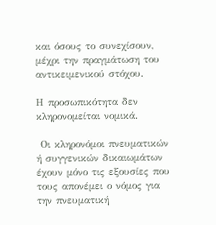και όσους το συνεχίσουν, μέχρι την πραγμάτωση του αντικειμενικού στόχου.

Η προσωπικότητα δεν κληρονομείται νομικά.

 Οι κληρονόμοι πνευματικών ή συγγενικών δικαιωμάτων έχουν μόνο τις εξουσίες που τους απονέμει ο νόμος για την πνευματική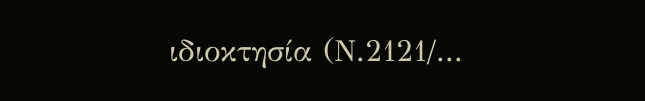ιδιοκτησία (Ν.2121/...